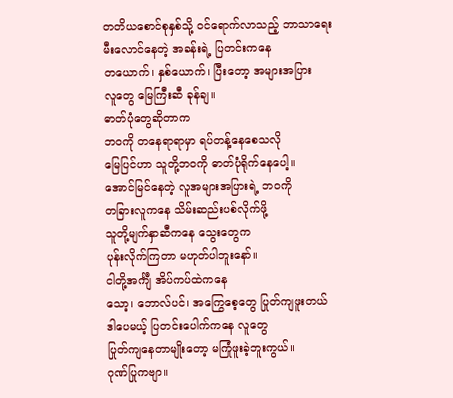တတိယစောင်စုနှစ်သို့ ဝင်ရောက်လာသည့် ဘာသာရေး
မီးလောင်နေတဲ့ အခန်းရဲ့ ပြတင်းကနေ
တယောက်၊ နှစ်ယောက်၊ ပြီးတော့ အများအပြား
လူတွေ မြေကြီးဆီ ခုန်ချ။
ဓာတ်ပုံတွေဆိုတာက
ဘဝကို တနေရာရာမှာ ရပ်တန့်နေစေသလို
မြေပြင်ဟာ သူတို့ဘဝကို ဓာတ်ပုံရိုက်နေပေါ့။
အောင်မြင်နေတဲ့ လူအများအပြားရဲ့ ဘဝကို
တခြားလူကနေ သိမ်းဆည်းပစ်လိုက်ဖို့
သူတို့မျက်နှာဆီကနေ သွေးတွေက
ပုန်းလိုက်ကြတာ မဟုတ်ပါဘူးနော်။
ငါတို့အင်္ကျီ အိပ်ကပ်ထဲကနေ
သော့၊ ဘောလ်ပင်၊ အကြွေစေ့တွေ ပြုတ်ကျဖူးတယ်
ဒါပေမယ့် ပြတင်းပေါက်ကနေ လူတွေ
ပြုတ်ကျနေတာမျိုးတော့ မကြုံဖူးခဲ့ဘူးကွယ်။
ဂုဏ်ပြုကဗျာ။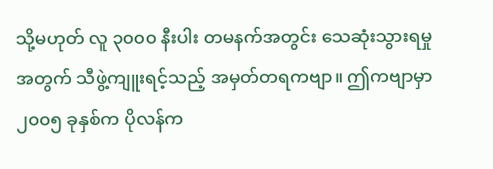သို့မဟုတ် လူ ၃၀၀၀ နီးပါး တမနက်အတွင်း သေဆုံးသွားရမှုအတွက် သီဖွဲ့ကျူးရင့်သည့် အမှတ်တရကဗျာ။ ဤကဗျာမှာ ၂၀၀၅ ခုနှစ်က ပိုလန်က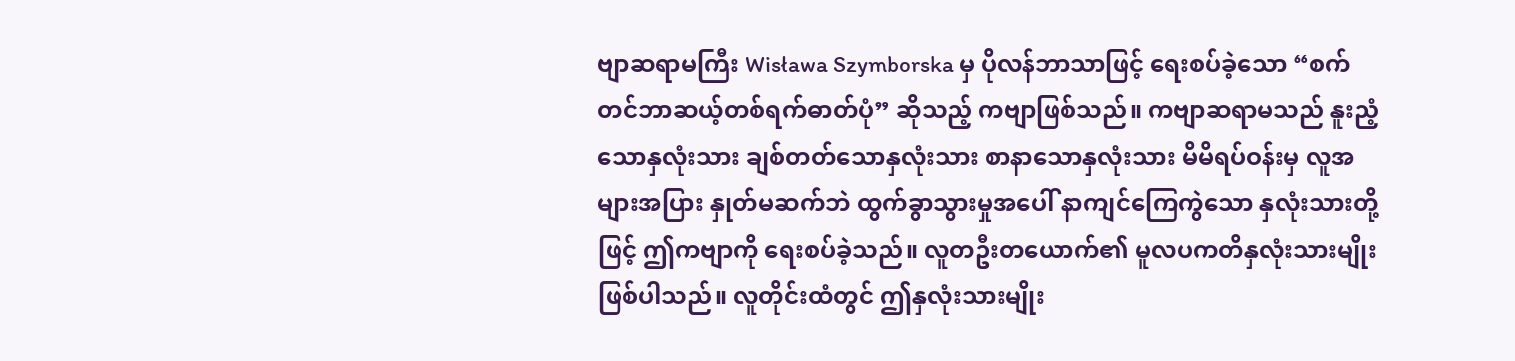ဗျာဆရာမကြီး Wisława Szymborska မှ ပိုလန်ဘာသာဖြင့် ရေးစပ်ခဲ့သော “စက်တင်ဘာဆယ့်တစ်ရက်ဓာတ်ပုံ” ဆိုသည့် ကဗျာဖြစ်သည်။ ကဗျာဆရာမသည် နူးညံ့သောနှလုံးသား ချစ်တတ်သောနှလုံးသား စာနာသောနှလုံးသား မိမိရပ်ဝန်းမှ လူအများအပြား နှုတ်မဆက်ဘဲ ထွက်ခွာသွားမှုအပေါ် နာကျင်ကြေကွဲသော နှလုံးသားတို့ဖြင့် ဤကဗျာကို ရေးစပ်ခဲ့သည်။ လူတဦးတယောက်၏ မူလပကတိနှလုံးသားမျိုး ဖြစ်ပါသည်။ လူတိုင်းထံတွင် ဤနှလုံးသားမျိုး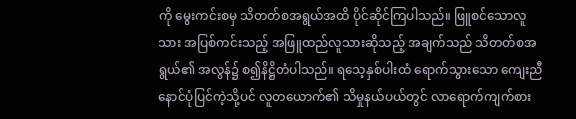ကို မွေးကင်းစမှ သိတတ်စအရွယ်အထိ ပိုင်ဆိုင်ကြပါသည်။ ဖြူစင်သောလူသား အပြစ်ကင်းသည့် အဖြူထည်လူသားဆိုသည့် အချက်သည် သိတတ်စအရွယ်၏ အလွန်၌ စ၍နိဋ္ဌိတံပါသည်။ ရသေ့နှစ်ပါးထံ ရောက်သွားသော ကျေးညီနောင်ပုံပြင်ကဲ့သို့ပင် လူတယောက်၏ သိမှုနယ်ပယ်တွင် လာရောက်ကျက်စား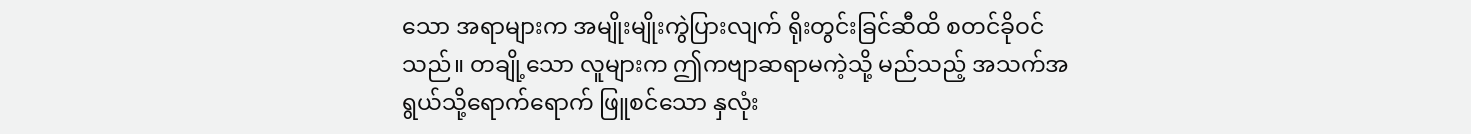သော အရာများက အမျိုးမျိုးကွဲပြားလျက် ရိုးတွင်းခြင်ဆီထိ စတင်ခိုဝင်သည်။ တချို့သော လူများက ဤကဗျာဆရာမကဲ့သို့ မည်သည့် အသက်အရွယ်သို့ရောက်ရောက် ဖြူစင်သော နှလုံး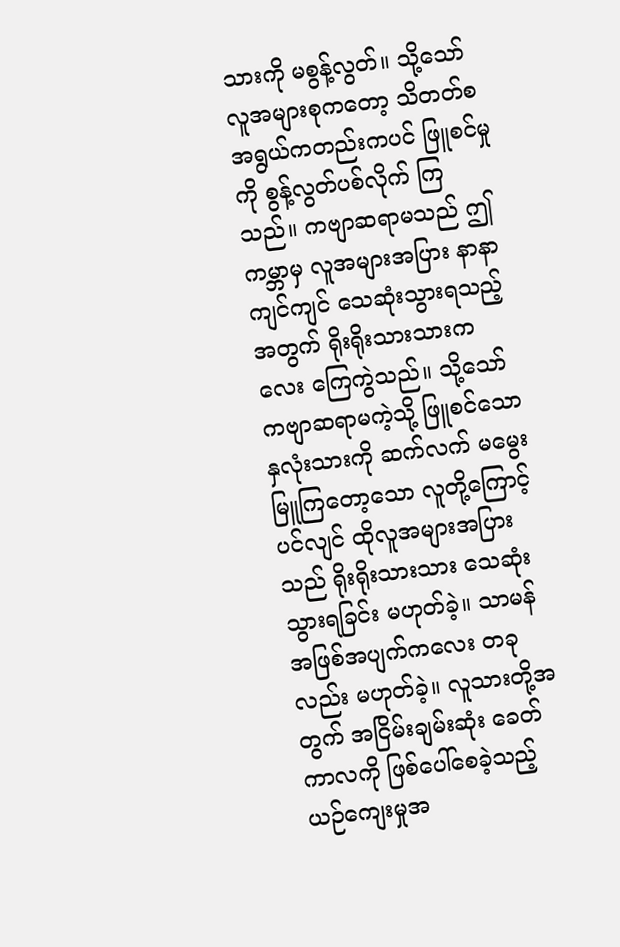သားကို မစွန့်လွတ်။ သို့သော် လူအများစုကတော့ သိတတ်စအရွယ်ကတည်းကပင် ဖြူစင်မှုကို စွန့်လွတ်ပစ်လိုက် ကြသည်။ ကဗျာဆရာမသည် ဤကမ္ဘာမှ လူအများအပြား နာနာကျင်ကျင် သေဆုံးသွားရသည့်အတွက် ရိုးရိုးသားသားကလေး ကြေကွဲသည်။ သို့သော် ကဗျာဆရာမကဲ့သို့ ဖြူစင်သော နှလုံးသားကို ဆက်လက် မမွေးမြူကြတော့သော လူတို့ကြောင့်ပင်လျင် ထိုလူအများအပြားသည် ရိုးရိုးသားသား သေဆုံးသွားရခြင်း မဟုတ်ခဲ့။ သာမန်အဖြစ်အပျက်ကလေး တခုလည်း မဟုတ်ခဲ့။ လူသားတို့အတွက် အငြိမ်းချမ်းဆုံး ခေတ်ကာလကို ဖြစ်ပေါ်စေခဲ့သည့် ယဉ်ကျေးမှုအ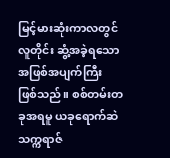မြင့်မားဆုံးကာလတွင် လူတိုင်း ဆွံ့အခဲ့ရသော အဖြစ်အပျက်ကြီး ဖြစ်သည်။ စစ်တမ်းတခုအရမူ ယခုရောက်ဆဲ သက္ကရာဇ်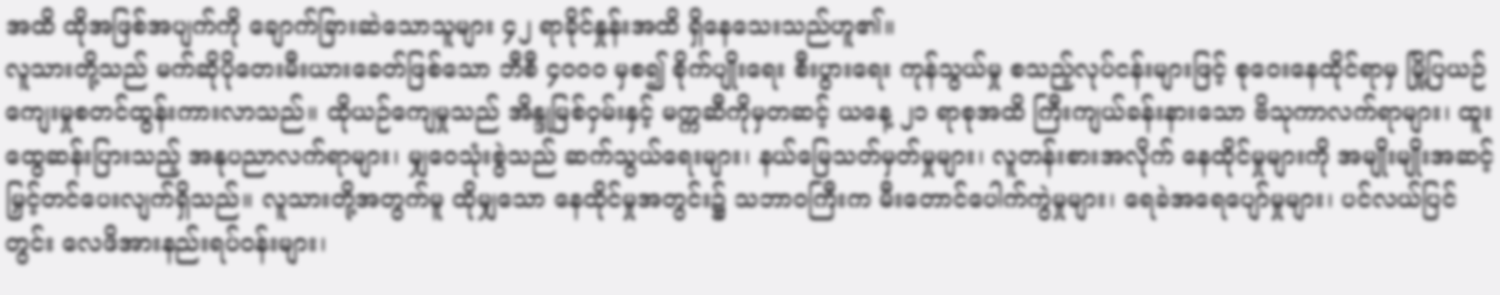အထိ ထိုအဖြစ်အပျက်ကို ချောက်ခြားဆဲသောသူများ ၄၂ ရာခိုင်နှုန်းအထိ ရှိနေသေးသည်ဟူ၏။
လူသားတို့သည် မက်ဆိုပိုတေးမီးယားခေတ်ဖြစ်သော ဘီစီ ၄၀၀၀ မှစ၍ စိုက်ပျိုးရေး စီးပွားရေး ကုန်သွယ်မှု စသည့်လုပ်ငန်းများဖြင့် စုဝေးနေထိုင်ရာမှ မြို့ပြယဉ်ကျေးမှုစတင်ထွန်းကားလာသည်။ ထိုယဉ်ကျေမှုသည် အိန္ဒုမြစ်ဝှမ်းနှင့် မက္ကဆီကိုမှတဆင့် ယနေ့ ၂၁ ရာစုအထိ ကြီးကျယ်ခန်းနားသော ဗိသုကာလက်ရာများ၊ ထူးထွေဆန်းပြားသည့် အနုပညာလက်ရာများ၊ မျှဝေသုံးစွဲသည် ဆက်သွယ်ရေးများ၊ နယ်မြေသတ်မှတ်မှုများ၊ လူတန်းစားအလိုက် နေထိုင်မှုများကို အမျိုးမျိုးအဆင့်မြှင့်တင်ပေးလျက်ရှိသည်။ လူသားတို့အတွက်မူ ထိုမျှသော နေထိုင်မှုအတွင်း၌ သဘာဝကြီးက မီးတောင်ပေါက်ကွဲမှုများ၊ ရေခဲအရေပျော်မှုများ၊ ပင်လယ်ပြင်တွင်း လေဖိအားနည်းရပ်ဝန်းများ၊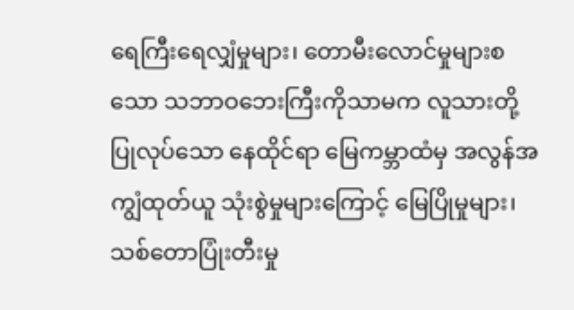ရေကြီးရေလျှံမှုများ၊ တောမီးလောင်မှုများစသော သဘာဝဘေးကြီးကိုသာမက လူသားတို့ ပြုလုပ်သော နေထိုင်ရာ မြေကမ္ဘာထံမှ အလွန်အကျွံထုတ်ယူ သုံးစွဲမှုများကြောင့် မြေပြိုမှုများ၊ သစ်တောပြုံးတီးမှု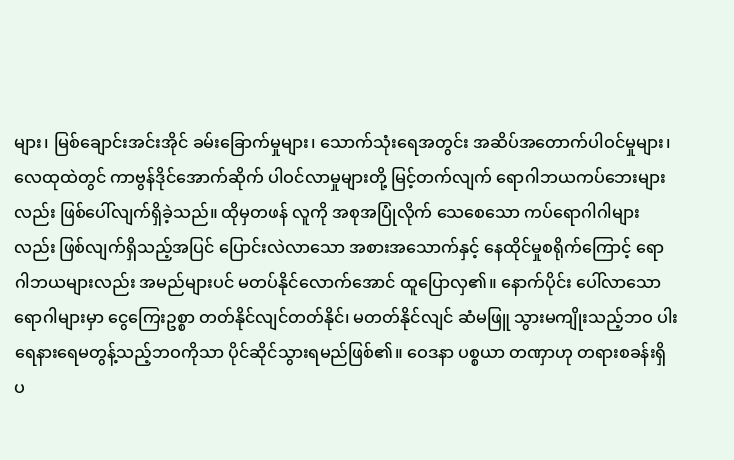များ၊ မြစ်ချောင်းအင်းအိုင် ခမ်းခြောက်မှုများ၊ သောက်သုံးရေအတွင်း အဆိပ်အတောက်ပါဝင်မှုများ၊ လေထုထဲတွင် ကာဗွန်ဒိုင်အောက်ဆိုက် ပါဝင်လာမှုများတို့ မြင့်တက်လျက် ရောဂါဘယကပ်ဘေးများလည်း ဖြစ်ပေါ်လျက်ရှိခဲ့သည်။ ထိုမှတဖန် လူကို အစုအပြုံလိုက် သေစေသော ကပ်ရောဂါဂါများလည်း ဖြစ်လျက်ရှိသည့်အပြင် ပြောင်းလဲလာသော အစားအသောက်နှင့် နေထိုင်မှုစရိုက်ကြောင့် ရောဂါဘယများလည်း အမည်များပင် မတပ်နိုင်လောက်အောင် ထူပြောလှ၏။ နောက်ပိုင်း ပေါ်လာသော ရောဂါများမှာ ငွေကြေးဥစ္စာ တတ်နိုင်လျင်တတ်နိုင်၊ မတတ်နိုင်လျင် ဆံမဖြူ သွားမကျိုးသည့်ဘဝ ပါးရေနားရေမတွန့်သည့်ဘဝကိုသာ ပိုင်ဆိုင်သွားရမည်ဖြစ်၏။ ဝေဒနာ ပစ္စယာ တဏှာဟု တရားစခန်းရှိ ပ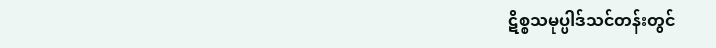ဋိစ္စသမုပ္ပါဒ်သင်တန်းတွင်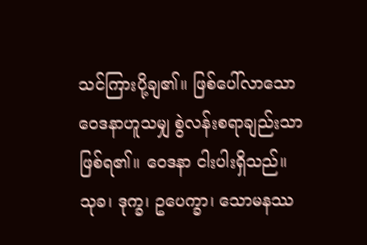သင်ကြားပို့ချ၏။ ဖြစ်ပေါ်လာသော ဝေဒနာဟူသမျှ စွဲလန်းစရာချည်းသာဖြစ်ရ၏။ ဝေဒနာ ငါးပါးရှိသည်။ သုခ၊ ဒုက္ခ၊ ဥပေက္ခာ၊ သောမနဿ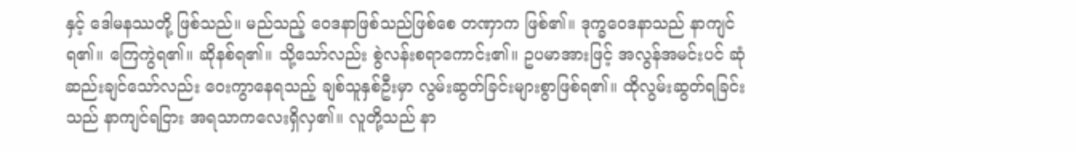နှင့် ဒေါမနဿတို့ ဖြစ်သည်။ မည်သည့် ဝေဒနာဖြစ်သည်ဖြစ်စေ တဏှာက ဖြစ်၏။ ဒုက္ခဝေဒနာသည် နာကျင်ရ၏။ ကြေကွဲရ၏။ ဆိုနစ်ရ၏။ သို့သော်လည်း စွဲလန်းစရာကောင်း၏။ ဥပမာအားဖြင့် အလွန်အမင်းပင် ဆုံဆည်းချင်သော်လည်း ဝေးကွာနေရသည့် ချစ်သူနှစ်ဦးမှာ လွမ်းဆွတ်ခြင်းများစွာဖြစ်ရ၏။ ထိုလွမ်းဆွတ်ရခြင်းသည် နာကျင်ရငြား အရသာကလေးရှိလှ၏။ လူတို့သည် နာ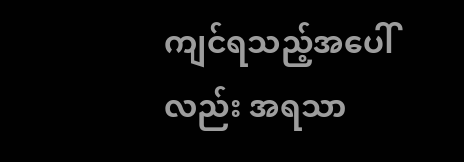ကျင်ရသည့်အပေါ်လည်း အရသာ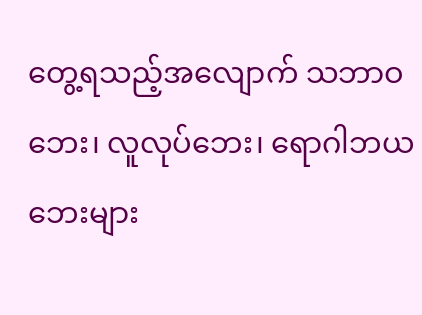တွေ့ရသည့်အလျောက် သဘာဝဘေး၊ လူလုပ်ဘေး၊ ရောဂါဘယဘေးများ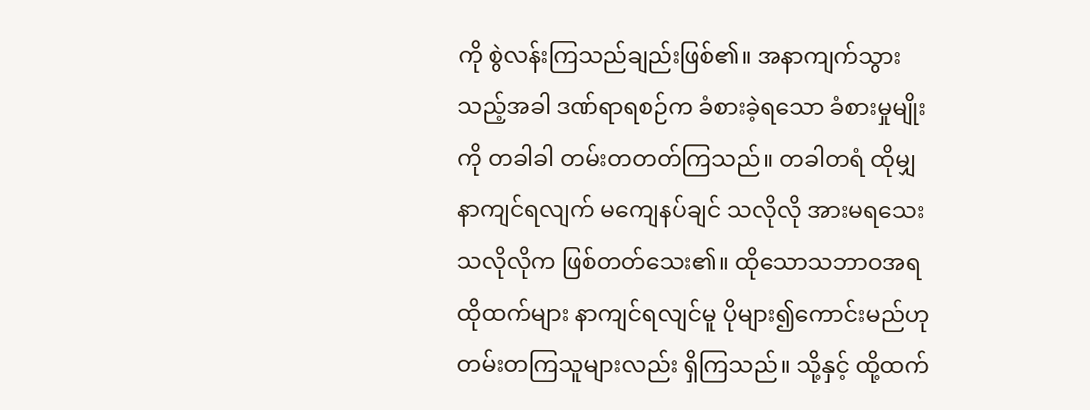ကို စွဲလန်းကြသည်ချည်းဖြစ်၏။ အနာကျက်သွားသည့်အခါ ဒဏ်ရာရစဉ်က ခံစားခဲ့ရသော ခံစားမှုမျိုးကို တခါခါ တမ်းတတတ်ကြသည်။ တခါတရံ ထိုမျှ နာကျင်ရလျက် မကျေနပ်ချင် သလိုလို အားမရသေးသလိုလိုက ဖြစ်တတ်သေး၏။ ထိုသောသဘာဝအရ ထိုထက်များ နာကျင်ရလျင်မူ ပိုများ၍ကောင်းမည်ဟု တမ်းတကြသူများလည်း ရှိကြသည်။ သို့နှင့် ထို့ထက်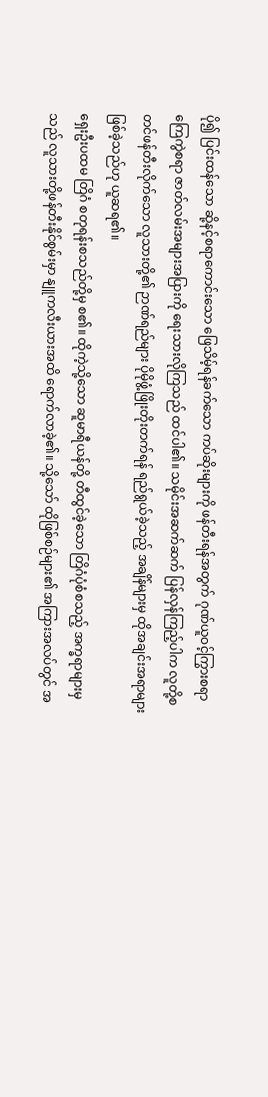ပို၍ ပြင်းထန်သော ဆို့နင့်စရာကောင်းသော ဖြေသိမ့်ရန်ခက်သော ကပ်ဆိုးများကို ဖန်တီးရန်အတွက် ဂုဏ်ယူဝင့်ကြွားစရာ ကြေကွဲစရာ ဇာတ်လမ်းအများအပြားကို ရေးသားလိုကြသည် ထင်ပါ၏။ သမိုင်းအဆက်ဆက် ပြန်လှန်ကြည့်ပါက လူတို့စတင်ဖန်တီးလိုက်သော လူသားတို့၏ ဉာဏ်ရည်များ ပိုမိုဖွံ့ဖြိုးတိုးတက်ရန် ရည်ရွယ်ခဲ့သည့် အချိန်များမှ ထိုအချင်းအရာများ ဖြစ်ခဲ့သည်ဟု ယူဆရ၏။
ရှေးဦးပထမ တြိဂံ စတုရန်းစသည်တို့မှ စ၏။ ထိုကဲ့သို့သော ဆူမာရီယန်တို့ တီထွင်ခဲ့သော တြိဂံပုံစံစသည့် အက္ခရာများမှသည် လူသားတို့ဖန်တီးနိုင်စွမ်းမှာ နျူကလီးယားအထိ ရောက်လာခဲ့၏။ သို့သော် ထိုဖြစ်စဉ်များ၏ အကြားအလပ်တွင် အ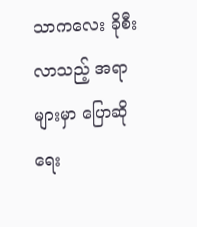သာကလေး ခိုစီးလာသည့် အရာများမှာ ပြောဆိုရေး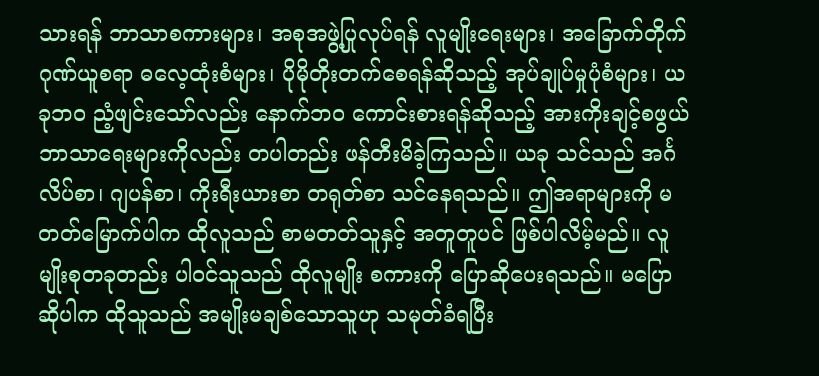သားရန် ဘာသာစကားများ၊ အစုအဖွဲ့ပြုလုပ်ရန် လူမျိုးရေးများ၊ အခြောက်တိုက် ဂုဏ်ယူစရာ ဓလေ့ထုံးစံများ၊ ပိုမိုတိုးတက်စေရန်ဆိုသည့် အုပ်ချုပ်မှုပုံစံများ၊ ယခုဘဝ ညံ့ဖျင်းသော်လည်း နောက်ဘဝ ကောင်းစားရန်ဆိုသည့် အားကိုးချင့်စဖွယ် ဘာသာရေးများကိုလည်း တပါတည်း ဖန်တီးမိခဲ့ကြသည်။ ယခု သင်သည် အင်္ဂလိပ်စာ၊ ဂျပန်စာ၊ ကိုးရီးယားစာ တရုတ်စာ သင်နေရသည်။ ဤအရာများကို မတတ်မြောက်ပါက ထိုလူသည် စာမတတ်သူနှင့် အတူတူပင် ဖြစ်ပါလိမ့်မည်။ လူမျိုးစုတခုတည်း ပါဝင်သူသည် ထိုလူမျိုး စကားကို ပြောဆိုပေးရသည်။ မပြောဆိုပါက ထိုသူသည် အမျိုးမချစ်သောသူဟု သမုတ်ခံရပြီး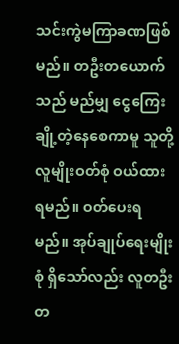သင်းကွဲမကြာခဏဖြစ်မည်။ တဦးတယောက်သည် မည်မျှ ငွေကြေးချို့တဲ့နေစေကာမူ သူတို့လူမျိုးဝတ်စုံ ဝယ်ထားရမည်။ ဝတ်ပေးရမည်။ အုပ်ချုပ်ရေးမျိုးစုံ ရှိသော်လည်း လူတဦးတ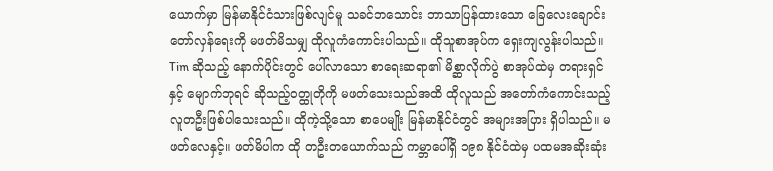ယောက်မှာ မြန်မာနိုင်ငံသားဖြစ်လျင်မူ သခင်ဘသောင်း ဘာသာပြန်ထားသော ခြေလေးချောင်း တော်လှန်ရေးကို မဖတ်မိသမျှ ထိုလူကံကောင်းပါသည်။ ထိုသူစာအုပ်က ရှေးကျလွန်းပါသည်။ Tim ဆိုသည့် နောက်ပိုင်းတွင် ပေါ်လာသော စာရေးဆရာ၏ မိစ္ဆာလိုက်ပွဲ စာအုပ်ထဲမှ တရားရှင်နှင့် မျောက်ဘုရင် ဆိုသည့်ဝတ္ထုတိုကို မဖတ်သေးသည်အထိ ထိုလူသည် အတော်ကံကောင်းသည့် လူတဦးဖြစ်ပါသေးသည်။ ထိုကဲ့သို့သော စာပေမျိုး မြန်မာနိုင်ငံတွင် အများအပြား ရှိပါသည်။ မဖတ်လေနှင့်။ ဖတ်မိပါက ထို တဦးတယောက်သည် ကမ္ဘာပေါ်ရှိ ၁၉၈ နိုင်ငံထဲမှ ပထမအဆိုးဆုံး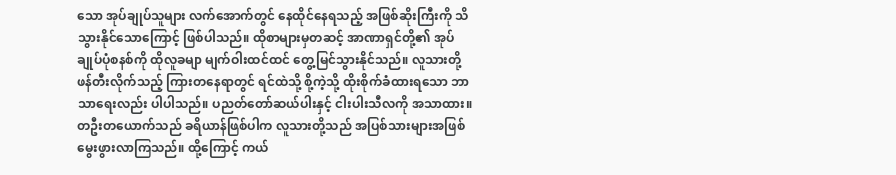သော အုပ်ချုပ်သူများ လက်အောက်တွင် နေထိုင်နေရသည့် အဖြစ်ဆိုးကြီးကို သိသွားနိုင်သောကြောင့် ဖြစ်ပါသည်။ ထိုစာများမှတဆင့် အာဏာရှင်တို့၏ အုပ်ချုပ်ပုံစနစ်ကို ထိုလူခမျာ မျက်ဝါးထင်ထင် တွေ့မြင်သွားနိုင်သည်။ လူသားတို့ ဖန်တီးလိုက်သည့် ကြားတနေရာတွင် ရင်ထဲသို့ စို့ကဲ့သို့ ထိုးစိုက်ခံထားရသော ဘာသာရေးလည်း ပါပါသည်။ ပညတ်တော်ဆယ်ပါးနှင့် ငါးပါးသီလကို အသာထား။ တဦးတယောက်သည် ခရိယာန်ဖြစ်ပါက လူသားတို့သည် အပြစ်သားများအဖြစ် မွေးဖွားလာကြသည်။ ထို့ကြောင့် ကယ်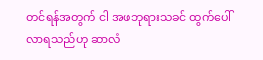တင်ရန်အတွက် ငါ အဖဘုရားသခင် ထွက်ပေါ်လာရသည်ဟု ဆာလံ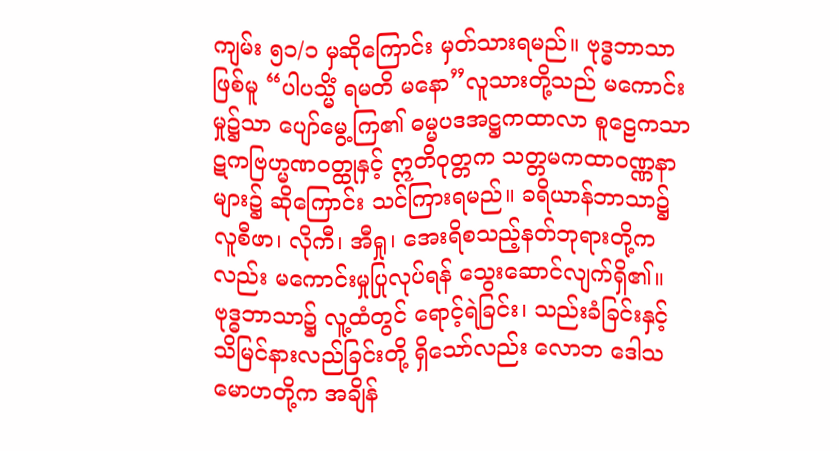ကျမ်း ၅၁/၁ မှဆိုကြောင်း မှတ်သားရမည်။ ဗုဒ္ဓဘာသာဖြစ်မူ “ပါပသ္မိံ ရမတိ မနော”လူသားတို့သည် မကောင်းမှု၌သာ ပျော်မွေ့ကြ၏ ဓမ္မပဒအဋ္ဌကထာလာ စူဠေကသာဋကဗြဟ္မဏဝတ္ထုနှင့် ဣတိဝုတ္တက သတ္တမကထာဝဏ္ဏနာများ၌ ဆိုကြောင်း သင်ကြားရမည်။ ခရိယာန်ဘာသာ၌ လူစီဖာ၊ လိုကီ၊ အီရှု၊ အေးရိစသည့်နတ်ဘုရားတို့ကလည်း မကောင်းမှုပြုလုပ်ရန် သွေးဆောင်လျက်ရှိ၏။ ဗုဒ္ဓဘာသာ၌ လူ့ထံတွင် ရောင့်ရဲခြင်း၊ သည်းခံခြင်းနှင့် သိမြင်နားလည်ခြင်းတို့ ရှိသော်လည်း လောဘ ဒေါသ မောဟတို့က အချိန်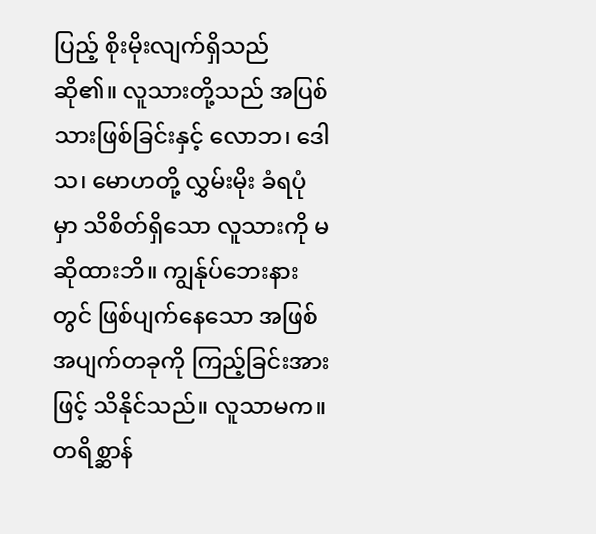ပြည့် စိုးမိုးလျက်ရှိသည် ဆို၏။ လူသားတို့သည် အပြစ်သားဖြစ်ခြင်းနှင့် လောဘ၊ ဒေါသ၊ မောဟတို့ လွှမ်းမိုး ခံရပုံမှာ သိစိတ်ရှိသော လူသားကို မဆိုထားဘိ။ ကျွန်ုပ်ဘေးနားတွင် ဖြစ်ပျက်နေသော အဖြစ်အပျက်တခုကို ကြည့်ခြင်းအားဖြင့် သိနိုင်သည်။ လူသာမက။ တရိစ္ဆာန်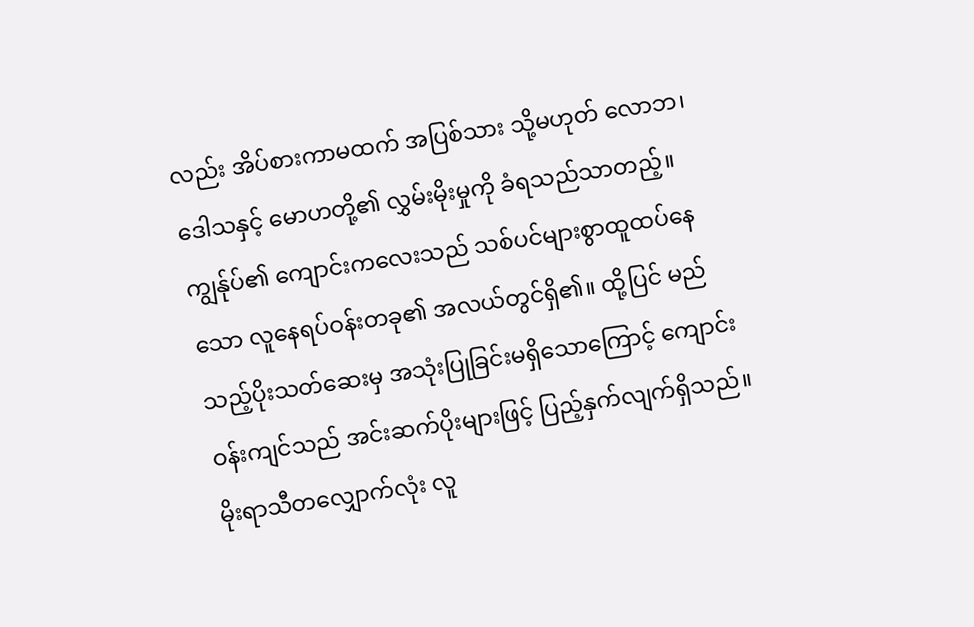လည်း အိပ်စားကာမထက် အပြစ်သား သို့မဟုတ် လောဘ၊ ဒေါသနှင့် မောဟတို့၏ လွှမ်းမိုးမှုကို ခံရသည်သာတည့်။
ကျွန်ုပ်၏ ကျောင်းကလေးသည် သစ်ပင်များစွာထူထပ်နေသော လူနေရပ်ဝန်းတခု၏ အလယ်တွင်ရှိ၏။ ထို့ပြင် မည်သည့်ပိုးသတ်ဆေးမှ အသုံးပြုခြင်းမရှိသောကြောင့် ကျောင်းဝန်းကျင်သည် အင်းဆက်ပိုးများဖြင့် ပြည့်နှက်လျက်ရှိသည်။ မိုးရာသီတလျှောက်လုံး လူ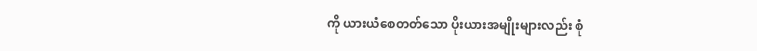ကို ယားယံစေတတ်သော ပိုးယားအမျိုးများလည်း စုံ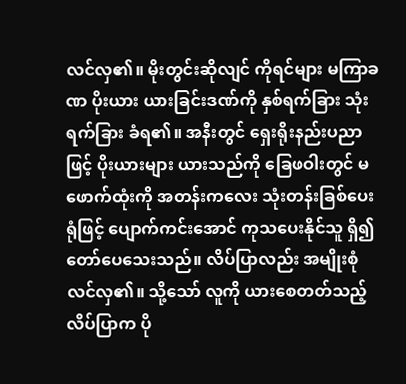လင်လှ၏။ မိုးတွင်းဆိုလျင် ကိုရင်များ မကြာခဏ ပိုးယား ယားခြင်းဒဏ်ကို နှစ်ရက်ခြား သုံးရက်ခြား ခံရ၏။ အနီးတွင် ရှေးရိုးနည်းပညာဖြင့် ပိုးယားများ ယားသည်ကို ခြေဖဝါးတွင် မဖောက်ထုံးကို အတန်းကလေး သုံးတန်းခြစ်ပေးရုံဖြင့် ပျောက်ကင်းအောင် ကုသပေးနိုင်သူ ရှိ၍ တော်ပေသေးသည်။ လိပ်ပြာလည်း အမျိုးစုံလင်လှ၏။ သို့သော် လူကို ယားစေတတ်သည့် လိပ်ပြာက ပို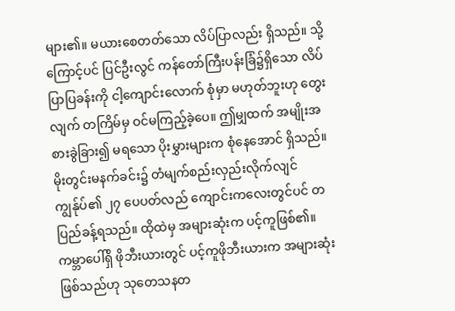များ၏။ မယားစေတတ်သော လိပ်ပြာလည်း ရှိသည်။ သို့ကြောင့်ပင် ပြင်ဦးလွင် ကန်တော်ကြီးပန်းခြံ၌ရှိသော လိပ်ပြာပြခန်းကို ငါ့ကျောင်းလောက် စုံမှာ မဟုတ်ဘူးဟု တွေးလျက် တကြိမ်မှ ဝင်မကြည့်ခဲ့ပေ။ ဤမျှထက် အမျိုးအစားခွဲခြား၍ မရသော ပိုးမွှားများက စုံနေအောင် ရှိသည်။ မိုးတွင်းမနက်ခင်း၌ တံမျက်စည်းလှည်းလိုက်လျင် ကျွန်ုပ်၏ ၂၇ ပေပတ်လည် ကျောင်းကလေးတွင်ပင် တပြည်ခန့်ရသည်။ ထိုထဲမှ အများဆုံးက ပင့်ကူဖြစ်၏။ ကမ္ဘာပေါ်ရှိ ဖိုဘီးယားတွင် ပင့်ကူဖိုဘီးယားက အများဆုံးဖြစ်သည်ဟု သုတေသနတ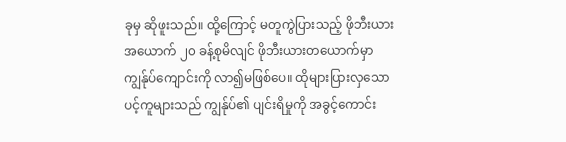ခုမှ ဆိုဖူးသည်။ ထို့ကြောင့် မတူကွဲပြားသည့် ဖိုဘီးယား အယောက် ၂၀ ခန့်စုမိလျင် ဖိုဘီးယားတယောက်မှာ ကျွန်ုပ်ကျောင်းကို လာ၍မဖြစ်ပေ။ ထိုများပြားလှသော ပင့်ကူများသည် ကျွန်ုပ်၏ ပျင်းရိမှုကို အခွင့်ကောင်း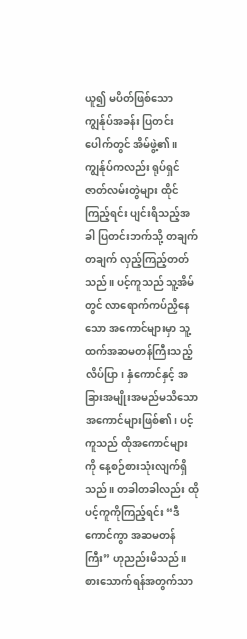ယူ၍ မပိတ်ဖြစ်သော ကျွန်ုပ်အခန်း ပြတင်းပေါက်တွင် အိမ်ဖွဲ့၏။ ကျွန်ုပ်ကလည်း ရုပ်ရှင်ဇာတ်လမ်းတွဲများ ထိုင်ကြည့်ရင်း ပျင်းရိသည့်အခါ ပြတင်းဘက်သို့ တချက်တချက် လှည့်ကြည့်တတ်သည်။ ပင့်ကူသည် သူ့အိမ်တွင် လာရောက်ကပ်ညှိနေသော အကောင်များမှာ သူ့ထက်အဆမတန်ကြီးသည့် လိပ်ပြာ၊ နှံကောင်နှင့် အခြားအမျိုးအမည်မသိသော အကောင်များဖြစ်၏၊ ပင့်ကူသည် ထိုအကောင်များကို နေ့စဉ်စားသုံးလျက်ရှိသည်။ တခါတခါလည်း ထိုပင့်ကူကိုကြည့်ရင်း “ဒီကောင်ကွာ အဆမတန်ကြီး” ဟုညည်းမိသည်။ စားသောက်ရန်အတွက်သာ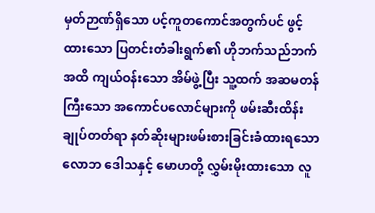မှတ်ဉာဏ်ရှိသော ပင့်ကူတကောင်အတွက်ပင် ဖွင့်ထားသော ပြတင်းတံခါးရွက်၏ ဟိုဘက်သည်ဘက်အထိ ကျယ်ဝန်းသော အိမ်ဖွဲ့ပြီး သူ့ထက် အဆမတန်ကြီးသော အကောင်ပလောင်များကို ဖမ်းဆီးထိန်းချုပ်တတ်ရာ နတ်ဆိုးများဖမ်းစားခြင်းခံထားရသော လောဘ ဒေါသနှင့် မောဟတို့ လွှမ်းမိုးထားသော လူ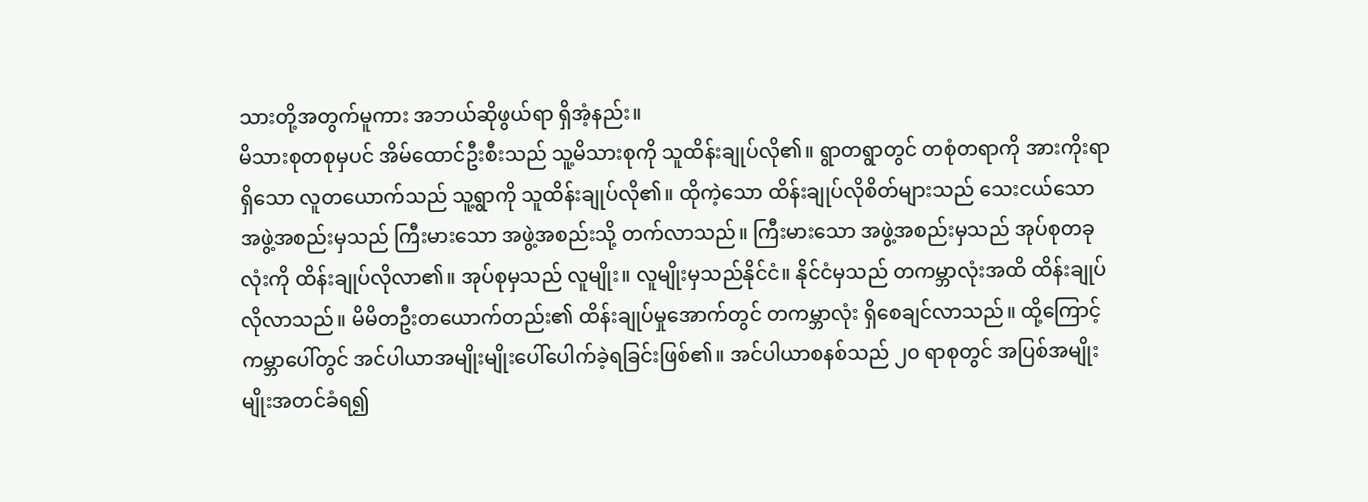သားတို့အတွက်မူကား အဘယ်ဆိုဖွယ်ရာ ရှိအံ့နည်း။
မိသားစုတစုမှပင် အိမ်ထောင်ဦးစီးသည် သူ့မိသားစုကို သူထိန်းချုပ်လို၏။ ရွာတရွာတွင် တစုံတရာကို အားကိုးရာရှိသော လူတယောက်သည် သူ့ရွာကို သူထိန်းချုပ်လို၏။ ထိုကဲ့သော ထိန်းချုပ်လိုစိတ်များသည် သေးငယ်သော အဖွဲ့အစည်းမှသည် ကြီးမားသော အဖွဲ့အစည်းသို့ တက်လာသည်။ ကြီးမားသော အဖွဲ့အစည်းမှသည် အုပ်စုတခုလုံးကို ထိန်းချုပ်လိုလာ၏။ အုပ်စုမှသည် လူမျိုး။ လူမျိုးမှသည်နိုင်ငံ။ နိုင်ငံမှသည် တကမ္ဘာလုံးအထိ ထိန်းချုပ်လိုလာသည်။ မိမိတဦးတယောက်တည်း၏ ထိန်းချုပ်မှုအောက်တွင် တကမ္ဘာလုံး ရှိစေချင်လာသည်။ ထို့ကြောင့် ကမ္ဘာပေါ်တွင် အင်ပါယာအမျိုးမျိုးပေါ်ပေါက်ခဲ့ရခြင်းဖြစ်၏။ အင်ပါယာစနစ်သည် ၂၀ ရာစုတွင် အပြစ်အမျိုးမျိုးအတင်ခံရ၍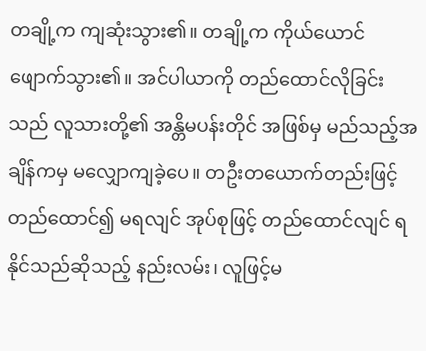တချို့က ကျဆုံးသွား၏။ တချို့က ကိုယ်ယောင်ဖျောက်သွား၏။ အင်ပါယာကို တည်ထောင်လိုခြင်းသည် လူသားတို့၏ အန္တိမပန်းတိုင် အဖြစ်မှ မည်သည့်အချိန်ကမှ မလျှောကျခဲ့ပေ။ တဦးတယောက်တည်းဖြင့် တည်ထောင်၍ မရလျင် အုပ်စုဖြင့် တည်ထောင်လျင် ရနိုင်သည်ဆိုသည့် နည်းလမ်း၊ လူဖြင့်မ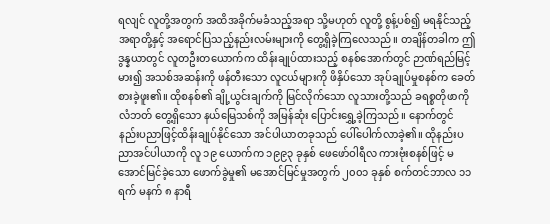ရလျင် လူတို့အတွက် အထိအခိုက်မခံသည့်အရာ သို့မဟုတ် လူတို့ စွန့်ပစ်၍ မရနိုင်သည့်အရာတို့နှင့် အရောင်ပြသည့်နည်းလမ်းများကို တွေ့ရှိခဲ့ကြလေသည်။ တချိန်တခါက ဤဒွန္နယာတွင် လူတဦးတယောက်က ထိန်းချုပ်ထားသည့် စနစ်အောက်တွင် ဉာဏ်ရည်မြင့်မား၍ အသစ်အဆန်းကို ဖန်တီးသော လူငယ်များကို ဖိနှိပ်သော အုပ်ချုပ်မှုစနစ်က ခေတ်စားခဲ့ဖူး၏။ ထိုစနစ်၏ ချို့ယွင်းချက်ကို မြင်လိုက်သော လူသားတို့သည် ခရစ္စတိုဖာကိုလံဘတ် တွေ့ရှိသော နယ်မြေသစ်ကို အမြန်ဆုံး ပြောင်းရွှေ့ခဲ့ကြသည်။ နောက်တွင် နည်းပညာဖြင့်ထိန်းချုပ်နိုင်သော အင်ပါယာတခုသည် ပေါ်ပေါက်လာခဲ့၏။ ထိုနည်းပညာအင်ပါယာကို လူ ၁၉ ယောက်က ၁၉၉၃ ခုနှစ် ဖေဖော်ဝါရီလ ကားဗုံးစနစ်ဖြင့် မအောင်မြင်ခဲ့သော ဖောက်ခွဲမှု၏ မအောင်မြင်မှုအတွက် ၂၀၀၁ ခုနှစ် စက်တင်ဘာလ ၁၁ ရက် မနက် ၈ နာရီ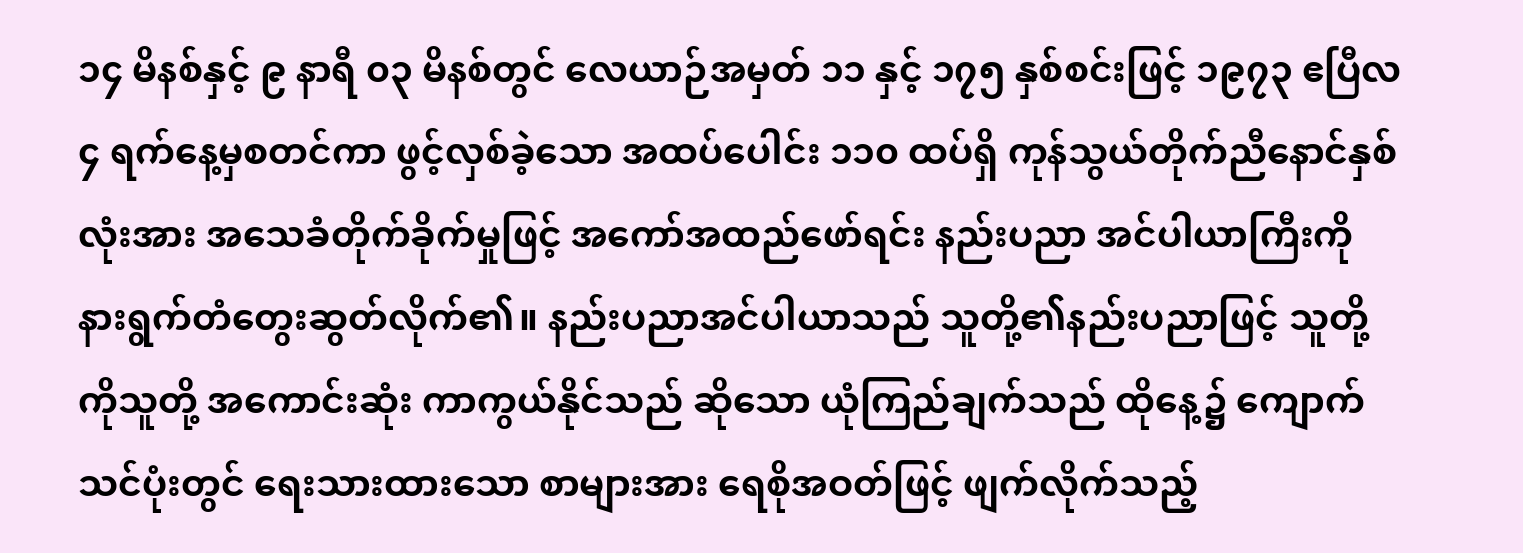၁၄ မိနစ်နှင့် ၉ နာရီ ၀၃ မိနစ်တွင် လေယာဉ်အမှတ် ၁၁ နှင့် ၁၇၅ နှစ်စင်းဖြင့် ၁၉၇၃ ဧပြီလ ၄ ရက်နေ့မှစတင်ကာ ဖွင့်လှစ်ခဲ့သော အထပ်ပေါင်း ၁၁၀ ထပ်ရှိ ကုန်သွယ်တိုက်ညီနောင်နှစ်လုံးအား အသေခံတိုက်ခိုက်မှုဖြင့် အကော်အထည်ဖော်ရင်း နည်းပညာ အင်ပါယာကြီးကို နားရွက်တံတွေးဆွတ်လိုက်၏။ နည်းပညာအင်ပါယာသည် သူတို့၏နည်းပညာဖြင့် သူတို့ကိုသူတို့ အကောင်းဆုံး ကာကွယ်နိုင်သည် ဆိုသော ယုံကြည်ချက်သည် ထိုနေ့၌ ကျောက်သင်ပုံးတွင် ရေးသားထားသော စာများအား ရေစိုအဝတ်ဖြင့် ဖျက်လိုက်သည့်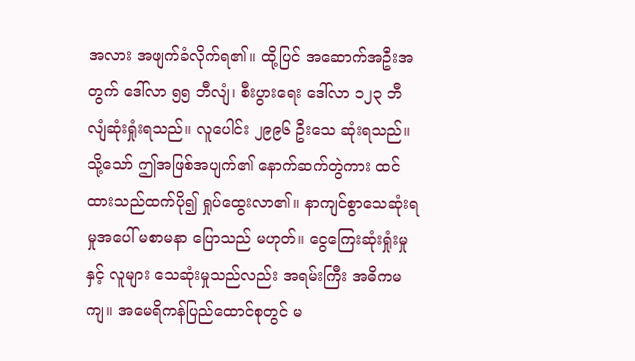အလား အဖျက်ခံလိုက်ရ၏။ ထို့ပြင် အဆောက်အဦးအတွက် ဒေါ်လာ ၅၅ ဘီလျံ၊ စီးပွားရေး ဒေါ်လာ ၁၂၃ ဘီလျံဆုံးရှုံးရသည်။ လူပေါင်း ၂၉၉၆ ဦးသေ ဆုံးရသည်။ သို့သော် ဤအဖြစ်အပျက်၏ နောက်ဆက်တွဲကား ထင်ထားသည်ထက်ပို၍ ရှုပ်ထွေးလာ၏။ နာကျင်စွာသေဆုံးရမှုအပေါ် မစာမနာ ပြောသည် မဟုတ်။ ငွေကြေးဆုံးရှုံးမှုနှင့် လူများ သေဆုံးမှုသည်လည်း အရမ်းကြီး အဓိကမကျ။ အမေရိကန်ပြည်ထောင်စုတွင် မ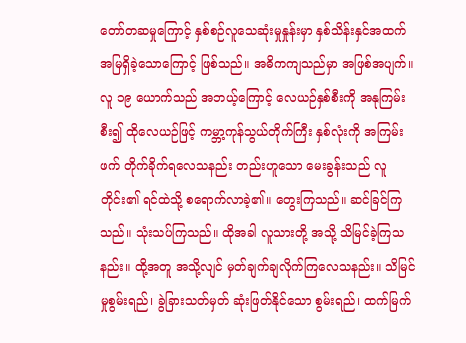တော်တဆမှုကြောင့် နှစ်စဉ်လူသေဆုံးမှုနှုန်းမှာ နှစ်သိန်းနှင်အထက် အမြရှိခဲ့သောကြောင့် ဖြစ်သည်။ အဓိကကျသည်မှာ အဖြစ်အပျက်။ လူ ၁၉ ယောက်သည် အဘယ့်ကြောင့် လေယဉ်နှစ်စီးကို အနုကြမ်းစီး၍ ထိုလေယဉ်ဖြင့် ကမ္ဘာ့ကုန်သွယ်တိုက်ကြီး နှစ်လုံးကို အကြမ်းဖက် တိုက်ခိုက်ရလေသနည်း တည်းဟူသော မေးခွန်းသည် လူတိုင်း၏ ရင်ထဲသို့ စရောက်လာခဲ့၏။ တွေးကြသည်။ ဆင်ခြင်ကြသည်။ သုံးသပ်ကြသည်။ ထိုအခါ လူသားတို့ အသို့ သိမြင်ခဲ့ကြသနည်း။ ထို့အတူ အသို့လျင် မှတ်ချက်ချလိုက်ကြလေသနည်း။ သိမြင်မှုစွမ်းရည်၊ ခွဲခြားသတ်မှတ် ဆုံးဖြတ်နိုင်သော စွမ်းရည်၊ ထက်မြက်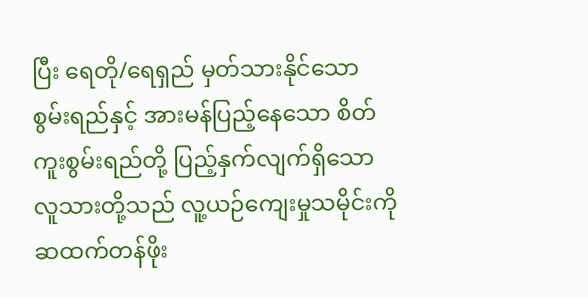ပြီး ရေတို/ရေရှည် မှတ်သားနိုင်သော စွမ်းရည်နှင့် အားမန်ပြည့်နေသော စိတ်ကူးစွမ်းရည်တို့ ပြည့်နှက်လျက်ရှိသော လူသားတို့သည် လူ့ယဉ်ကျေးမှုသမိုင်းကို ဆထက်တန်ဖိုး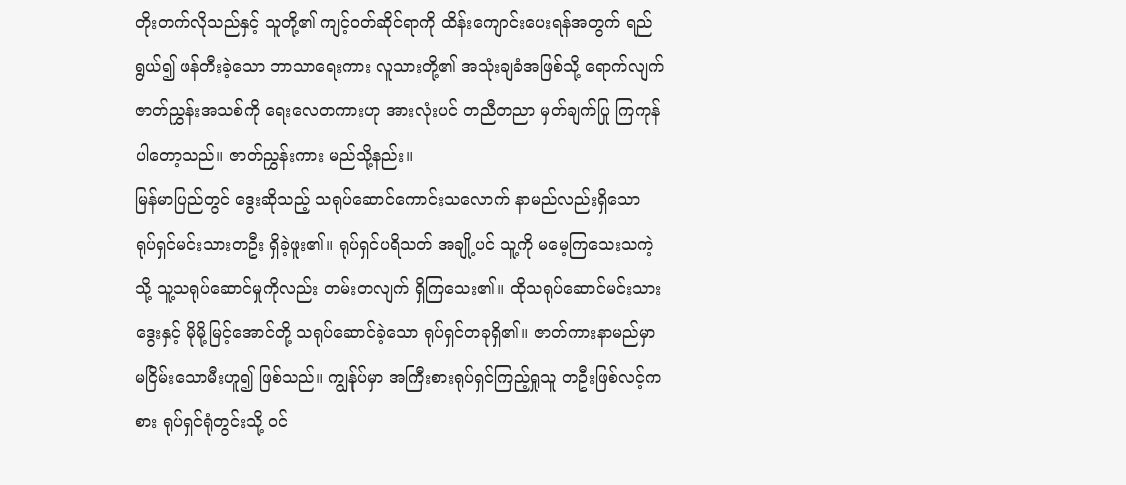တိုးတက်လိုသည်နှင့် သူတို့၏ ကျင့်ဝတ်ဆိုင်ရာကို ထိန်းကျောင်းပေးရန်အတွက် ရည်ရွယ်၍ ဖန်တီးခဲ့သော ဘာသာရေးကား လူသားတို့၏ အသုံးချခံအဖြစ်သို့ ရောက်လျက် ဇာတ်ညွှန်းအသစ်ကို ရေးလေတကားဟု အားလုံးပင် တညီတညာ မှတ်ချက်ပြု ကြကုန်ပါတော့သည်။ ဇာတ်ညွှန်းကား မည်သို့နည်း။
မြန်မာပြည်တွင် ဒွေးဆိုသည့် သရုပ်ဆောင်ကောင်းသလောက် နာမည်လည်းရှိသော ရုပ်ရှင်မင်းသားတဦး ရှိခဲ့ဖူး၏။ ရုပ်ရှင်ပရိသတ် အချို့ပင် သူ့ကို မမေ့ကြသေးသကဲ့သို့ သူ့သရုပ်ဆောင်မှုကိုလည်း တမ်းတလျက် ရှိကြသေး၏။ ထိုသရုပ်ဆောင်မင်းသား ဒွေးနှင့် မိုမို့မြင့်အောင်တို့ သရုပ်ဆောင်ခဲ့သော ရုပ်ရှင်တခုရှိ၏။ ဇာတ်ကားနာမည်မှာ မငြိမ်းသောမီးဟူ၍ ဖြစ်သည်။ ကျွန်ုပ်မှာ အကြီးစားရုပ်ရှင်ကြည့်ရှုသူ တဦးဖြစ်လင့်ကစား ရုပ်ရှင်ရုံတွင်းသို့ ဝင်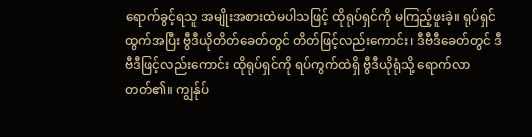ရောက်ခွင့်ရသူ အမျိုးအစားထဲမပါသဖြင့် ထိုရုပ်ရှင်ကို မကြည့်ဖူးခဲ့။ ရုပ်ရှင်ထွက်အပြီး ဗွီဒီယိုတိတ်ခေတ်တွင် တိတ်ဖြင့်လည်းကောင်း၊ ဒီဗီဒီခေတ်တွင် ဒီဗီဒီဖြင့်လည်းကောင်း ထိုရုပ်ရှင်ကို ရပ်ကွက်ထဲရှိ ဗွီဒီယိုရုံသို့ ရောက်လာတတ်၏။ ကျွန်ုပ်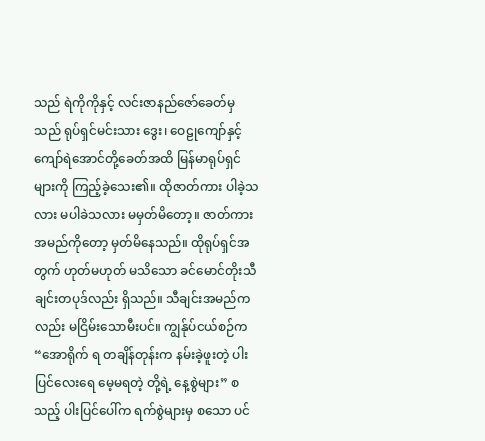သည် ရဲကိုကိုနှင့် လင်းဇာနည်ဇော်ခေတ်မှသည် ရုပ်ရှင်မင်းသား ဒွေး၊ ဝေဠုကျော်နှင့် ကျော်ရဲအောင်တို့ခေတ်အထိ မြန်မာရုပ်ရှင်များကို ကြည့်ခဲ့သေး၏။ ထိုဇာတ်ကား ပါခဲ့သလား မပါခဲသလား မမှတ်မိတော့။ ဇာတ်ကား အမည်ကိုတော့ မှတ်မိနေသည်။ ထိုရုပ်ရှင်အတွက် ဟုတ်မဟုတ် မသိသော ခင်မောင်တိုးသီချင်းတပုဒ်လည်း ရှိသည်။ သီချင်းအမည်ကလည်း မငြိမ်းသောမီးပင်။ ကျွန်ုပ်ငယ်စဉ်က “အောရိုက် ရ တချိန်တုန်းက နမ်းခဲ့ဖူးတဲ့ ပါးပြင်လေးရေ မေ့မရတဲ့ တို့ရဲ့ နေ့စွဲများ” စသည့် ပါးပြင်ပေါ်က ရက်စွဲများမှ စသော ပင်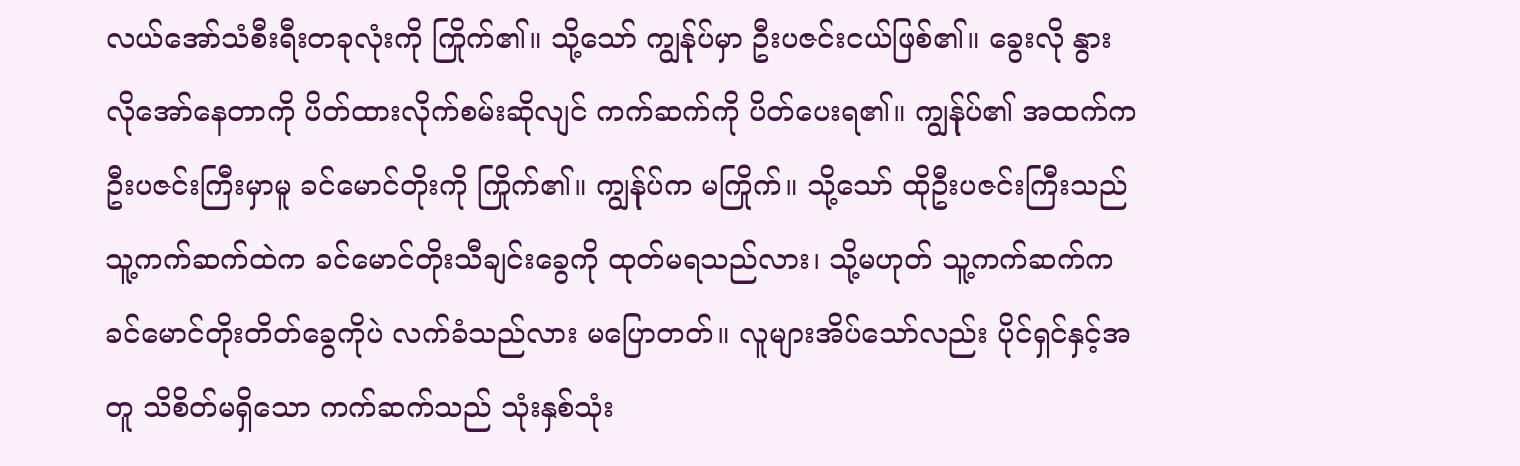လယ်အော်သံစီးရီးတခုလုံးကို ကြိုက်၏။ သို့သော် ကျွန်ုပ်မှာ ဦးပဇင်းငယ်ဖြစ်၏။ ခွေးလို နွားလိုအော်နေတာကို ပိတ်ထားလိုက်စမ်းဆိုလျင် ကက်ဆက်ကို ပိတ်ပေးရ၏။ ကျွန်ုပ်၏ အထက်က ဦးပဇင်းကြီးမှာမူ ခင်မောင်တိုးကို ကြိုက်၏။ ကျွန်ုပ်က မကြိုက်။ သို့သော် ထိုဦးပဇင်းကြီးသည် သူ့ကက်ဆက်ထဲက ခင်မောင်တိုးသီချင်းခွေကို ထုတ်မရသည်လား၊ သို့မဟုတ် သူ့ကက်ဆက်က ခင်မောင်တိုးတိတ်ခွေကိုပဲ လက်ခံသည်လား မပြောတတ်။ လူများအိပ်သော်လည်း ပိုင်ရှင်နှင့်အတူ သိစိတ်မရှိသော ကက်ဆက်သည် သုံးနှစ်သုံး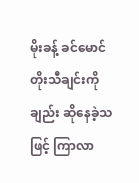မိုးခန့် ခင်မောင်တိုးသီချင်းကိုချည်း ဆိုနေခဲ့သဖြင့် ကြာလာ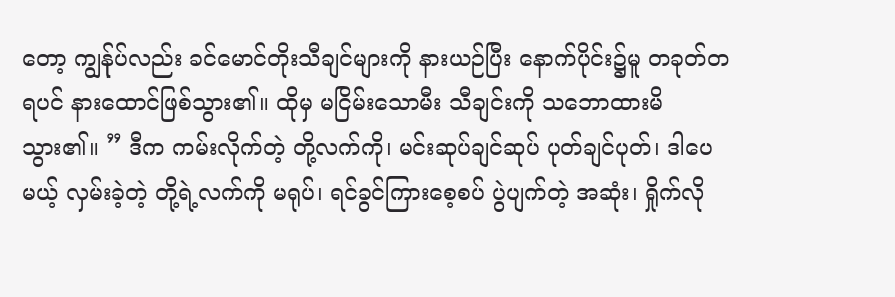တော့ ကျွန်ုပ်လည်း ခင်မောင်တိုးသီချင်များကို နားယဉ်ပြီး နောက်ပိုင်း၌မူ တခုတ်တရပင် နားထောင်ဖြစ်သွား၏။ ထိုမှ မငြိမ်းသောမီး သီချင်းကို သဘောထားမိသွား၏။ ” ဒီက ကမ်းလိုက်တဲ့ တို့လက်ကို၊ မင်းဆုပ်ချင်ဆုပ် ပုတ်ချင်ပုတ်၊ ဒါပေမယ့် လှမ်းခဲ့တဲ့ တို့ရဲ့လက်ကို မရုပ်၊ ရင်ခွင်ကြားစေ့စပ် ပွဲပျက်တဲ့ အဆုံး၊ ရှိုက်လို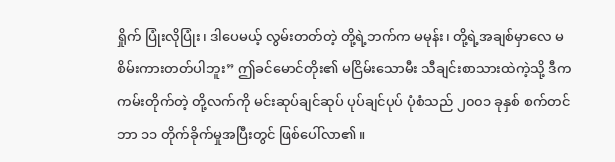ရှိုက် ပြုံးလိုပြုံး၊ ဒါပေမယ့် လွမ်းတတ်တဲ့ တို့ရဲ့ဘက်က မမုန်း၊ တို့ရဲ့အချစ်မှာလေ မစိမ်းကားတတ်ပါဘူး” ဤခင်မောင်တိုး၏ မငြိမ်းသောမီး သီချင်းစာသားထဲကဲ့သို့ ဒီက ကမ်းတိုက်တဲ့ တို့လက်ကို မင်းဆုပ်ချင်ဆုပ် ပုပ်ချင်ပုပ် ပုံစံသည် ၂၀၀၁ ခုနှစ် စက်တင်ဘာ ၁၁ တိုက်ခိုက်မှုအပြီးတွင် ဖြစ်ပေါ်လာ၏။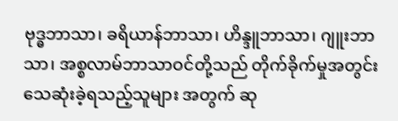ဗုဒ္ဓဘာသာ၊ ခရိယာန်ဘာသာ၊ ဟိန္ဒူဘာသာ၊ ဂျူးဘာသာ၊ အစ္စလာမ်ဘာသာဝင်တို့သည် တိုက်ခိုက်မှုအတွင်း သေဆုံးခဲ့ရသည့်သူများ အတွက် ဆု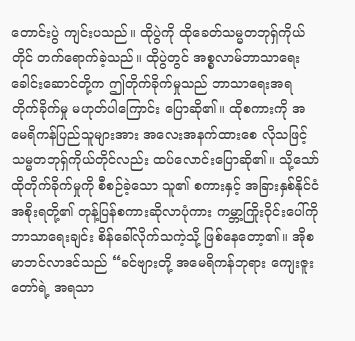တောင်းပွဲ ကျင်းပသည်။ ထိုပွဲကို ထိုခေတ်သမ္မတဘုရှ်ကိုယ်တိုင် တက်ရောက်ခဲ့သည်။ ထိုပွဲတွင် အစ္စလာမ်ဘာသာရေး ခေါင်းဆောင်တို့က ဤတိုက်ခိုက်မှုသည် ဘာသာရေးအရ တိုက်ခိုက်မှု မဟုတ်ပါကြောင်း ပြောဆို၏။ ထိုစကားကို အမေရိကန်ပြည်သူများအား အလေးအနက်ထားစေ လိုသဖြင့် သမ္မတဘုရှ်ကိုယ်တိုင်လည်း ထပ်လောင်းပြောဆို၏။ သို့သော် ထိုတိုက်ခိုက်မှုကို စီစဉ်ခဲ့သော သူ၏ စကားနှင့် အခြားနှစ်နိုင်ငံအစိုးရတို့၏ တုန့်ပြန်စကားဆိုလာပုံကား ကမ္ဘာ့ကြိုးဝိုင်းပေါ်ကို ဘာသာရေးချင်း စိန်ခေါ်လိုက်သကဲ့သို့ ဖြစ်နေတော့၏။ အိုစမာဘင်လာဒင်သည် “ခင်ဗျားတို့ အမေရိကန်ဘုရား ကျေးဇူးတော်ရဲ့ အရသာ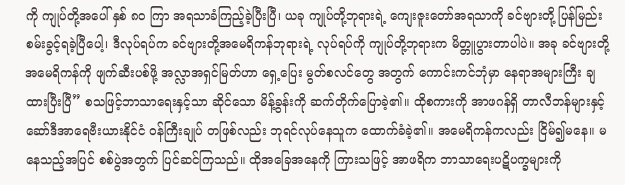ကို ကျုပ်တို့အပေါ် နှစ် ၈၀ ကြာ အရသာခံကြည့်ခဲ့ပြီးပြီ၊ ယခု ကျုပ်တို့ဘုရားရဲ့ ကျေးဇူးတော်အရသာကို ခင်ဗျားတို့ ပြန်မြည်းစမ်းခွင့်ရခဲ့ပြီပေါ့၊ ဒီလုပ်ရပ်က ခင်ဗျားတို့အမေရိကန်ဘုရားရဲ့ လုပ်ရပ်ကို ကျုပ်တို့ဘုရားက မိတ္တူပွားတာပါပဲ။ အခု ခင်ဗျားတို့ အမေရိကန်ကို ဖျက်ဆီးပစ်ဖို့ အလ္လာအရှင်မြတ်ဟာ ရှေ့ပြေး မွတ်စလင်တွေ အတွက် ကောင်းကင်ဘုံမှာ နေရာအများကြီး ချထားပြီးပြီ” စသဖြင့်ဘာသာရေးနှင့်သာ ဆိုင်သော မိန့်ခွန်းကို ဆက်တိုက်ပြောခဲ့၏။ ထိုစကားကို အာဖဂန်ရှိ တာလီဘန်များနှင့် ဆော်ဒီအာရေဗီးယားနိုင်ငံ ဝန်ကြီးချုပ် တဖြစ်လည်း ဘုရင်လုပ်နေသူက ထောက်ခံခဲ့၏။ အမေရိကန်ကလည်း ငြိမ်၍မနေ။ မနေသည့်အပြင် စစ်ပွဲအတွက် ပြင်ဆင်ကြသည်။ ထိုအခြေအနေကို ကြားသဖြင့် အာဖရိက ဘာသာရေးပဋိပက္ခများကို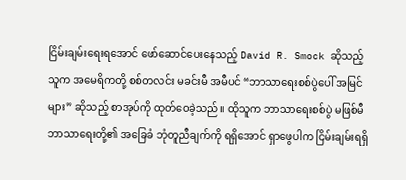ငြိမ်းချမ်းရေးရအောင် ဖော်ဆောင်ပေးနေသည့် David R. Smock ဆိုသည့်သူက အမေရိကတို့ စစ်တလင်း မခင်းမီ အမီပင် “ဘာသာရေးစစ်ပွဲပေါ် အမြင်များ” ဆိုသည့် စာအုပ်ကို ထုတ်ဝေခဲ့သည်။ ထိုသူက ဘာသာရေးစစ်ပွဲ မဖြစ်မီ ဘာသာရေးတို့၏ အခြေခံ ဘုံတူညီချက်ကို ရရှိအောင် ရှာဖွေပါက ငြိမ်းချမ်းရရှိ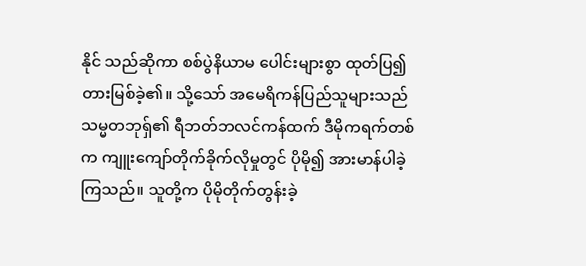နိုင် သည်ဆိုကာ စစ်ပွဲနိယာမ ပေါင်းများစွာ ထုတ်ပြ၍ တားမြစ်ခဲ့၏။ သို့သော် အမေရိကန်ပြည်သူများသည် သမ္မတဘုရှ်၏ ရီဘတ်ဘလင်ကန်ထက် ဒီမိုကရက်တစ်က ကျူးကျော်တိုက်ခိုက်လိုမှုတွင် ပိုမို၍ အားမာန်ပါခဲ့ကြသည်။ သူတို့က ပိုမိုတိုက်တွန်းခဲ့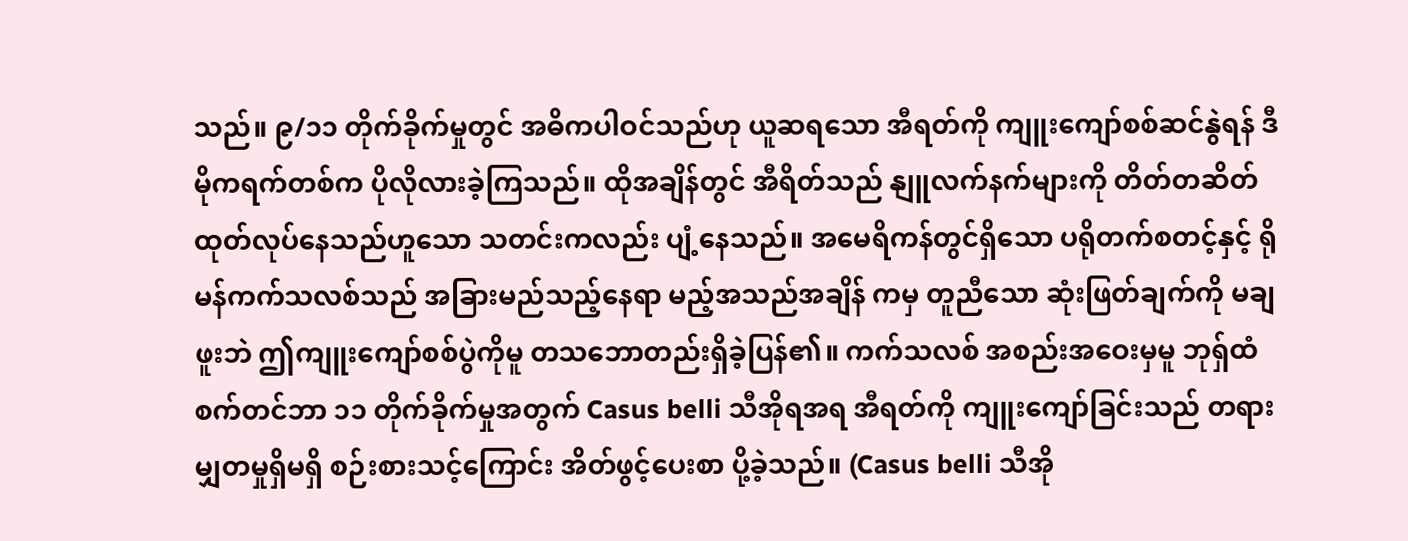သည်။ ၉/၁၁ တိုက်ခိုက်မှုတွင် အဓိကပါဝင်သည်ဟု ယူဆရသော အီရတ်ကို ကျူးကျော်စစ်ဆင်နွဲရန် ဒီမိုကရက်တစ်က ပိုလိုလားခဲ့ကြသည်။ ထိုအချိန်တွင် အီရိတ်သည် နျူလက်နက်များကို တိတ်တဆိတ် ထုတ်လုပ်နေသည်ဟူသော သတင်းကလည်း ပျံ့နေသည်။ အမေရိကန်တွင်ရှိသော ပရိုတက်စတင့်နှင့် ရိုမန်ကက်သလစ်သည် အခြားမည်သည့်နေရာ မည့်အသည်အချိန် ကမှ တူညီသော ဆုံးဖြတ်ချက်ကို မချဖူးဘဲ ဤကျူးကျော်စစ်ပွဲကိုမူ တသဘောတည်းရှိခဲ့ပြန်၏။ ကက်သလစ် အစည်းအဝေးမှမူ ဘုရှ်ထံ စက်တင်ဘာ ၁၁ တိုက်ခိုက်မှုအတွက် Casus belli သီအိုရအရ အီရတ်ကို ကျူးကျော်ခြင်းသည် တရားမျှတမှုရှိမရှိ စဉ်းစားသင့်ကြောင်း အိတ်ဖွင့်ပေးစာ ပို့ခဲ့သည်။ (Casus belli သီအို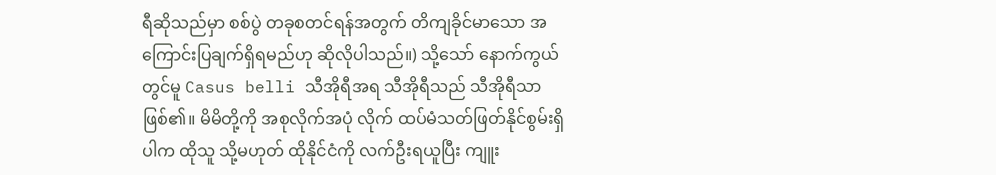ရီဆိုသည်မှာ စစ်ပွဲ တခုစတင်ရန်အတွက် တိကျခိုင်မာသော အကြောင်းပြချက်ရှိရမည်ဟု ဆိုလိုပါသည်။) သို့သော် နောက်ကွယ်တွင်မူ Casus belli သီအိုရီအရ သီအိုရီသည် သီအိုရီသာဖြစ်၏။ မိမိတို့ကို အစုလိုက်အပုံ လိုက် ထပ်မံသတ်ဖြတ်နိုင်စွမ်းရှိပါက ထိုသူ သို့မဟုတ် ထိုနိုင်ငံကို လက်ဦးရယူပြီး ကျူး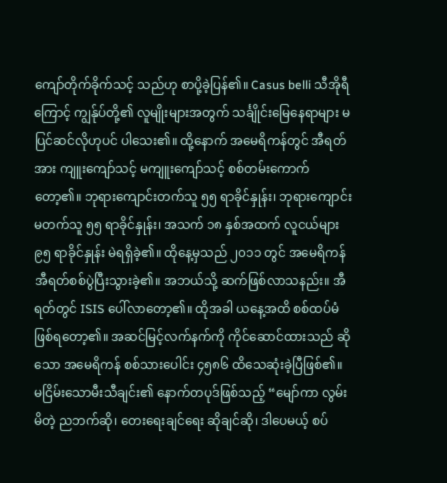ကျော်တိုက်ခိုက်သင့် သည်ဟု စာပို့ခဲ့ပြန်၏။ Casus belli သီအိုရီကြောင့် ကျွန်ုပ်တို့၏ လူမျိုးများအတွက် သင်္ချိုင်းမြေနေရာများ မပြင်ဆင်လိုဟုပင် ပါသေး၏။ ထို့နောက် အမေရိကန်တွင် အီရတ်အား ကျူးကျော်သင့် မကျူးကျော်သင့် စစ်တမ်းကောက်တော့၏။ ဘုရားကျောင်းတက်သူ ၅၅ ရာခိုင်နှုန်း၊ ဘုရားကျောင်း မတက်သူ ၅၅ ရာခိုင်နှုန်း၊ အသက် ၁၈ နှစ်အထက် လူငယ်များ ၉၅ ရာခိုင်နှုန်း မဲရရှိခဲ့၏။ ထိုနေ့မှသည် ၂၀၁၁ တွင် အမေရိကန် အီရတ်စစ်ပွဲပြီးသွားခဲ့၏။ အဘယ်သို့ ဆက်ဖြစ်လာသနည်း။ အီရတ်တွင် ISIS ပေါ်လာတော့၏။ ထိုအခါ ယနေ့အထိ စစ်ထပ်မံဖြစ်ရတော့၏။ အဆင်မြင့်လက်နက်ကို ကိုင်ဆောင်ထားသည် ဆိုသော အမေရိကန် စစ်သားပေါင်း ၄၅၈၆ ထိသေဆုံးခဲ့ပြီဖြစ်၏။ မငြိမ်းသောမီးသီချင်း၏ နောက်တပုဒ်ဖြစ်သည့် “မျော်ကာ လွမ်းမိတဲ့ ညဘက်ဆို၊ တေးရေးချင်ရေး ဆိုချင်ဆို၊ ဒါပေမယ့် စပ်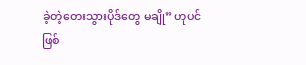ခဲ့တဲ့တေးသွားပိုဒ်တွေ မချို” ဟုပင် ဖြစ်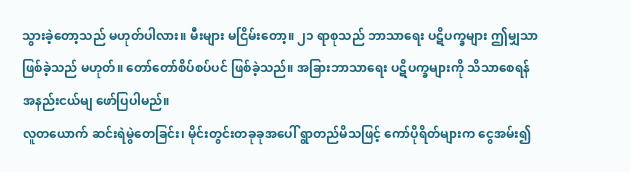သွားခဲ့တော့သည် မဟုတ်ပါလား။ မီးများ မငြိမ်းတော့။ ၂၁ ရာစုသည် ဘာသာရေး ပဋိပက္ခများ ဤမျှသာ ဖြစ်ခဲ့သည် မဟုတ်။ တော်တော်စိပ်စပ်ပင် ဖြစ်ခဲ့သည်။ အခြားဘာသာရေး ပဋိပက္ခများကို သိသာစေရန် အနည်းငယ်မျ ဖော်ပြပါမည်။
လူတယောက် ဆင်းရဲမွဲတေခြင်း၊ မိုင်းတွင်းတခုခုအပေါ် ရွာတည်မိသဖြင့် ကော်ပိုရိတ်များက ငွေအမ်း၍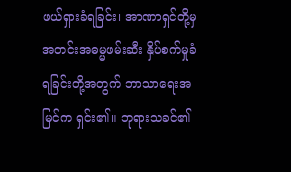ဖယ်ရှားခံရခြင်း၊ အာဏာရှင်တို့မှ အတင်းအဓမ္မဖမ်းဆီး နှိပ်စက်မှုခံရခြင်းတို့အတွက် ဘာသာရေးအမြင်က ရှင်း၏။ ဘုရားသခင်၏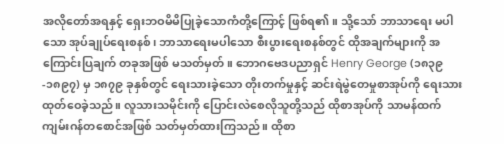အလိုတော်အရနှင့် ရှေးဘဝမိမိပြုခဲ့သောကံတို့ကြောင့် ဖြစ်ရ၏။ သို့သော် ဘာသာရေး မပါသော အုပ်ချုပ်ရေးစနစ်၊ ဘာသာရေးမပါသော စီးပွားရေးစနစ်တွင် ထိုအချက်များကို အကြောင်းပြချက် တခုအဖြစ် မသတ်မှတ်။ ဘောဂဗေဒပညာရှင် Henry George (၁၈၃၉-၁၈၉၇) မှ ၁၈၇၉ ခုနှစ်တွင် ရေးသားခဲ့သော တိုးတက်မှုနှင့် ဆင်းရဲမွဲတေမှုစာအုပ်ကို ရေးသားထုတ်ဝေခဲ့သည်။ လူသားသမိုင်းကို ပြောင်းလဲစေလိုသူတို့သည် ထိုစာအုပ်ကို သာမန်ထက် ကျမ်းဂန်တစောင်အဖြစ် သတ်မှတ်ထားကြသည်။ ထိုစာ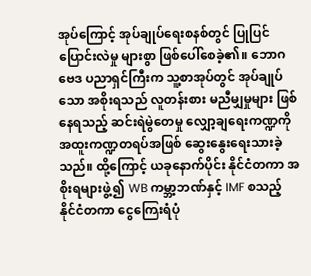အုပ်ကြောင့် အုပ်ချုပ်ရေးစနစ်တွင် ပြုပြင်ပြောင်းလဲမှု များစွာ ဖြစ်ပေါ်စေခဲ့၏။ ဘောဂဗေဒ ပညာရှင်ကြီးက သူ့စာအုပ်တွင် အုပ်ချုပ်သော အစိုးရသည် လူတန်းစား မညီမျှမှုများ ဖြစ်နေရသည့် ဆင်းရဲမွဲတေမှု လျှော့ချရေးကဏ္ဍကို အထူးကဏ္ဍတရပ်အဖြစ် ဆွေးနွေးရေးသားခဲ့သည်။ ထို့ကြောင့် ယခုနောက်ပိုင်း နိုင်ငံတကာ အစိုးရများဖွဲ့၍ WB ကမ္ဘာ့ဘဏ်နှင့် IMF စသည့် နိုင်ငံတကာ ငွေကြေးရံပုံ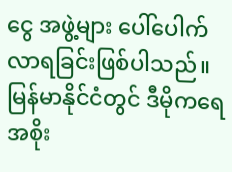ငွေ အဖွဲ့များ ပေါ်ပေါက်လာရခြင်းဖြစ်ပါသည်။ မြန်မာနိုင်ငံတွင် ဒီမိုကရေအစိုး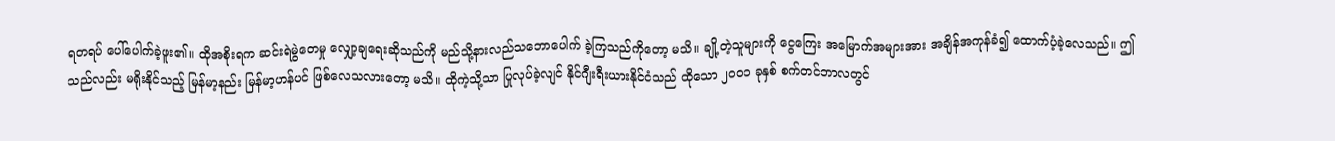ရတရပ် ပေါ်ပေါက်ခဲ့ဖူး၏။ ထိုအစိုးရက ဆင်းရဲမွဲတေမှု လျှော့ချရေးဆိုသည်ကို မည်သို့နားလည်သဘောပေါက် ခဲ့ကြသည်ကိုတော့ မသိ။ ချို့တဲ့သူများကို ငွေကြေး အမြောက်အများအား အချိန်အကုန်ခံ၍ ထောက်ပံ့ခဲ့လေသည်။ ဤသည်လည်း မရိုးနိုင်သည့် မြန်မာ့နည်း မြန်မာ့ဟန်ပင် ဖြစ်လေသလားတော့ မသိ။ ထိုကဲ့သို့သာ ပြုလုပ်ခဲ့လျင် နိုင်ဂျီးရီးယားနိုင်ငံသည် ထိုသော ၂၀၀၁ ခုနှစ် စက်တင်ဘာလတွင်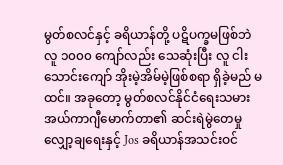မွတ်စလင်နှင့် ခရိယာန်တို့ ပဋိပက္ခမဖြစ်ဘဲ လူ ၁၀၀၀ ကျော်လည်း သေဆုံးပြီး လူ ငါးသောင်းကျော် အိုးမဲ့အိမ်မဲ့ဖြစ်စရာ ရှိခဲ့မည် မထင်။ အခုတော့ မွတ်စလင်နိုင်ငံရေးသမား အယ်ကာဂျီမောက်တာ၏ ဆင်းရဲမွဲတေမှု လျှော့ချရေးနှင့် Jos ခရိယာန်အသင်းဝင်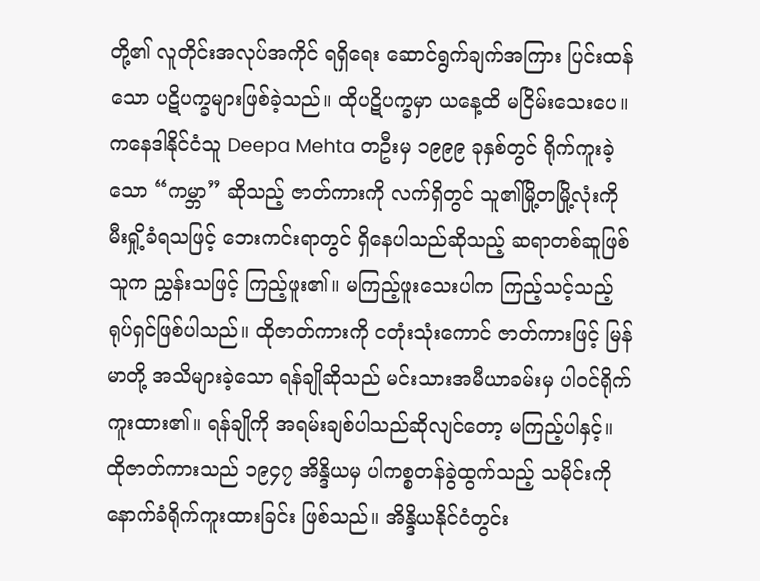တို့၏ လူတိုင်းအလုပ်အကိုင် ရရှိရေး ဆောင်ရွက်ချက်အကြား ပြင်းထန်သော ပဋိပက္ခများဖြစ်ခဲ့သည်။ ထိုပဋိပက္ခမှာ ယနေ့ထိ မငြိမ်းသေးပေ။
ကနေဒါနိုင်ငံသူ Deepa Mehta တဦးမှ ၁၉၉၉ ခုနှစ်တွင် ရိုက်ကူးခဲ့သော “ကမ္ဘာ” ဆိုသည့် ဇာတ်ကားကို လက်ရှိတွင် သူ၏မြို့တမြို့လုံးကို မီးရှို့ခံရသဖြင့် ဘေးကင်းရာတွင် ရှိနေပါသည်ဆိုသည့် ဆရာတစ်ဆူဖြစ်သူက ညွှန်းသဖြင့် ကြည့်ဖူး၏။ မကြည့်ဖူးသေးပါက ကြည့်သင့်သည့် ရုပ်ရှင်ဖြစ်ပါသည်။ ထိုဇာတ်ကားကို ငတုံးသုံးကောင် ဇာတ်ကားဖြင့် မြန်မာတို့ အသိများခဲ့သော ရန်ချိုဆိုသည် မင်းသားအမီယာခမ်းမှ ပါဝင်ရိုက်ကူးထား၏။ ရန်ချိုကို အရမ်းချစ်ပါသည်ဆိုလျင်တော့ မကြည့်ပါနှင့်။ ထိုဇာတ်ကားသည် ၁၉၄၇ အိန္ဒိယမှ ပါကစ္စတန်ခွဲထွက်သည့် သမိုင်းကို နောက်ခံရိုက်ကူးထားခြင်း ဖြစ်သည်။ အိန္ဒိယနိုင်ငံတွင်း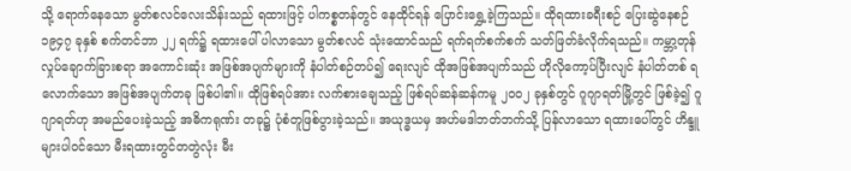သို့ ရောက်နေသော မွတ်စလင်လေးသိန်းသည် ရထားဖြင့် ပါကစ္စတန်တွင် နေထိုင်ရန် ပြောင်းရွှေ့ခဲ့ကြသည်။ ထိုရထားခရီးစဉ် ပြေးဆွဲနေစဉ် ၁၉၄၇ ခုနှစ် စက်တင်ဘာ ၂၂ ရက်၌ ရထားပေါ် ပါလာသော မွတ်စလင် သုံးထောင်သည် ရက်ရက်စက်စက် သတ်ဖြတ်ခံလိုက်ရသည်။ ကမ္ဘာ့တုန်လှုပ်ချောက်ခြားစရာ အကောင်းဆုံး အဖြစ်အပျက်များကို နံပါတ်စဉ်တပ်၍ ရေးလျင် ထိုအဖြစ်အပျက်သည် ဟိုလိုကော့ပ်ပြီးလျင် နံပါတ်တစ် ရလောက်သော အဖြစ်အပျက်တခု ဖြစ်ပါ၏။ ထိုဖြစ်ရပ်အား လက်စားချေသည့် ဖြစ်ရပ်ဆန်ဆန်ကမူ ၂၀၀၂ ခုနှစ်တွင် ဂူဂျာရတ်မြို့တွင် ဖြစ်ခဲ့၍ ဂူဂျာရတ်ဟု အမည်ပေးခဲ့သည့် အဓိကရုဏ်း တခု၌ ပုံစံတူဖြစ်ပွားခဲ့သည်။ အယုဒ္ဓယမှ အဟ်မဒါဘတ်ဘက်သို့ ပြန်လာသော ရထားပေါ်တွင် ဟိန္ဒူများပါဝင်သော မီးရထားတွင်တတွဲလုံး မီး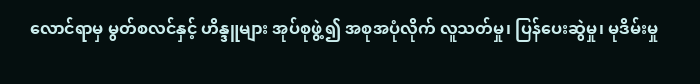လောင်ရာမှ မွတ်စလင်နှင့် ဟိန္ဒူများ အုပ်စုဖွဲ့၍ အစုအပုံလိုက် လူသတ်မှု၊ ပြန်ပေးဆွဲမှု၊ မုဒိမ်းမှု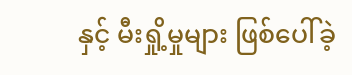နှင့် မီးရှို့မှုများ ဖြစ်ပေါ်ခဲ့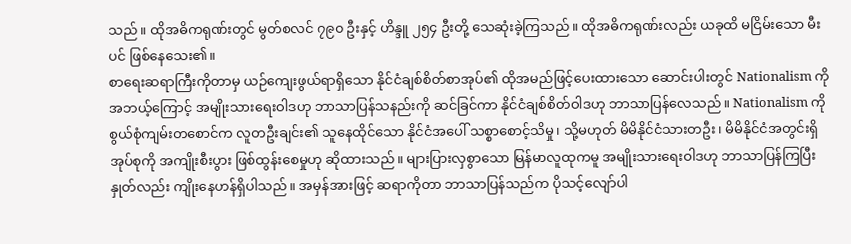သည်။ ထိုအဓိကရုဏ်းတွင် မွတ်စလင် ၇၉၀ ဦးနှင့် ဟိန္ဒူ ၂၅၄ ဦးတို့ သေဆုံးခဲ့ကြသည်။ ထိုအဓိကရုဏ်းလည်း ယခုထိ မငြိမ်းသော မီးပင် ဖြစ်နေသေး၏။
စာရေးဆရာကြီးကိုတာမှ ယဉ်ကျေးဖွယ်ရာရှိသော နိုင်ငံချစ်စိတ်စာအုပ်၏ ထိုအမည်ဖြင့်ပေးထားသော ဆောင်းပါးတွင် Nationalism ကို အဘယ့်ကြောင့် အမျိုးသားရေးဝါဒဟု ဘာသာပြန်သနည်းကို ဆင်ခြင်ကာ နိုင်ငံချစ်စိတ်ဝါဒဟု ဘာသာပြန်လေသည်။ Nationalism ကို စွယ်စုံကျမ်းတစောင်က လူတဦးချင်း၏ သူနေထိုင်သော နိုင်ငံအပေါ် သစ္စာစောင့်သိမှု၊ သို့မဟုတ် မိမိနိုင်ငံသားတဦး၊ မိမိနိုင်ငံအတွင်းရှိအုပ်စုကို အကျိုးစီးပွား ဖြစ်ထွန်းစေမှုဟု ဆိုထားသည်။ များပြားလှစွာသော မြန်မာလူထုကမူ အမျိုးသားရေးဝါဒဟု ဘာသာပြန်ကြပြီး နှုတ်လည်း ကျိုးနေဟန်ရှိပါသည်။ အမှန်အားဖြင့် ဆရာကိုတာ ဘာသာပြန်သည်က ပိုသင့်လျော်ပါ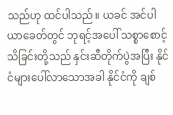သည်ဟု ထင်ပါသည်။ ယခင် အင်ပါယာခေတ်တွင် ဘုရင့်အပေါ် သစ္စာစောင့်သိခြင်းတို့သည် နှင်းဆီတိုက်ပွဲအပြီး နိုင်ငံများပေါ်လာသောအခါ နိုင်ငံကို ချစ်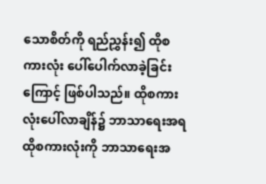သောစိတ်ကို ရည်ညွှန်း၍ ထိုစကားလုံး ပေါ်ပေါက်လာခဲ့ခြင်းကြောင့် ဖြစ်ပါသည်။ ထိုစကားလုံးပေါ်လာချိန်၌ ဘာသာရေးအရ ထိုစကားလုံးကို ဘာသာရေးအ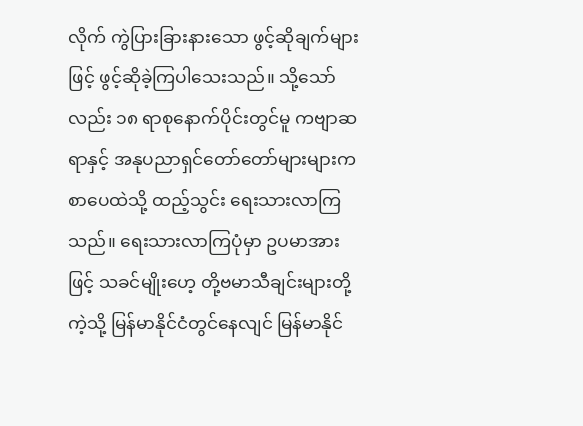လိုက် ကွဲပြားခြားနားသော ဖွင့်ဆိုချက်များဖြင့် ဖွင့်ဆိုခဲ့ကြပါသေးသည်။ သို့သော်လည်း ၁၈ ရာစုနောက်ပိုင်းတွင်မူ ကဗျာဆရာနှင့် အနုပညာရှင်တော်တော်များများက စာပေထဲသို့ ထည့်သွင်း ရေးသားလာကြသည်။ ရေးသားလာကြပုံမှာ ဥပမာအားဖြင့် သခင်မျိုးဟေ့ တို့ဗမာသီချင်းများတို့ကဲ့သို့ မြန်မာနိုင်ငံတွင်နေလျင် မြန်မာနိုင်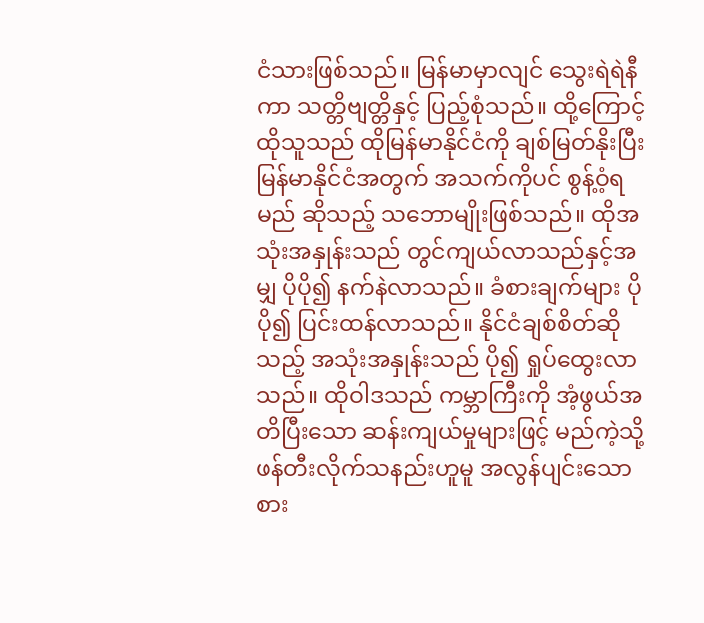ငံသားဖြစ်သည်။ မြန်မာမှာလျင် သွေးရဲရဲနီကာ သတ္တိဗျတ္တိနှင့် ပြည့်စုံသည်။ ထို့ကြောင့် ထိုသူသည် ထိုမြန်မာနိုင်ငံကို ချစ်မြတ်နိုးပြီး မြန်မာနိုင်ငံအတွက် အသက်ကိုပင် စွန့်ဝံ့ရမည် ဆိုသည့် သဘောမျိုးဖြစ်သည်။ ထိုအသုံးအနှုန်းသည် တွင်ကျယ်လာသည်နှင့်အမျှ ပိုပို၍ နက်နဲလာသည်။ ခံစားချက်များ ပိုပို၍ ပြင်းထန်လာသည်။ နိုင်ငံချစ်စိတ်ဆိုသည့် အသုံးအနှုန်းသည် ပို၍ ရှုပ်ထွေးလာသည်။ ထိုဝါဒသည် ကမ္ဘာကြီးကို အံ့ဖွယ်အတိပြီးသော ဆန်းကျယ်မှုများဖြင့် မည်ကဲ့သို့ ဖန်တီးလိုက်သနည်းဟူမူ အလွန်ပျင်းသော စား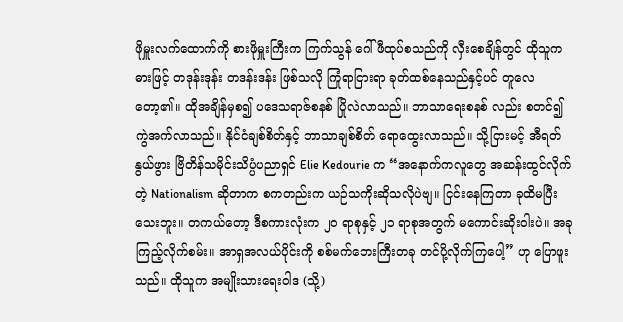ဖိုမှူးလက်ထောက်ကို စားဖိုမှူးကြီးက ကြက်သွန် ဂေါ်ဖီထုပ်စသည်ကို လှီးစေချိန်တွင် ထိုသူက ဓားဖြင့် တဒုန်းဒုန်း တဒန်းဒန်း ဖြစ်သလို ကြုံရာငြားရာ ခုတ်ထစ်နေသည်နှင့်ပင် တူလေတော့၏။ ထိုအချိန်မှစ၍ ပဒေသရာဇ်စနစ် ပြိုလဲလာသည်။ ဘာသာရေးစနစ် လည်း စတင်၍ ကွဲအက်လာသည်။ နိုင်ငံချစ်စိတ်နှင့် ဘာသာချစ်စိတ် ရောထွေးလာသည်။ သို့ငြားမင့် အီရတ်နွယ်ဖွား ဗြိတိန်သမိုင်းသိပ္ပံပညာရှင် Elie Kedourie က “အနောက်ကလူတွေ အဆန်းထွင်လိုက်တဲ့ Nationalism ဆိုတာက စကတည်းက ယဉ်သကိုးဆိုသလိုပဲဗျ။ ငြင်းနေကြတာ ခုထိမပြီးသေးဘူး။ တကယ်တော့ ဒီစကားလုံးက ၂၀ ရာစုနှင့် ၂၁ ရာစုအတွက် မကောင်းဆိုးဝါးပဲ။ အခု ကြည့်လိုက်စမ်း။ အာရှအလယ်ပိုင်းကို စစ်မက်ဘေးကြီးတခု တင်ပို့လိုက်ကြပေါ့” ဟု ပြောဖူးသည်။ ထိုသူက အမျိုးသားရေးဝါဒ (သို့)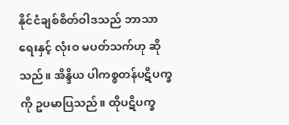နိုင်ငံချစ်စိတ်ဝါဒသည် ဘာသာရေးနှင့် လုံးဝ မပတ်သက်ဟု ဆိုသည်။ အိန္ဒိယ ပါကစ္စတန်ပဋိပက္ခကို ဥပမာပြသည်။ ထိုပဋိပက္ခ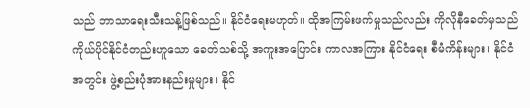သည် ဘာသာရေးသီးသန့်ဖြစ်သည်။ နိုင်ငံရေးမဟုတ်။ ထိုအကြမ်းဖက်မှုသည်လည်း ကိုလိုနီခေတ်မှသည် ကိုယ်ပိုင်နိုင်ငံတည်းဟူသော ခေတ်သစ်သို့ အကူးအပြောင်း ကာလအကြား နိုင်ငံရေး စီမံကိန်းများ၊ နိုင်ငံအတွင်း ဖွဲ့စည်းပုံအားနည်းမှုများ၊ နိုင်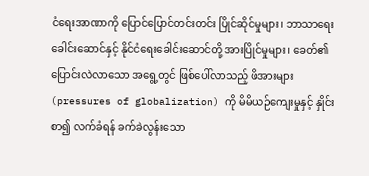ငံရေးအာဏာကို ပြောင်ပြောင်တင်းတင်း ပြိုင်ဆိုင်မှုများ၊ ဘာသာရေး ခေါင်းဆောင်နှင့် နိုင်ငံရေးခေါင်းဆောင်တို့ အားပြိုင်မှုများ၊ ခေတ်၏ ပြောင်းလဲလာသော အရွေ့တွင် ဖြစ်ပေါ်လာသည့် ဖိအားများ (pressures of globalization) ကို မိမိယဉ်ကျေးမှုနှင့် နှိုင်းစာ၍ လက်ခံရန် ခက်ခဲလွန်းသော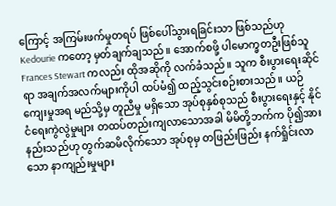ကြောင့် အကြမ်းဖက်မှုတရပ် ဖြစ်ပေါ်သွားရခြင်းသာ ဖြစ်သည်ဟု Kedourie ကတော့ မှတ်ချက်ချသည်။ အောက်စဖို့ ပါမောက္ခတဦးဖြစ်သူ Frances Stewart ကလည်း ထိုအဆိုကို လက်ခံသည်။ သူက စီးပွားရေးဆိုင်ရာ အချက်အလက်များကိုပါ ထပ်မံ၍ ထည့်သွင်းစဉ်းစားသည်။ ယဉ်ကျေးမှုအရ မည်သို့မှ တူညီမှု မရှိသော အုပ်စုနှစ်စုသည် စီးပွားရေးနှင့် နိုင်ငံရေးကွဲလွဲမှုများ တထပ်တည်းကျလာသောအခါ မိမိတို့ဘက်က ပို၍အားနည်းသည်ဟု တွက်ဆမိလိုက်သော အုပ်စုမှ တဖြည်းဖြည်း နက်ရှိုင်းလာသော နာကျည်းမှုများ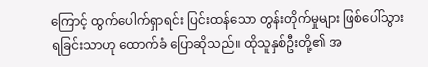ကြောင့် ထွက်ပေါက်ရှာရင်း ပြင်းထန်သော တွန်းတိုက်မှုများ ဖြစ်ပေါ်သွားရခြင်းသာဟု ထောက်ခံ ပြောဆိုသည်။ ထိုသူနှစ်ဦးတို့၏ အ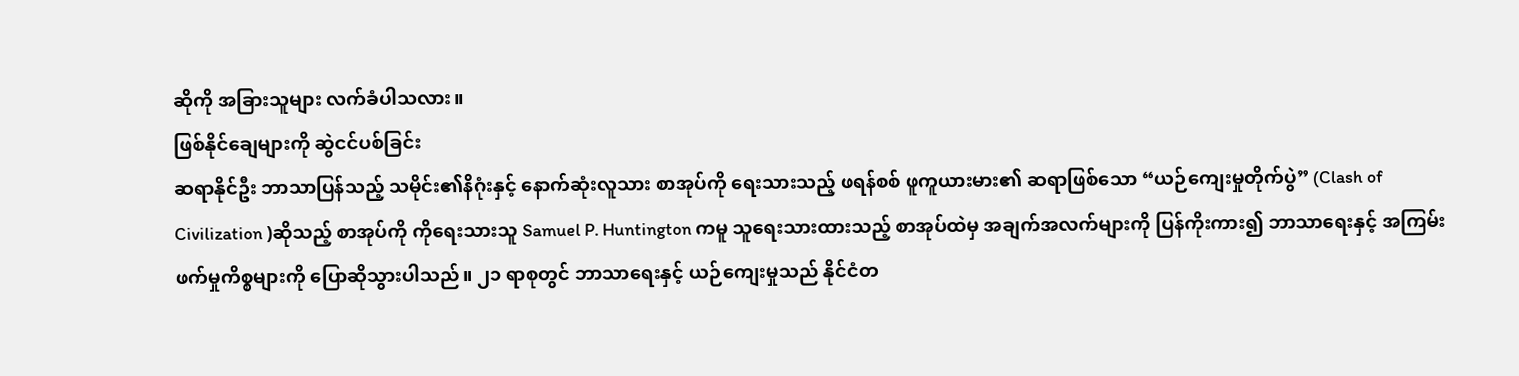ဆိုကို အခြားသူများ လက်ခံပါသလား။
ဖြစ်နိုင်ချေများကို ဆွဲငင်ပစ်ခြင်း
ဆရာနိုင်ဦး ဘာသာပြန်သည့် သမိုင်း၏နိဂုံးနှင့် နောက်ဆုံးလူသား စာအုပ်ကို ရေးသားသည့် ဖရန်စစ် ဖူကူယားမား၏ ဆရာဖြစ်သော “ယဉ်ကျေးမှုတိုက်ပွဲ” (Clash of Civilization )ဆိုသည့် စာအုပ်ကို ကိုရေးသားသူ Samuel P. Huntington ကမူ သူရေးသားထားသည့် စာအုပ်ထဲမှ အချက်အလက်များကို ပြန်ကိုးကား၍ ဘာသာရေးနှင့် အကြမ်းဖက်မှုကိစ္စများကို ပြောဆိုသွားပါသည်။ ၂၁ ရာစုတွင် ဘာသာရေးနှင့် ယဉ်ကျေးမှုသည် နိုင်ငံတ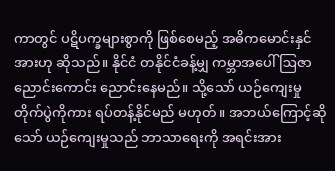ကာတွင် ပဋိပက္ခများစွာကို ဖြစ်စေမည့် အဓိကမောင်းနှင်အားဟု ဆိုသည်။ နိုင်ငံ တနိုင်ငံခန့်မျှ ကမ္ဘာအပေါ် ဩဇာညောင်းကောင်း ညောင်းနေမည်။ သို့သော် ယဉ်ကျေးမှုတိုက်ပွဲကိုကား ရပ်တန့်နိုင်မည် မဟုတ်။ အဘယ်ကြောင့်ဆိုသော် ယဉ်ကျေးမှုသည် ဘာသာရေးကို အရင်းအား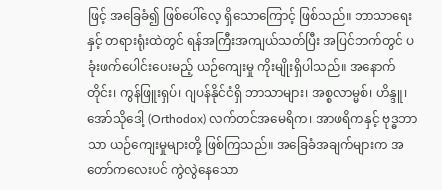ဖြင့် အခြေခံ၍ ဖြစ်ပေါ်လေ့ ရှိသောကြောင့် ဖြစ်သည်။ ဘာသာရေးနှင့် တရားရုံးထဲတွင် ရန်အကြီးအကျယ်သတ်ပြီး အပြင်ဘက်တွင် ပခုံးဖက်ပေါင်းပေးမည့် ယဉ်ကျေးမှု ကိုးမျိုးရှိပါသည်။ အနောက်တိုင်း၊ ကွန်ဖြူးရှပ်၊ ဂျပန်နိုင်ငံရှိ ဘာသာများ၊ အစ္စလာမ္မစ်၊ ဟိန္ဒူ၊ အော်သိုဒေါ့ (Orthodox) လက်တင်အမေရိက၊ အာဖရိကနှင့် ဗုဒ္ဓဘာသာ ယဉ်ကျေးမှုများတို့ ဖြစ်ကြသည်။ အခြေခံအချက်များက အတော်ကလေးပင် ကွဲလွဲနေသော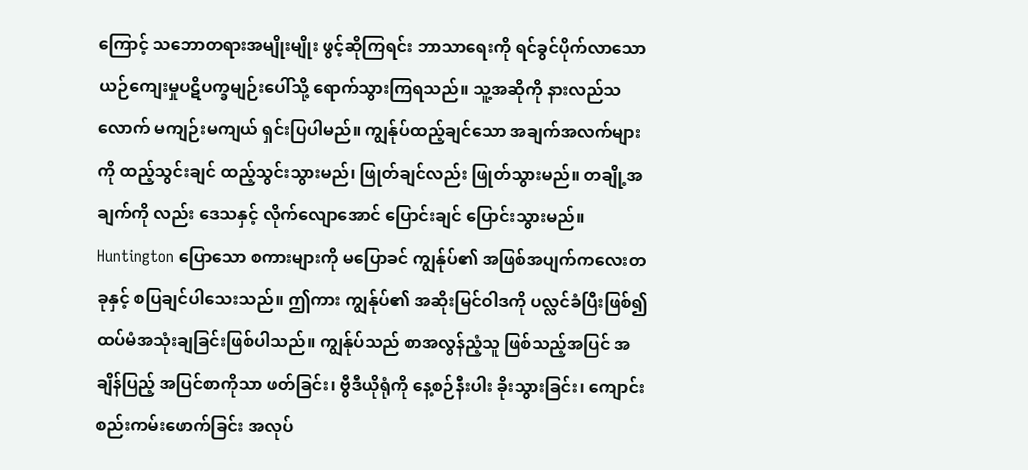ကြောင့် သဘောတရားအမျိုးမျိုး ဖွင့်ဆိုကြရင်း ဘာသာရေးကို ရင်ခွင်ပိုက်လာသော ယဉ်ကျေးမှုပဋိပက္ခမျဉ်းပေါ်သို့ ရောက်သွားကြရသည်။ သူ့အဆိုကို နားလည်သလောက် မကျဉ်းမကျယ် ရှင်းပြပါမည်။ ကျွန်ုပ်ထည့်ချင်သော အချက်အလက်များကို ထည့်သွင်းချင် ထည့်သွင်းသွားမည်၊ ဖြုတ်ချင်လည်း ဖြုတ်သွားမည်။ တချို့အချက်ကို လည်း ဒေသနှင့် လိုက်လျောအောင် ပြောင်းချင် ပြောင်းသွားမည်။ Huntington ပြောသော စကားများကို မပြောခင် ကျွန်ုပ်၏ အဖြစ်အပျက်ကလေးတခုနှင့် စပြချင်ပါသေးသည်။ ဤကား ကျွန်ုပ်၏ အဆိုးမြင်ဝါဒကို ပလ္လင်ခံပြီးဖြစ်၍ ထပ်မံအသုံးချခြင်းဖြစ်ပါသည်။ ကျွန်ုပ်သည် စာအလွန်ညံ့သူ ဖြစ်သည့်အပြင် အချိန်ပြည့် အပြင်စာကိုသာ ဖတ်ခြင်း၊ ဗွီဒီယိုရုံကို နေ့စဉ်နီးပါး ခိုးသွားခြင်း၊ ကျောင်းစည်းကမ်းဖောက်ခြင်း အလုပ်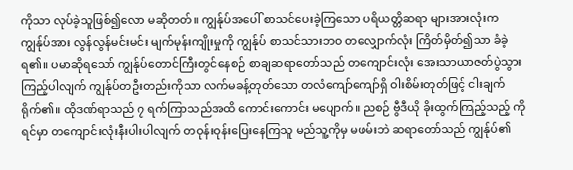ကိုသာ လုပ်ခဲ့သူဖြစ်၍လော မဆိုတတ်။ ကျွန်ုပ်အပေါ် စာသင်ပေးခဲ့ကြသော ပရိယတ္တိဆရာ များအားလုံးက ကျွန်ုပ်အား လွန်လွန်မင်းမင်း မျက်မုန်းကျိုးမှုကို ကျွန်ုပ် စာသင်သားဘဝ တလျှောက်လုံး ကြိတ်မှိတ်၍သာ ခံခဲ့ရ၏။ ပမာဆိုရသော် ကျွန်ုပ်တောင်ကြီးတွင်နေစဉ် စာချဆရာတော်သည် တကျောင်းလုံး အေးသာယာဇတ်ပွဲသွား ကြည့်ပါလျက် ကျွန်ုပ်တဦးတည်းကိုသာ လက်မခန့်တုတ်သော တလံကျော်ကျော်ရှိ ဝါးစိမ်းတုတ်ဖြင့် ငါးချက်ရိုက်၏။ ထိုဒဏ်ရာသည် ၇ ရက်ကြာသည်အထိ ကောင်းကောင်း မပျောက်။ ညစဉ် ဗွီဒီယို ခိုးထွက်ကြည့်သည့် ကိုရင်မှာ တကျောင်းလုံးနီးပါးပါလျက် တဝုန်းဝုန်းပြေးနေကြသူ မည်သူ့ကိုမှ မဖမ်းဘဲ ဆရာတော်သည် ကျွန်ုပ်၏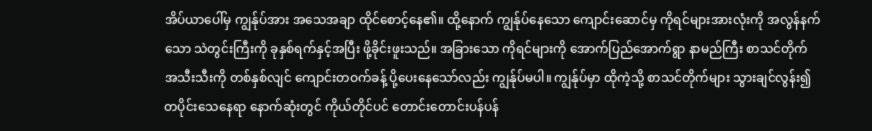အိပ်ယာပေါ်မှ ကျွန်ုပ်အား အသေအချာ ထိုင်စောင့်နေ၏။ ထို့နောက် ကျွန်ုပ်နေသော ကျောင်းဆောင်မှ ကိုရင်များအားလုံးကို အလွန်နက်သော သဲတွင်းကြီးကို ခုနှစ်ရက်နှင့်အပြီး ဖို့ခိုင်းဖူးသည်။ အခြားသော ကိုရင်များကို အောက်ပြည်အောက်ရွာ နာမည်ကြီး စာသင်တိုက် အသီးသီးကို တစ်နှစ်လျင် ကျောင်းတဝက်ခန့် ပို့ပေးနေသော်လည်း ကျွန်ုပ်မပါ။ ကျွန်ုပ်မှာ ထိုကဲ့သို့ စာသင်တိုက်များ သွားချင်လွန်း၍ တပိုင်းသေနေရာ နောက်ဆုံးတွင် ကိုယ်တိုင်ပင် တောင်းတောင်းပန်ပန်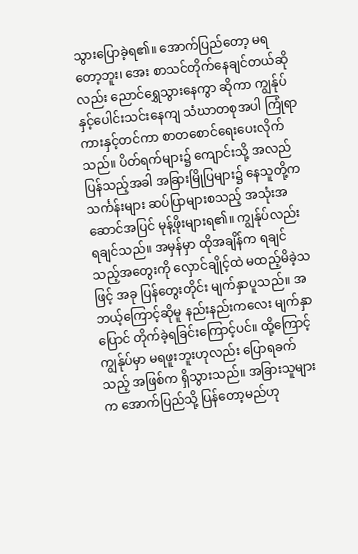သွားပြောခဲ့ရ၏။ အောက်ပြည်တော့ မရတော့ဘူး၊ အေး စာသင်တိုက်နေချင်တယ်ဆိုလည်း ညောင်ရွှေသွားနေကွာ ဆိုကာ ကျွန်ုပ်နှင့်ပေါင်းသင်းနေကျ သံဃာတစုအပါ ကြုံရာကားနှင့်တင်ကာ စာတစောင်ရေးပေးလိုက်သည်။ ပိတ်ရက်များ၌ ကျောင်းသို့ အလည်ပြန်သည့်အခါ အခြားမြိုပြများ၌ နေသူတို့က သင်္ကန်းများ ဆပ်ပြာများစသည့် အသုံးအဆောင်အပြင် မုန့်ဖိုးများရ၏။ ကျွန်ုပ်လည်း ရချင်သည်။ အမှန်မှာ ထိုအချိန်က ရချင်သည့်အတွေးကို လှောင်ချိုင့်ထဲ မထည့်မိခဲ့သဖြင့် အခု ပြန်တွေးတိုင်း မျက်နှာပူသည်။ အဘယ့်ကြောင့်ဆိုမူ နည်းနည်းကလေး မျက်နှာပြောင် တိုက်ခဲ့ရခြင်းကြောင့်ပင်။ ထို့ကြောင့် ကျွန်ုပ်မှာ မရဖူးဘူးဟုလည်း ပြောရခက်သည့် အဖြစ်က ရှိသွားသည်။ အခြားသူများက အောက်ပြည်သို့ ပြန်တော့မည်ဟု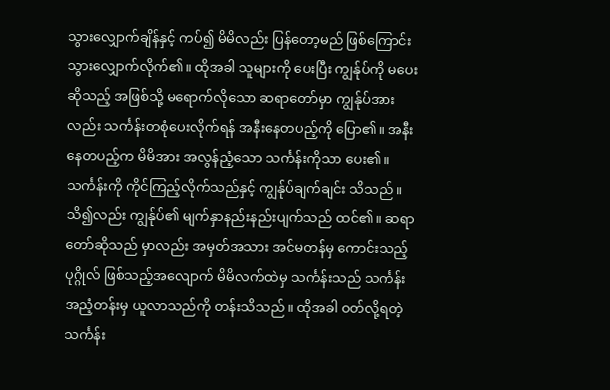သွားလျှောက်ချိန်နှင့် ကပ်၍ မိမိလည်း ပြန်တော့မည် ဖြစ်ကြောင်း သွားလျှောက်လိုက်၏။ ထိုအခါ သူများကို ပေးပြီး ကျွန်ုပ်ကို မပေးဆိုသည့် အဖြစ်သို့ မရောက်လိုသော ဆရာတော်မှာ ကျွန်ုပ်အားလည်း သင်္ကန်းတစုံပေးလိုက်ရန် အနီးနေတပည့်ကို ပြော၏။ အနီးနေတပည့်က မိမိအား အလွန်ညံ့သော သင်္ကန်းကိုသာ ပေး၏။ သင်္ကန်းကို ကိုင်ကြည့်လိုက်သည်နှင့် ကျွန်ုပ်ချက်ချင်း သိသည်။ သိ၍လည်း ကျွန်ုပ်၏ မျက်နှာနည်းနည်းပျက်သည် ထင်၏။ ဆရာတော်ဆိုသည် မှာလည်း အမှတ်အသား အင်မတန်မှ ကောင်းသည့်ပုဂ္ဂိုလ် ဖြစ်သည့်အလျောက် မိမိလက်ထဲမှ သင်္ကန်းသည် သင်္ကန်းအညံ့တန်းမှ ယူလာသည်ကို တန်းသိသည်။ ထိုအခါ ဝတ်လို့ရတဲ့ သင်္ကန်း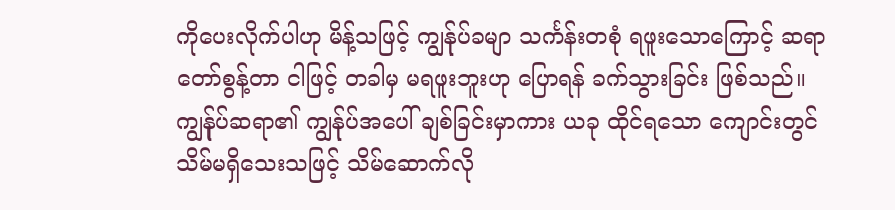ကိုပေးလိုက်ပါဟု မိန့်သဖြင့် ကျွန်ုပ်ခမျာ သင်္ကန်းတစုံ ရဖူးသောကြောင့် ဆရာတော်စွန့်တာ ငါဖြင့် တခါမှ မရဖူးဘူးဟု ပြောရန် ခက်သွားခြင်း ဖြစ်သည်။ ကျွန်ုပ်ဆရာ၏ ကျွန်ုပ်အပေါ် ချစ်ခြင်းမှာကား ယခု ထိုင်ရသော ကျောင်းတွင် သိမ်မရှိသေးသဖြင့် သိမ်ဆောက်လို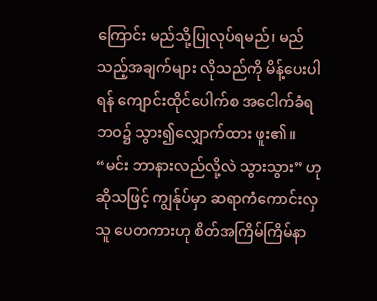ကြောင်း မည်သို့ပြုလုပ်ရမည်၊ မည်သည့်အချက်များ လိုသည်ကို မိန့်ပေးပါရန် ကျောင်းထိုင်ပေါက်စ အငေါက်ခံရဘဝ၌ သွား၍လျှောက်ထား ဖူး၏။ “မင်း ဘာနားလည်လို့လဲ သွားသွား” ဟုဆိုသဖြင့် ကျွန်ုပ်မှာ ဆရာကံကောင်းလှသူ ပေတကားဟု စိတ်အကြိမ်ကြိမ်နာ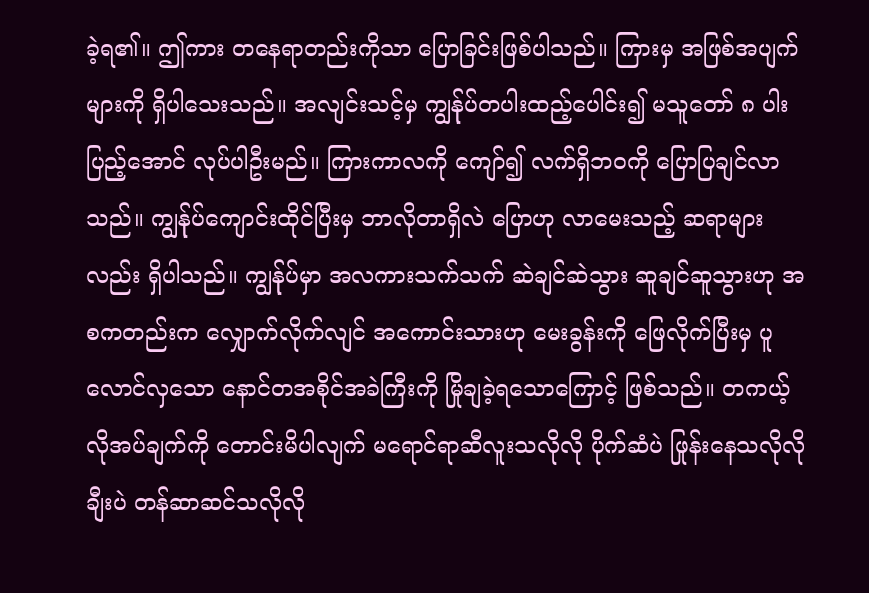ခဲ့ရ၏။ ဤကား တနေရာတည်းကိုသာ ပြောခြင်းဖြစ်ပါသည်။ ကြားမှ အဖြစ်အပျက်များကို ရှိပါသေးသည်။ အလျင်းသင့်မှ ကျွန်ုပ်တပါးထည့်ပေါင်း၍ မသူတော် ၈ ပါးပြည့်အောင် လုပ်ပါဦးမည်။ ကြားကာလကို ကျော်၍ လက်ရှိဘဝကို ပြောပြချင်လာသည်။ ကျွန်ုပ်ကျောင်းထိုင်ပြီးမှ ဘာလိုတာရှိလဲ ပြောဟု လာမေးသည့် ဆရာများလည်း ရှိပါသည်။ ကျွန်ုပ်မှာ အလကားသက်သက် ဆဲချင်ဆဲသွား ဆူချင်ဆူသွားဟု အစကတည်းက လျှောက်လိုက်လျင် အကောင်းသားဟု မေးခွန်းကို ဖြေလိုက်ပြီးမှ ပူလောင်လှသော နောင်တအစိုင်အခဲကြီးကို မြိုချခဲ့ရသောကြောင့် ဖြစ်သည်။ တကယ့်လိုအပ်ချက်ကို တောင်းမိပါလျက် မရောင်ရာဆီလူးသလိုလို ပိုက်ဆံပဲ ဖြုန်းနေသလိုလို ချီးပဲ တန်ဆာဆင်သလိုလို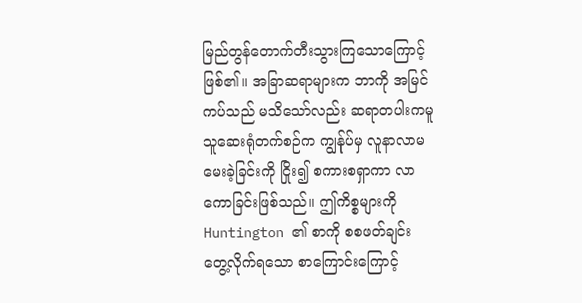မြည်တွန်တောက်တီးသွားကြသောကြောင့် ဖြစ်၏။ အခြာဆရာများက ဘာကို အမြင်ကပ်သည် မသိသော်လည်း ဆရာတပါးကမူ သူဆေးရုံတက်စဉ်က ကျွန်ုပ်မှ လူနာလာမမေးခဲ့ခြင်းကို ငြိုး၍ စကားစရှာကာ လာကောခြင်းဖြစ်သည်။ ဤကိစ္စများကို Huntington ၏ စာကို စစဖတ်ချင်း တွေ့လိုက်ရသော စာကြောင်းကြောင့်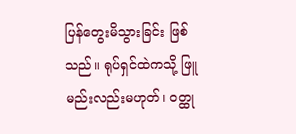ပြန်တွေးမိသွားခြင်း ဖြစ်သည်။ ရုပ်ရှင်ထဲကသို့ ဖြူမည်းလည်းမဟုတ်၊ ဝတ္ထု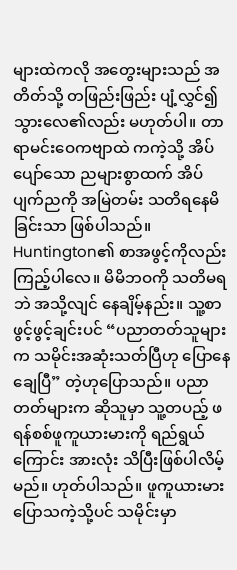များထဲကလို အတွေးများသည် အတိတ်သို့ တဖြည်းဖြည်း ပျံ့လွှင်၍ သွားလေ၏လည်း မဟုတ်ပါ။ တာရာမင်းဝေကဗျာထဲ ကကဲ့သို့ အိပ်ပျော်သော ညများစွာထက် အိပ်ပျက်ညကို အမြဲတမ်း သတိရနေမိခြင်းသာ ဖြစ်ပါသည်။ Huntington၏ စာအဖွင့်ကိုလည်း ကြည့်ပါလေ။ မိမိဘဝကို သတိမရဘဲ အသို့လျင် နေချိမ့်နည်း။ သူ့စာ ဖွင့်ဖွင့်ချင်းပင် “ပညာတတ်သူများက သမိုင်းအဆုံးသတ်ပြီဟု ပြောနေချေပြီ” တဲ့ဟုပြောသည်။ ပညာတတ်များက ဆိုသူမှာ သူ့တပည့် ဖရန်စစ်ဖူကူယားမားကို ရည်ရွယ်ကြောင်း အားလုံး သိပြီးဖြစ်ပါလိမ့်မည်။ ဟုတ်ပါသည်။ ဖူကူယားမားပြောသကဲ့သို့ပင် သမိုင်းမှာ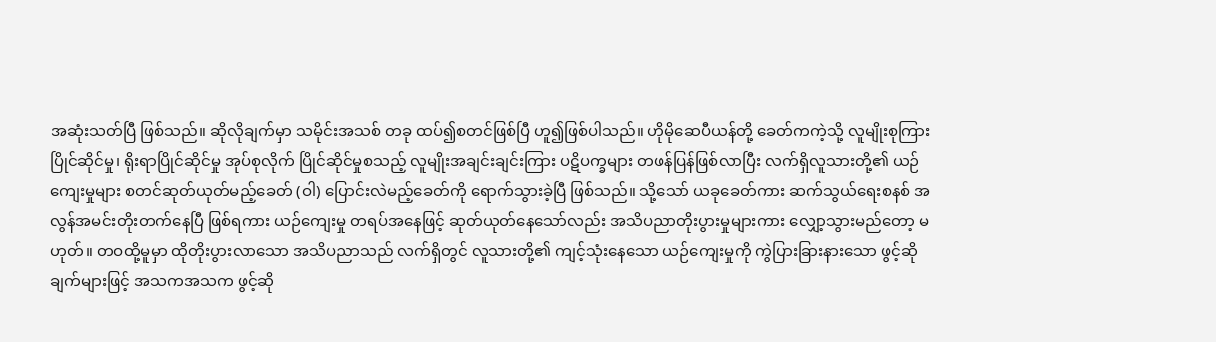အဆုံးသတ်ပြီ ဖြစ်သည်။ ဆိုလိုချက်မှာ သမိုင်းအသစ် တခု ထပ်၍စတင်ဖြစ်ပြီ ဟူ၍ဖြစ်ပါသည်။ ဟိုမိုဆေပီယန်တို့ ခေတ်ကကဲ့သို့ လူမျိုးစုကြား ပြိုင်ဆိုင်မှု၊ ရိုးရာပြိုင်ဆိုင်မှု အုပ်စုလိုက် ပြိုင်ဆိုင်မှုစသည့် လူမျိုးအချင်းချင်းကြား ပဋိပက္ခများ တဖန်ပြန်ဖြစ်လာပြီး လက်ရှိလူသားတို့၏ ယဉ်ကျေးမှုများ စတင်ဆုတ်ယုတ်မည့်ခေတ် (ဝါ) ပြောင်းလဲမည့်ခေတ်ကို ရောက်သွားခဲ့ပြီ ဖြစ်သည်။ သို့သော် ယခုခေတ်ကား ဆက်သွယ်ရေးစနစ် အလွန်အမင်းတိုးတက်နေပြီ ဖြစ်ရကား ယဉ်ကျေးမှု တရပ်အနေဖြင့် ဆုတ်ယုတ်နေသော်လည်း အသိပညာတိုးပွားမှုများကား လျှော့သွားမည်တော့ မဟုတ်။ တဝထို့မူမှာ ထိုတိုးပွားလာသော အသိပညာသည် လက်ရှိတွင် လူသားတို့၏ ကျင့်သုံးနေသော ယဉ်ကျေးမှုကို ကွဲပြားခြားနားသော ဖွင့်ဆိုချက်များဖြင့် အသကအသက ဖွင့်ဆို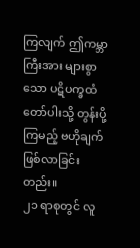ကြလျက် ဤကမ္ဘာကြီးအား များစွာသော ပဋိပက္ခထံတော်ပါးသို့ တွန်းပို့ကြမည့် ဗဟိုချက် ဖြစ်လာခြင်းတည်း။
၂၁ ရာစုတွင် လူ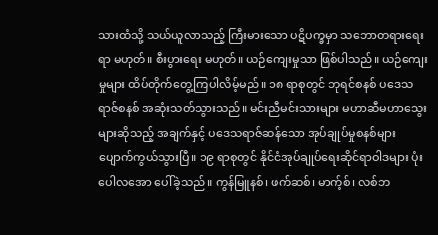သားထံသို့ သယ်ယူလာသည့် ကြီးမားသော ပဋိပက္ခမှာ သဘောတရားရေးရာ မဟုတ်။ စီးပွားရေး မဟုတ်။ ယဉ်ကျေးမှုသာ ဖြစ်ပါသည်။ ယဉ်ကျေးမှုများ ထိပ်တိုက်တွေ့ကြပါလိမ့်မည်။ ၁၈ ရာစုတွင် ဘုရင်စနစ် ပဒေသရာဇ်စနစ် အဆုံးသတ်သွားသည်။ မင်းညီမင်းသားများ မဟာဆီမဟာသွေးများဆိုသည့် အချက်နှင့် ပဒေသရာဇ်ဆန်သော အုပ်ချုပ်မှုစနစ်များ ပျောက်ကွယ်သွားပြီ။ ၁၉ ရာစုတွင် နိုင်ငံအုပ်ချုပ်ရေးဆိုင်ရာဝါဒများ ပုံးပေါလအော ပေါ်ခဲ့သည်။ ကွန်မြူနစ်၊ ဖက်ဆစ်၊ မာက့်စ်၊ လစ်ဘ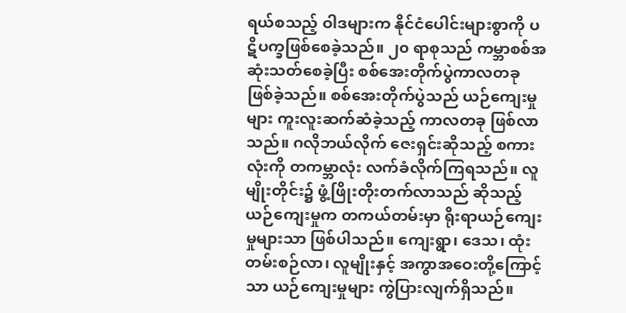ရယ်စသည့် ဝါဒများက နိုင်ငံပေါင်းများစွာကို ပဋိပက္ခဖြစ်စေခဲ့သည်။ ၂၀ ရာစုသည် ကမ္ဘာစစ်အဆုံးသတ်စေခဲ့ပြီး စစ်အေးတိုက်ပွဲကာလတခု ဖြစ်ခဲ့သည်။ စစ်အေးတိုက်ပွဲသည် ယဉ်ကျေးမှုများ ကူးလူးဆက်ဆံခဲ့သည့် ကာလတခု ဖြစ်လာသည်။ ဂလိုဘယ်လိုက် ဇေးရှင်းဆိုသည့် စကားလုံးကို တကမ္ဘာလုံး လက်ခံလိုက်ကြရသည်။ လူမျိုးတိုင်း၌ ဖွံ့ဖြိုးတိုးတက်လာသည် ဆိုသည့် ယဉ်ကျေးမှုက တကယ်တမ်းမှာ ရိုးရာယဉ်ကျေးမှုများသာ ဖြစ်ပါသည်။ ကျေးရွာ၊ ဒေသ၊ ထုံးတမ်းစဉ်လာ၊ လူမျိုးနှင့် အကွာအဝေးတို့ကြောင့်သာ ယဉ်ကျေးမှုများ ကွဲပြားလျက်ရှိသည်။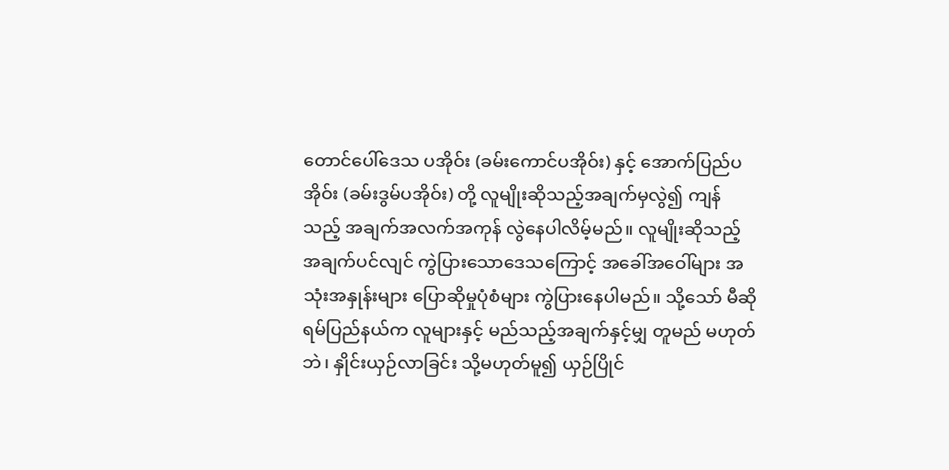တောင်ပေါ်ဒေသ ပအိုဝ်း (ခမ်းကောင်ပအိုဝ်း) နှင့် အောက်ပြည်ပအိုဝ်း (ခမ်းဒွမ်ပအိုဝ်း) တို့ လူမျိုးဆိုသည့်အချက်မှလွဲ၍ ကျန်သည့် အချက်အလက်အကုန် လွဲနေပါလိမ့်မည်။ လူမျိုးဆိုသည့်အချက်ပင်လျင် ကွဲပြားသောဒေသကြောင့် အခေါ်အဝေါ်များ အသုံးအနှုန်းများ ပြောဆိုမှုပုံစံများ ကွဲပြားနေပါမည်။ သို့သော် မီဆိုရမ်ပြည်နယ်က လူများနှင့် မည်သည့်အချက်နှင့်မျှ တူမည် မဟုတ်ဘဲ၊ နှိုင်းယှဉ်လာခြင်း သို့မဟုတ်မူ၍ ယှဉ်ပြိုင်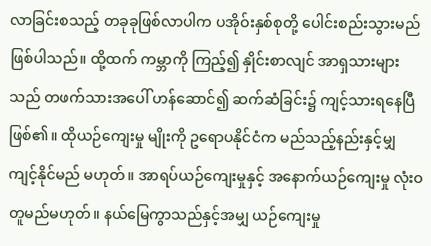လာခြင်းစသည့် တခုခုဖြစ်လာပါက ပအိုဝ်းနှစ်စုတို့ ပေါင်းစည်းသွားမည် ဖြစ်ပါသည်။ ထို့ထက် ကမ္ဘာကို ကြည့်၍ နှိုင်းစာလျင် အာရှသားများသည် တဖက်သားအပေါ် ဟန်ဆောင်၍ ဆက်ဆံခြင်း၌ ကျင့်သားရနေပြီ ဖြစ်၏။ ထိုယဉ်ကျေးမှု မျိုးကို ဥရောပနိုင်ငံက မည်သည့်နည်းနှင့်မျှ ကျင့်နိုင်မည် မဟုတ်။ အာရပ်ယဉ်ကျေးမှုနှင့် အနောက်ယဉ်ကျေးမှု လုံးဝတူမည်မဟုတ်။ နယ်မြေကွာသည်နှင့်အမျှ ယဉ်ကျေးမှု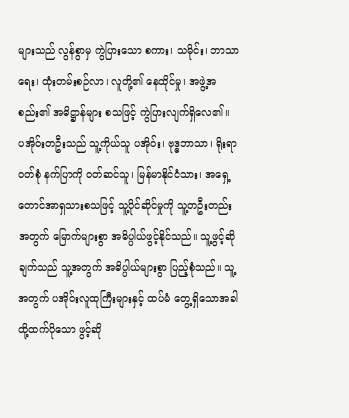များသည် လွန်စွာမှ ကွဲပြားသော စကား၊ သမိုင်း၊ ဘာသာရေး၊ ထုံးတမ်းစဉ်လာ၊ လူတို့၏ နေထိုင်မှု၊ အဖွဲ့အစည်း၏ အဓိဋ္ဌာန်များ စသဖြင့် ကွဲပြားလျက်ရှိလေ၏။
ပအိုဝ်းတဦးသည် သူ့ကိုယ်သူ ပအိုဝ်း၊ ဗုဒ္ဓဘာသာ၊ ရိုးရာဝတ်စုံ နက်ပြာကို ဝတ်ဆင်သူ၊ မြန်မာနိုင်ငံသား၊ အရှေ့တောင်အာရှသားစသဖြင့် သူ့ပိုင်ဆိုင်မှုကို သူ့တဦးတည်းအတွက် မြောက်များစွာ အဓိပ္ပါယ်ဖွင့်နိုင်သည်။ သူ့ဖွင့်ဆိုချက်သည် သူ့အတွက် အဓိပ္ပါယ်များစွာ ပြည့်စုံသည်။ သူ့အတွက် ပအိုဝ်းလူထုကြီးများနှင့် ထပ်မံ တွေ့ရှိသောအခါ ထို့ထက်ပိုသော ဖွင့်ဆို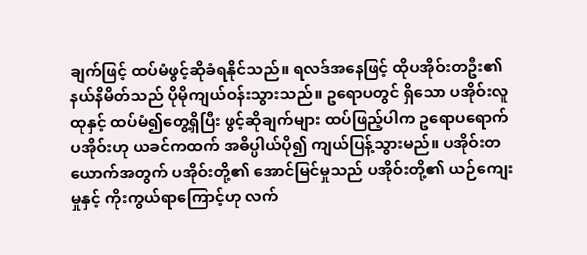ချက်ဖြင့် ထပ်မံဖွင့်ဆိုခံရနိုင်သည်။ ရလဒ်အနေဖြင့် ထိုပအိုဝ်းတဦး၏ နယ်နိမိတ်သည် ပိုမိုကျယ်ဝန်းသွားသည်။ ဥရောပတွင် ရှိသော ပအိုဝ်းလူထုနှင့် ထပ်မံ၍တွေ့ရှိပြီး ဖွင့်ဆိုချက်များ ထပ်ဖြည့်ပါက ဥရောပရောက်ပအိုဝ်းဟု ယခင်ကထက် အဓိပ္ပါယ်ပို၍ ကျယ်ပြန့်သွားမည်။ ပအိုဝ်းတယောက်အတွက် ပအိုဝ်းတို့၏ အောင်မြင်မှုသည် ပအိုဝ်းတို့၏ ယဉ်ကျေးမှုနှင့် ကိုးကွယ်ရာကြောင့်ဟု လက်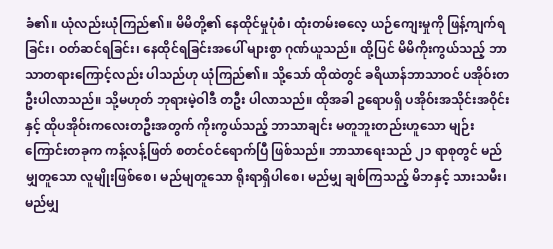ခံ၏။ ယုံလည်းယုံကြည်၏။ မိမိတို့၏ နေထိုင်မှုပုံစံ၊ ထုံးတမ်းဓလေ့ ယဉ်ကျေးမှုကို ဖြန့်ကျက်ရခြင်း၊ ဝတ်ဆင်ရခြင်း၊ နေထိုင်ရခြင်းအပေါ် များစွာ ဂုဏ်ယူသည်။ ထို့ပြင် မိမိကိုးကွယ်သည့် ဘာသာတရားကြောင့်လည်း ပါသည်ဟု ယုံကြည်၏။ သို့သော် ထိုထဲတွင် ခရိယာန်ဘာသာဝင် ပအိုဝ်းတဦးပါလာသည်။ သို့မဟုတ် ဘုရားမဲ့ဝါဒီ တဦး ပါလာသည်။ ထိုအခါ ဥရောပရှိ ပအိုဝ်းအသိုင်းအဝိုင်းနှင့် ထိုပအိုဝ်းကလေးတဦးအတွက် ကိုးကွယ်သည့် ဘာသာချင်း မတူဘူးတည်းဟူသော မျဉ်းကြောင်းတခုက ကန့်လန့်ဖြတ် စတင်ဝင်ရောက်ပြီ ဖြစ်သည်။ ဘာသာရေးသည် ၂၁ ရာစုတွင် မည်မျှတူသော လူမျိုးဖြစ်စေ၊ မည်မျတူသော ရိုးရာရှိပါစေ၊ မည်မျှ ချစ်ကြသည့် မိဘနှင့် သားသမီး၊ မည်မျှ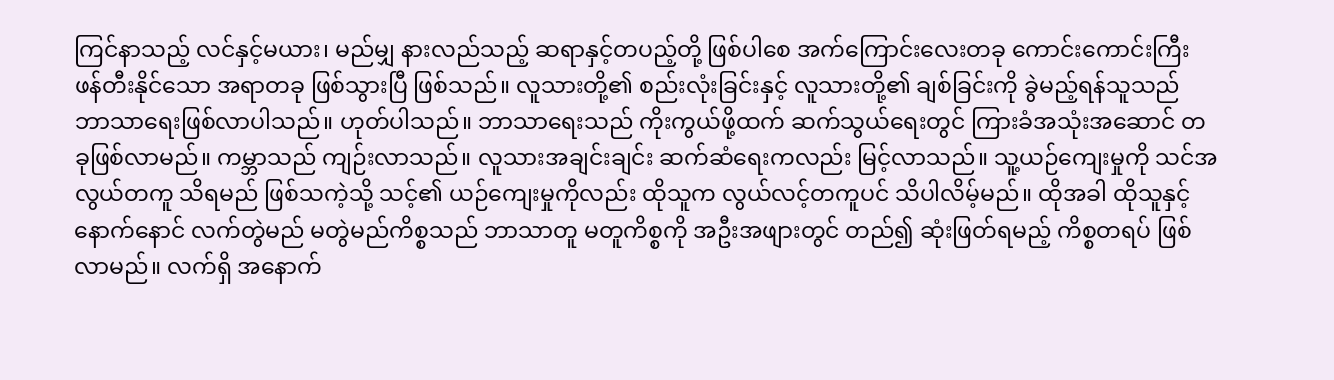ကြင်နာသည့် လင်နှင့်မယား၊ မည်မျှ နားလည်သည့် ဆရာနှင့်တပည့်တို့ ဖြစ်ပါစေ အက်ကြောင်းလေးတခု ကောင်းကောင်းကြီး ဖန်တီးနိုင်သော အရာတခု ဖြစ်သွားပြီ ဖြစ်သည်။ လူသားတို့၏ စည်းလုံးခြင်းနှင့် လူသားတို့၏ ချစ်ခြင်းကို ခွဲမည့်ရန်သူသည် ဘာသာရေးဖြစ်လာပါသည်။ ဟုတ်ပါသည်။ ဘာသာရေးသည် ကိုးကွယ်ဖို့ထက် ဆက်သွယ်ရေးတွင် ကြားခံအသုံးအဆောင် တခုဖြစ်လာမည်။ ကမ္ဘာသည် ကျဉ်းလာသည်။ လူသားအချင်းချင်း ဆက်ဆံရေးကလည်း မြင့်လာသည်။ သူ့ယဉ်ကျေးမှုကို သင်အလွယ်တကူ သိရမည် ဖြစ်သကဲ့သို့ သင့်၏ ယဉ်ကျေးမှုကိုလည်း ထိုသူက လွယ်လင့်တကူပင် သိပါလိမ့်မည်။ ထိုအခါ ထိုသူနှင့် နောက်နောင် လက်တွဲမည် မတွဲမည်ကိစ္စသည် ဘာသာတူ မတူကိစ္စကို အဦးအဖျားတွင် တည်၍ ဆုံးဖြတ်ရမည့် ကိစ္စတရပ် ဖြစ်လာမည်။ လက်ရှိ အနောက်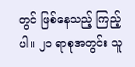တွင် ဖြစ်နေသည့် ကြည့်ပါ။ ၂၁ ရာစုအတွင်း သူ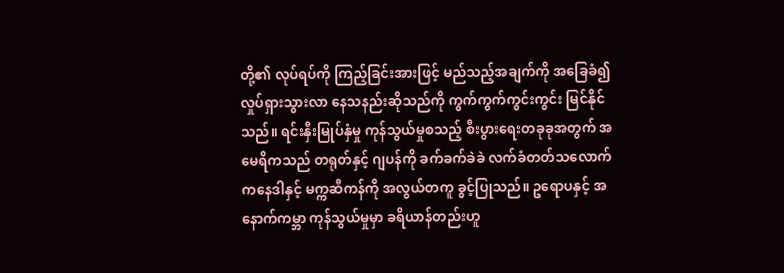တို့၏ လုပ်ရပ်ကို ကြည့်ခြင်းအားဖြင့် မည်သည့်အချက်ကို အခြေခံ၍ လှုပ်ရှားသွားလာ နေသနည်းဆိုသည်ကို ကွက်ကွက်ကွင်းကွင်း မြင်နိုင်သည်။ ရင်းနှီးမြုပ်နှံမှု ကုန်သွယ်မှုစသည့် စီးပွားရေးတခုခုအတွက် အမေရိကသည် တရုတ်နှင့် ဂျပန်ကို ခက်ခက်ခဲခဲ လက်ခံတတ်သလောက် ကနေဒါနှင့် မက္ကဆီကန်ကို အလွယ်တကူ ခွင့်ပြုသည်။ ဥရောပနှင့် အနောက်ကမ္ဘာ ကုန်သွယ်မှုမှာ ခရိယာန်တည်းဟူ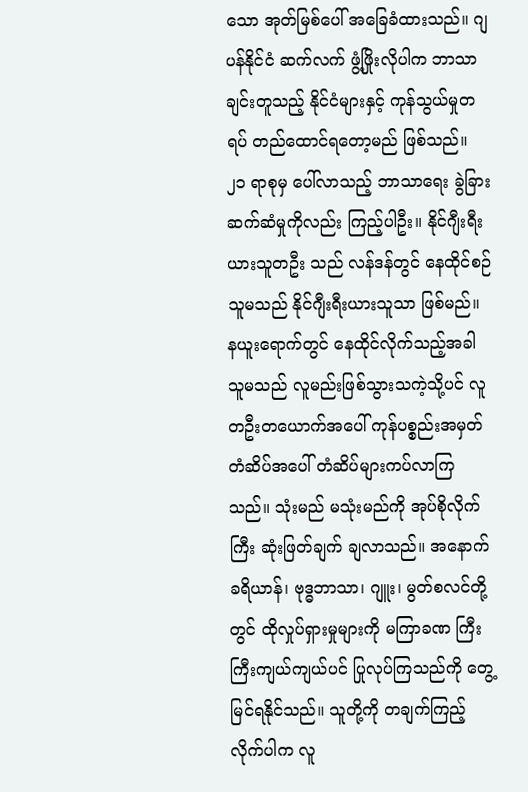သော အုတ်မြစ်ပေါ် အခြေခံထားသည်။ ဂျပန်နိုင်ငံ ဆက်လက် ဖွံ့ဖြိုးလိုပါက ဘာသာချင်းတူသည့် နိုင်ငံများနှင့် ကုန်သွယ်မှုတရပ် တည်ထောင်ရတော့မည် ဖြစ်သည်။ ၂၁ ရာစုမှ ပေါ်လာသည့် ဘာသာရေး ခွဲခြားဆက်ဆံမှုကိုလည်း ကြည့်ပါဦး။ နိုင်ဂျီးရီးယားသူတဦး သည် လန်ဒန်တွင် နေထိုင်စဉ် သူမသည် နိုင်ဂျီးရီးယားသူသာ ဖြစ်မည်။ နယူးရောက်တွင် နေထိုင်လိုက်သည့်အခါ သူမသည် လူမည်းဖြစ်သွားသကဲ့သို့ပင် လူတဦးတယောက်အပေါ် ကုန်ပစ္စည်းအမှတ်တံဆိပ်အပေါ် တံဆိပ်များကပ်လာကြသည်။ သုံးမည် မသုံးမည်ကို အုပ်စိုလိုက်ကြီး ဆုံးဖြတ်ချက် ချလာသည်။ အနောက်ခရိယာန်၊ ဗုဒ္ဓဘာသာ၊ ဂျူး၊ မွတ်စလင်တို့တွင် ထိုလှုပ်ရှားမှုများကို မကြာခဏ ကြီးကြီးကျယ်ကျယ်ပင် ပြုလုပ်ကြသည်ကို တွေ့မြင်ရနိုင်သည်။ သူတို့ကို တချက်ကြည့်လိုက်ပါက လူ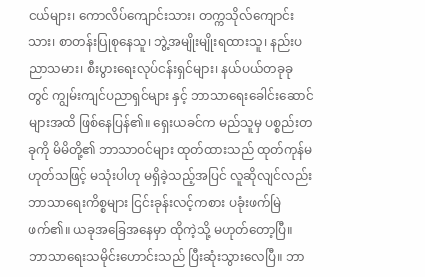ငယ်များ၊ ကောလိပ်ကျောင်းသား၊ တက္ကသိုလ်ကျောင်းသား၊ စာတန်းပြုစုနေသူ၊ ဘွဲ့အမျိုးမျိုးရထားသူ၊ နည်းပညာသမား၊ စီးပွားရေးလုပ်ငန်းရှင်များ၊ နယ်ပယ်တခုခုတွင် ကျွမ်းကျင်ပညာရှင်များ နှင့် ဘာသာရေးခေါင်းဆောင်များအထိ ဖြစ်နေပြန်၏။ ရှေးယခင်က မည်သူမှ ပစ္စည်းတခုကို မိမိတို့၏ ဘာသာဝင်များ ထုတ်ထားသည် ထုတ်ကုန်မဟုတ်သဖြင့် မသုံးပါဟု မရှိခဲ့သည့်အပြင် လူဆိုလျင်လည်း ဘာသာရေးကိစ္စများ ငြင်းခုန်းလင့်ကစား ပခုံးဖက်မြဲဖက်၏။ ယခုအခြေအနေမှာ ထိုကဲ့သို့ မဟုတ်တော့ပြီ။ ဘာသာရေးသမိုင်းဟောင်းသည် ပြီးဆုံးသွားလေပြီ။ ဘာ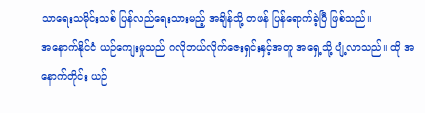သာရေးသမိုင်းသစ် ပြန်လည်ရေးသားမည့် အချိန်သို့ တဖန် ပြန်ရောက်ခဲ့ပြီ ဖြစ်သည်။
အနောက်နိုင်ငံ ယဉ်ကျေးမှုသည် ဂလိုဘယ်လိုက်ဇေးရှင်းနှင့်အတူ အရှေ့သို့ ပျံ့လာသည်။ ထို အနောက်တိုင်း ယဉ်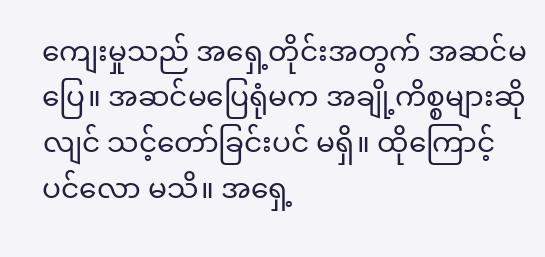ကျေးမှုသည် အရှေ့တိုင်းအတွက် အဆင်မပြေ။ အဆင်မပြေရုံမက အချို့ကိစ္စများဆိုလျင် သင့်တော်ခြင်းပင် မရှိ။ ထိုကြောင့်ပင်လော မသိ။ အရှေ့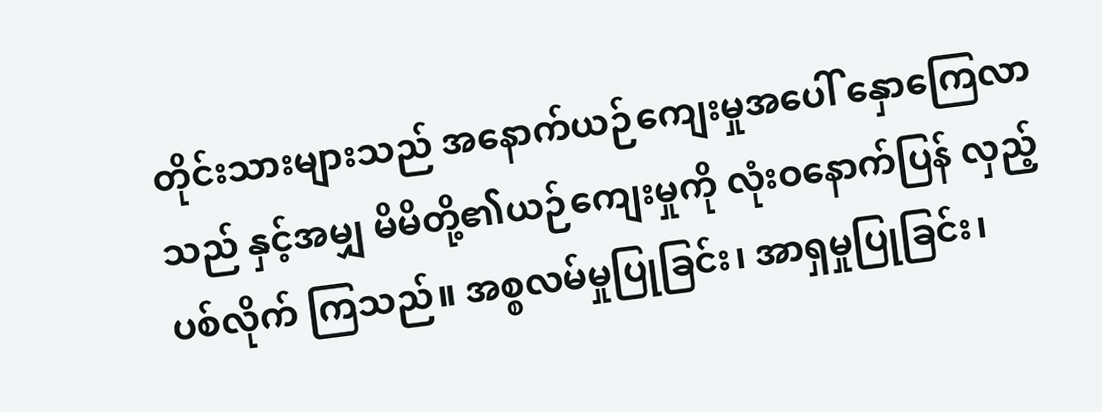တိုင်းသားများသည် အနောက်ယဉ်ကျေးမှုအပေါ် နှောကြေလာသည် နှင့်အမျှ မိမိတို့၏ယဉ်ကျေးမှုကို လုံးဝနောက်ပြန် လှည့်ပစ်လိုက် ကြသည်။ အစ္စလမ်မှုပြုခြင်း၊ အာရှမှုပြုခြင်း၊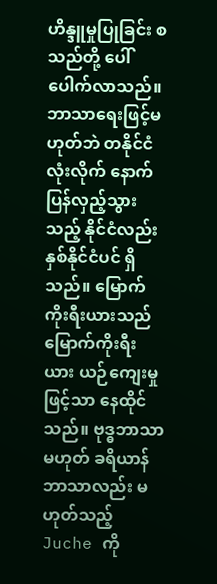ဟိန္ဒူမှုပြုခြင်း စသည်တို့ ပေါ်ပေါက်လာသည်။ ဘာသာရေးဖြင့်မဟုတ်ဘဲ တနိုင်ငံလုံးလိုက် နောက်ပြန်လှည့်သွား သည့် နိုင်ငံလည်း နှစ်နိုင်ငံပင် ရှိသည်။ မြောက်ကိုးရီးယားသည် မြောက်ကိုးရီးယား ယဉ်ကျေးမှုဖြင့်သာ နေထိုင်သည်။ ဗုဒ္ဓဘာသာမဟုတ် ခရိယာန်ဘာသာလည်း မဟုတ်သည့် Juche ကို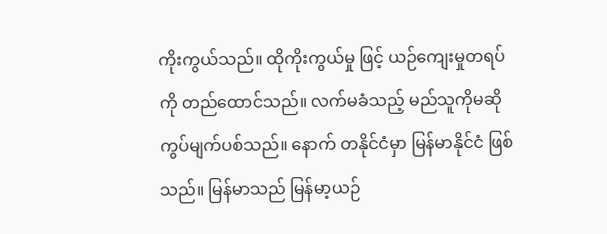ကိုးကွယ်သည်။ ထိုကိုးကွယ်မှု ဖြင့် ယဉ်ကျေးမှုတရပ်ကို တည်ထောင်သည်။ လက်မခံသည့် မည်သူကိုမဆို ကွပ်မျက်ပစ်သည်။ နောက် တနိုင်ငံမှာ မြန်မာနိုင်ငံ ဖြစ်သည်။ မြန်မာသည် မြန်မာ့ယဉ်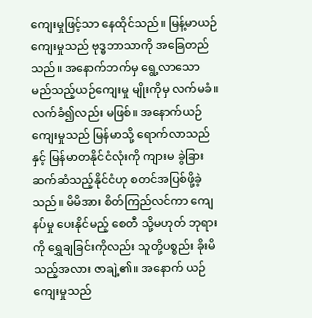ကျေးမှုဖြင့်သာ နေထိုင်သည်။ မြန့်မာယဉ်ကျေးမှုသည် ဗုဒ္ဓဘာသာကို အခြေတည်သည်။ အနောက်ဘက်မှ ရွေ့လာသော မည်သည့်ယဉ်ကျေးမှု မျိုးကိုမှ လက်မခံ။ လက်ခံ၍လည်း မဖြစ်။ အနောက်ယဉ်ကျေးမှုသည် မြန်မာသို့ ရောက်လာသည်နှင့် မြန်မာတနိုင်ငံလုံးကို ကျားမ ခွဲခြားဆက်ဆံသည့်နိုင်ငံဟု စတင်အပြစ်ဖို့ခဲ့သည်။ မိမိအား စိတ်ကြည်လင်ကာ ကျေနပ်မှု ပေးနိုင်မည့် စေတီ သို့မဟုတ် ဘုရားကို ရွှေချခြင်းကိုလည်း သူတို့ပစ္စည်း ခိုးမိသည့်အလား ဇာချဲ့၏။ အနောက် ယဉ်ကျေးမှုသည်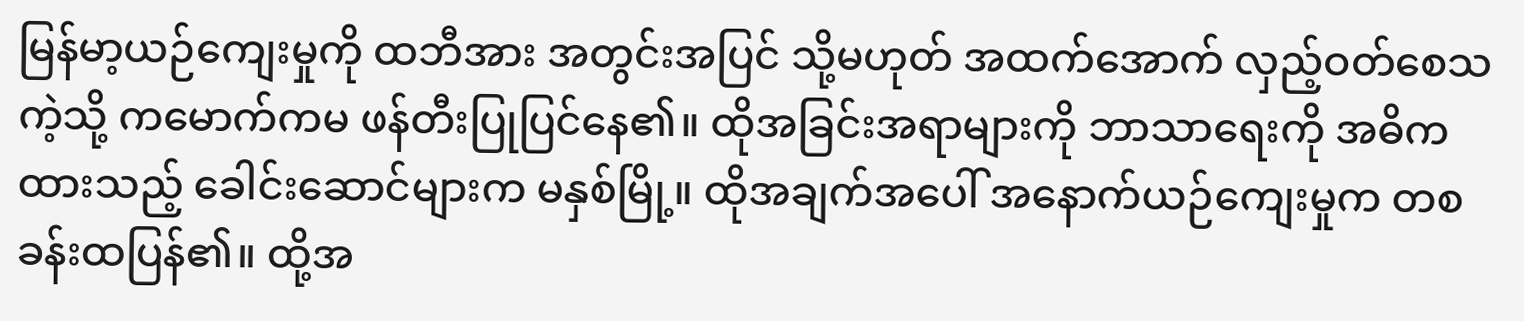မြန်မာ့ယဉ်ကျေးမှုကို ထဘီအား အတွင်းအပြင် သို့မဟုတ် အထက်အောက် လှည့်ဝတ်စေသကဲ့သို့ ကမောက်ကမ ဖန်တီးပြုပြင်နေ၏။ ထိုအခြင်းအရာများကို ဘာသာရေးကို အဓိကထားသည့် ခေါင်းဆောင်များက မနှစ်မြို့။ ထိုအချက်အပေါ် အနောက်ယဉ်ကျေးမှုက တစခန်းထပြန်၏။ ထို့အ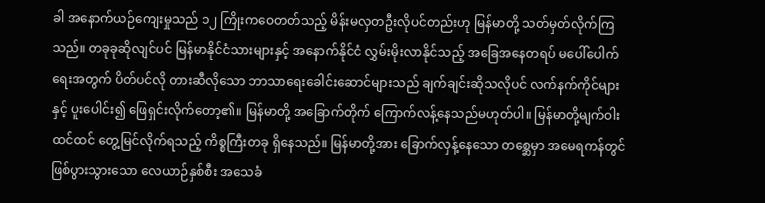ခါ အနောက်ယဉ်ကျေးမှုသည် ၁၂ ကြိုးကဝေတတ်သည့် မိန်းမလှတဦးလိုပင်တည်းဟု မြန်မာတို့ သတ်မှတ်လိုက်ကြသည်။ တခုခုဆိုလျင်ပင် မြန်မာနိုင်ငံသားများနှင့် အနောက်နိုင်ငံ လွှမ်းမိုးလာနိုင်သည့် အခြေအနေတရပ် မပေါ်ပေါက်ရေးအတွက် ပိတ်ပင်လို တားဆီလိုသော ဘာသာရေးခေါင်းဆောင်များသည် ချက်ချင်းဆိုသလိုပင် လက်နက်ကိုင်များနှင့် ပူးပေါင်း၍ ဖြေရှင်းလိုက်တော့၏။ မြန်မာတို့ အခြောက်တိုက် ကြောက်လန့်နေသည်မဟုတ်ပါ။ မြန်မာတို့မျက်ဝါးထင်ထင် တွေ့မြင်လိုက်ရသည့် ကိစ္စကြီးတခု ရှိနေသည်။ မြန်မာတို့အား ခြောက်လှန့်နေသော တစ္ဆေမှာ အမေရကန်တွင် ဖြစ်ပွားသွားသော လေယာဉ်နှစ်စီး အသေခံ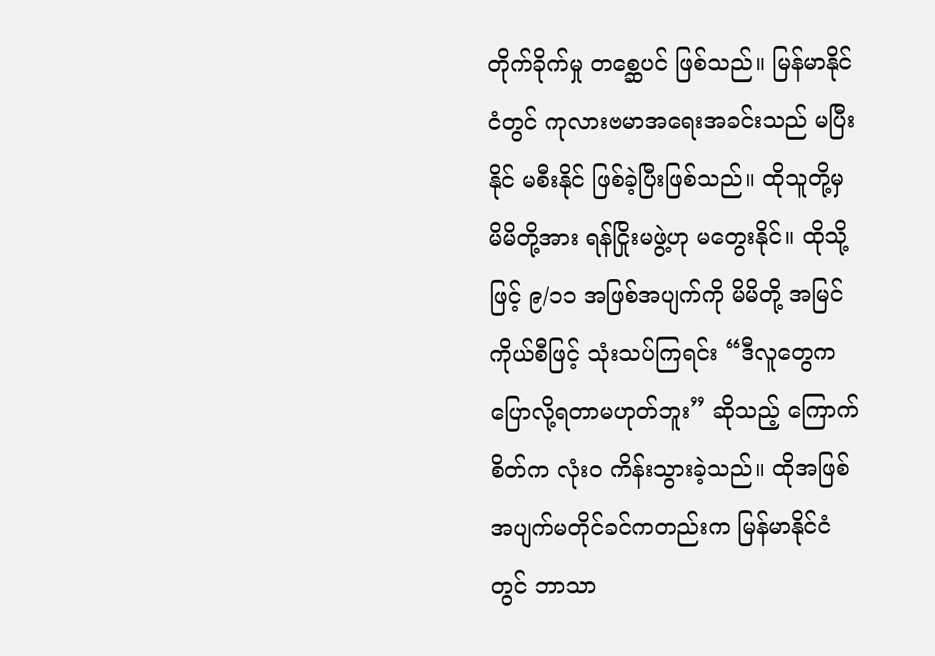တိုက်ခိုက်မှု တစ္ဆေပင် ဖြစ်သည်။ မြန်မာနိုင်ငံတွင် ကုလားဗမာအရေးအခင်းသည် မပြီးနိုင် မစီးနိုင် ဖြစ်ခဲ့ပြီးဖြစ်သည်။ ထိုသူတို့မှ မိမိတို့အား ရန်ငြိုးမဖွဲ့ဟု မတွေးနိုင်။ ထိုသို့ဖြင့် ၉/၁၁ အဖြစ်အပျက်ကို မိမိတို့ အမြင်ကိုယ်စီဖြင့် သုံးသပ်ကြရင်း “ဒီလူတွေက ပြောလို့ရတာမဟုတ်ဘူး” ဆိုသည့် ကြောက်စိတ်က လုံးဝ ကိန်းသွားခဲ့သည်။ ထိုအဖြစ်အပျက်မတိုင်ခင်ကတည်းက မြန်မာနိုင်ငံတွင် ဘာသာ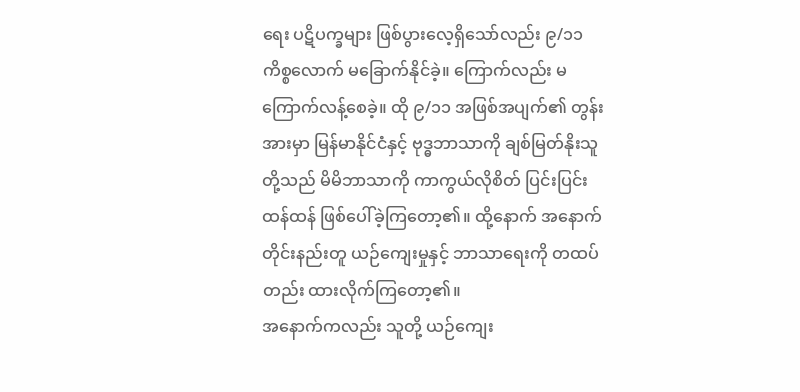ရေး ပဋိပက္ခများ ဖြစ်ပွားလေ့ရှိသော်လည်း ၉/၁၁ ကိစ္စလောက် မခြောက်နိုင်ခဲ့။ ကြောက်လည်း မကြောက်လန့်စေခဲ့။ ထို ၉/၁၁ အဖြစ်အပျက်၏ တွန်းအားမှာ မြန်မာနိုင်ငံနှင့် ဗုဒ္ဓဘာသာကို ချစ်မြတ်နိုးသူတို့သည် မိမိဘာသာကို ကာကွယ်လိုစိတ် ပြင်းပြင်းထန်ထန် ဖြစ်ပေါ်ခဲ့ကြတော့၏။ ထို့နောက် အနောက်တိုင်းနည်းတူ ယဉ်ကျေးမှုနှင့် ဘာသာရေးကို တထပ်တည်း ထားလိုက်ကြတော့၏။
အနောက်ကလည်း သူတို့ ယဉ်ကျေး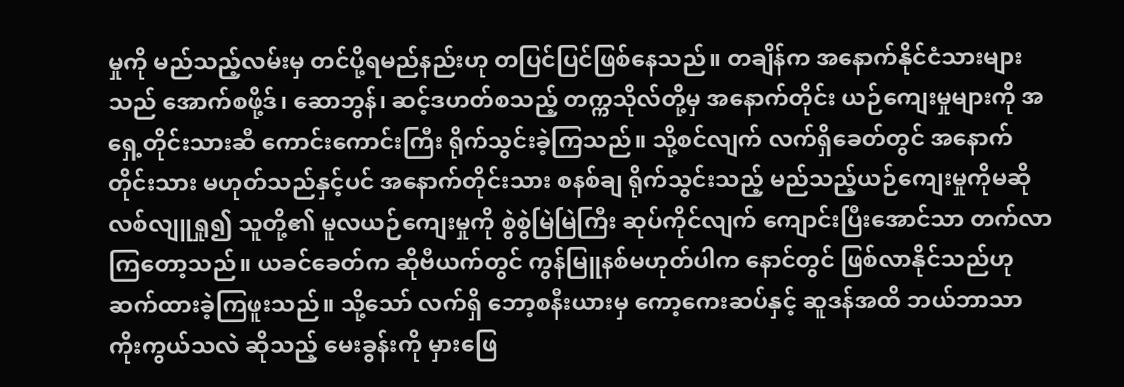မှုကို မည်သည့်လမ်းမှ တင်ပို့ရမည်နည်းဟု တပြင်ပြင်ဖြစ်နေသည်။ တချိန်က အနောက်နိုင်ငံသားများ သည် အောက်စဖို့ဒ်၊ ဆောဘွန်၊ ဆင့်ဒဟတ်စသည့် တက္ကသိုလ်တို့မှ အနောက်တိုင်း ယဉ်ကျေးမှုများကို အရှေ့တိုင်းသားဆီ ကောင်းကောင်းကြီး ရိုက်သွင်းခဲ့ကြသည်။ သို့စင်လျက် လက်ရှိခေတ်တွင် အနောက်တိုင်းသား မဟုတ်သည်နှင့်ပင် အနောက်တိုင်းသား စနစ်ချ ရိုက်သွင်းသည့် မည်သည့်ယဉ်ကျေးမှုကိုမဆို လစ်လျူရှု၍ သူတို့၏ မူလယဉ်ကျေးမှုကို စွဲစွဲမြဲမြဲကြီး ဆုပ်ကိုင်လျက် ကျောင်းပြီးအောင်သာ တက်လာကြတော့သည်။ ယခင်ခေတ်က ဆိုဗီယက်တွင် ကွန်မြူနစ်မဟုတ်ပါက နောင်တွင် ဖြစ်လာနိုင်သည်ဟု ဆက်ထားခဲ့ကြဖူးသည်။ သို့သော် လက်ရှိ ဘော့စနီးယားမှ ကော့ကေးဆပ်နှင့် ဆူဒန်အထိ ဘယ်ဘာသာ ကိုးကွယ်သလဲ ဆိုသည့် မေးခွန်းကို မှားဖြေ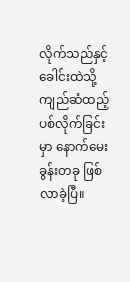လိုက်သည်နှင့် ခေါင်းထဲသို့ ကျည်ဆံထည့်ပစ်လိုက်ခြင်းမှာ နောက်မေးခွန်းတခု ဖြစ်လာခဲ့ပြီ။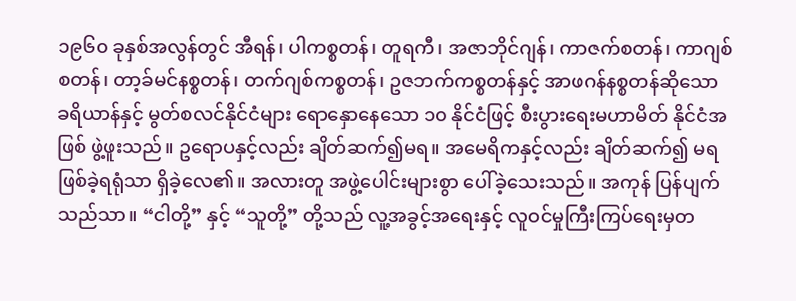၁၉၆၀ ခုနှစ်အလွန်တွင် အီရန်၊ ပါကစ္စတန်၊ တူရကီ၊ အဇာဘိုင်ဂျန်၊ ကာဇက်စတန်၊ ကာဂျစ်စတန်၊ တာ့ခ်မင်နစ္စတန်၊ တက်ဂျစ်ကစ္စတန်၊ ဥဇဘက်ကစ္စတန်နှင့် အာဖဂန်နစ္စတန်ဆိုသော ခရိယာန်နှင့် မွတ်စလင်နိုင်ငံများ ရောနှောနေသော ၁၀ နိုင်ငံဖြင့် စီးပွားရေးမဟာမိတ် နိုင်ငံအဖြစ် ဖွဲ့ဖူးသည်။ ဥရောပနှင့်လည်း ချိတ်ဆက်၍မရ။ အမေရိကနှင့်လည်း ချိတ်ဆက်၍ မရဖြစ်ခဲ့ရရုံသာ ရှိခဲ့လေ၏။ အလားတူ အဖွဲ့ပေါင်းများစွာ ပေါ်ခဲ့သေးသည်။ အကုန် ပြန်ပျက်သည်သာ။ “ငါတို့” နှင့် “သူတို့” တို့သည် လူ့အခွင့်အရေးနှင့် လူဝင်မှုကြီးကြပ်ရေးမှတ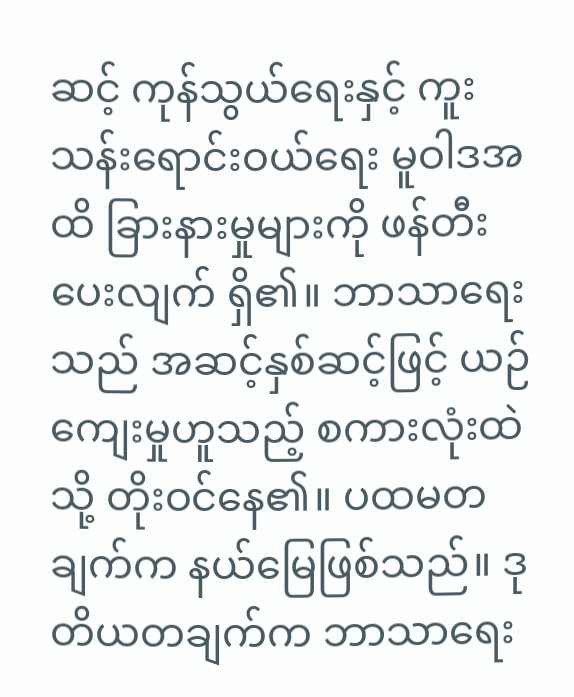ဆင့် ကုန်သွယ်ရေးနှင့် ကူးသန်းရောင်းဝယ်ရေး မူဝါဒအထိ ခြားနားမှုများကို ဖန်တီးပေးလျက် ရှိ၏။ ဘာသာရေးသည် အဆင့်နှစ်ဆင့်ဖြင့် ယဉ်ကျေးမှုဟူသည့် စကားလုံးထဲသို့ တိုးဝင်နေ၏။ ပထမတချက်က နယ်မြေဖြစ်သည်။ ဒုတိယတချက်က ဘာသာရေး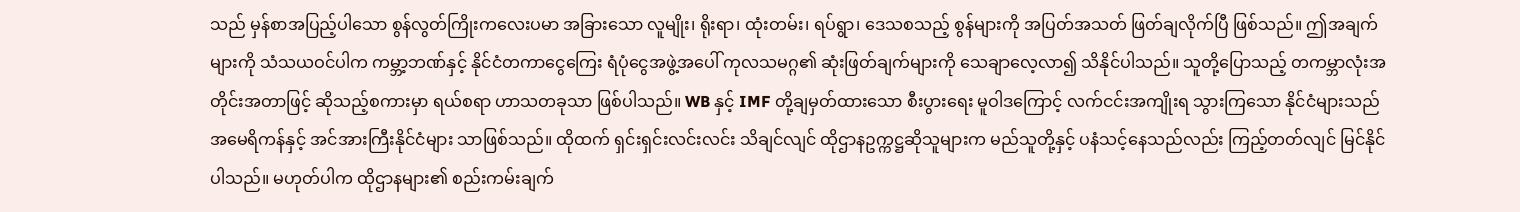သည် မှန်စာအပြည့်ပါသော စွန်လွတ်ကြိုးကလေးပမာ အခြားသော လူမျိုး၊ ရိုးရာ၊ ထုံးတမ်း၊ ရပ်ရွာ၊ ဒေသစသည့် စွန်များကို အပြတ်အသတ် ဖြတ်ချလိုက်ပြီ ဖြစ်သည်။ ဤအချက်များကို သံသယဝင်ပါက ကမ္ဘာ့ဘဏ်နှင့် နိုင်ငံတကာငွေကြေး ရံပုံငွေအဖွဲ့အပေါ် ကုလသမဂ္ဂ၏ ဆုံးဖြတ်ချက်များကို သေချာလေ့လာ၍ သိနိုင်ပါသည်။ သူတို့ပြောသည့် တကမ္ဘာလုံးအတိုင်းအတာဖြင့် ဆိုသည့်စကားမှာ ရယ်စရာ ဟာသတခုသာ ဖြစ်ပါသည်။ WB နှင့် IMF တို့ချမှတ်ထားသော စီးပွားရေး မူဝါဒကြောင့် လက်ငင်းအကျိုးရ သွားကြသော နိုင်ငံများသည် အမေရိကန်နှင့် အင်အားကြီးနိုင်ငံများ သာဖြစ်သည်။ ထိုထက် ရှင်းရှင်းလင်းလင်း သိချင်လျင် ထိုဌာနဥက္ကဋ္ဌဆိုသူများက မည်သူတို့နှင့် ပနံသင့်နေသည်လည်း ကြည့်တတ်လျင် မြင်နိုင်ပါသည်။ မဟုတ်ပါက ထိုဌာနများ၏ စည်းကမ်းချက်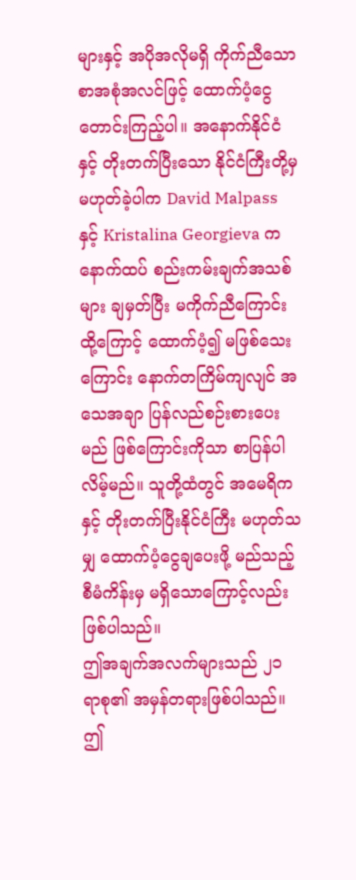များနှင့် အပိုအလိုမရှိ ကိုက်ညီသော စာအစုံအလင်ဖြင့် ထောက်ပံ့ငွေ တောင်းကြည့်ပါ။ အနောက်နိုင်ငံနှင့် တိုးတက်ပြီးသော နိုင်ငံကြီးတို့မှ မဟုတ်ခဲ့ပါက David Malpass နှင့် Kristalina Georgieva က နောက်ထပ် စည်းကမ်းချက်အသစ်များ ချမှတ်ပြီး မကိုက်ညီကြောင်း ထို့ကြောင့် ထောက်ပံ့၍ မဖြစ်သေးကြောင်း နောက်တကြိမ်ကျလျင် အသေအချာ ပြန်လည်စဉ်းစားပေးမည် ဖြစ်ကြောင်းကိုသာ စာပြန်ပါလိမ့်မည်။ သူတို့ထံတွင် အမေရိကနှင့် တိုးတက်ပြီးနိုင်ငံကြီး မဟုတ်သမျှ ထောက်ပံ့ငွေချပေးဖို့ မည်သည့်စီမံကိန်းမှ မရှိသောကြောင့်လည်း ဖြစ်ပါသည်။
ဤအချက်အလက်များသည် ၂၁ ရာစု၏ အမှန်တရားဖြစ်ပါသည်။ ဤ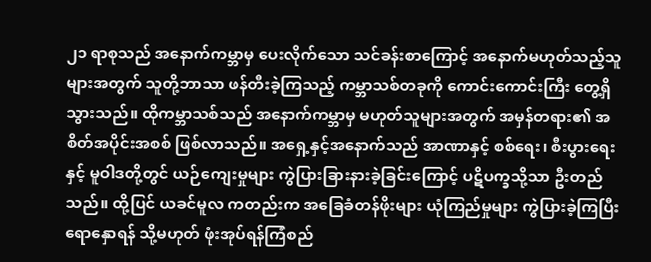၂၁ ရာစုသည် အနောက်ကမ္ဘာမှ ပေးလိုက်သော သင်ခန်းစာကြောင့် အနောက်မဟုတ်သည့်သူများအတွက် သူတို့ဘာသာ ဖန်တီးခဲ့ကြသည့် ကမ္ဘာသစ်တခုကို ကောင်းကောင်းကြီး တွေ့ရှိ သွားသည်။ ထိုကမ္ဘာသစ်သည် အနောက်ကမ္ဘာမှ မဟုတ်သူများအတွက် အမှန်တရား၏ အစိတ်အပိုင်းအစစ် ဖြစ်လာသည်။ အရှေ့နှင့်အနောက်သည် အာဏာနှင့် စစ်ရေး၊ စီးပွားရေးနှင့် မူဝါဒတို့တွင် ယဉ်ကျေးမှုများ ကွဲပြားခြားနားခဲ့ခြင်းကြောင့် ပဋိပက္ခသို့သာ ဦးတည်သည်။ ထို့ပြင် ယခင်မူလ ကတည်းက အခြေခံတန်ဖိုးများ ယုံကြည်မှုများ ကွဲပြားခဲ့ကြပြီး ရောနှောရန် သို့မဟုတ် ဖုံးအုပ်ရန်ကြံစည်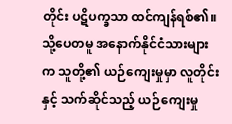တိုင်း ပဋိပက္ခသာ ထင်ကျန်ရစ်၏။ သို့ပေတမူ အနောက်နိုင်ငံသားများက သူတို့၏ ယဉ်ကျေးမှုမှာ လူတိုင်းနှင့် သက်ဆိုင်သည့် ယဉ်ကျေးမှု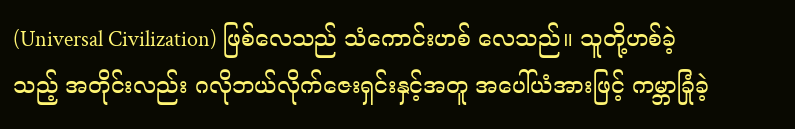(Universal Civilization) ဖြစ်လေသည် သံကောင်းဟစ် လေသည်။ သူတို့ဟစ်ခဲ့သည့် အတိုင်းလည်း ဂလိုဘယ်လိုက်ဇေးရှင်းနှင့်အတူ အပေါ်ယံအားဖြင့် ကမ္ဘာခြုံခဲ့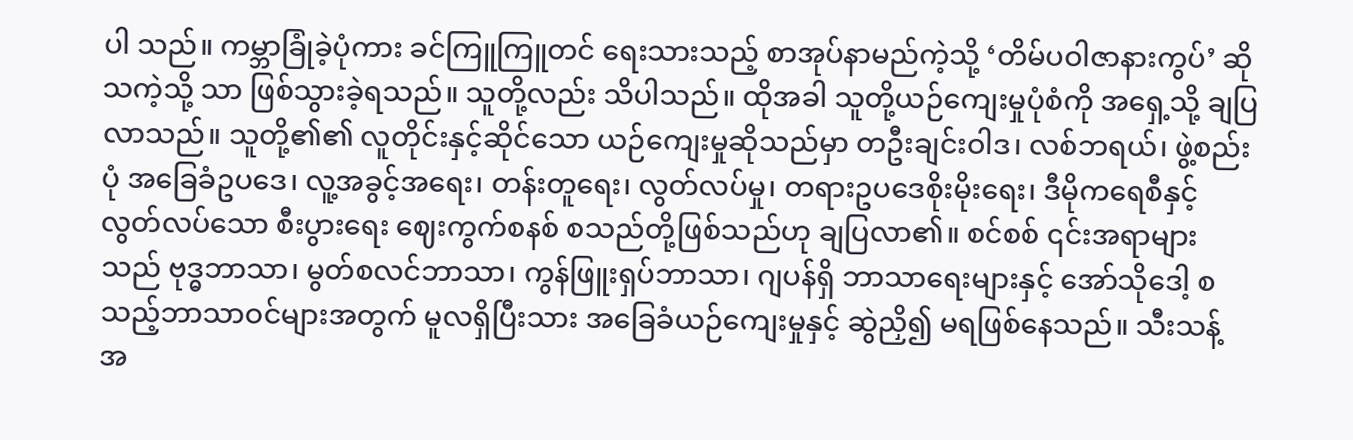ပါ သည်။ ကမ္ဘာခြုံခဲ့ပုံကား ခင်ကြူကြူတင် ရေးသားသည့် စာအုပ်နာမည်ကဲ့သို့ ‘တိမ်ပဝါဇာနားကွပ်’ ဆိုသကဲ့သို့ သာ ဖြစ်သွားခဲ့ရသည်။ သူတို့လည်း သိပါသည်။ ထိုအခါ သူတို့ယဉ်ကျေးမှုပုံစံကို အရှေ့သို့ ချပြလာသည်။ သူတို့၏၏ လူတိုင်းနှင့်ဆိုင်သော ယဉ်ကျေးမှုဆိုသည်မှာ တဦးချင်းဝါဒ၊ လစ်ဘရယ်၊ ဖွဲ့စည်းပုံ အခြေခံဥပဒေ၊ လူ့အခွင့်အရေး၊ တန်းတူရေး၊ လွတ်လပ်မှု၊ တရားဥပဒေစိုးမိုးရေး၊ ဒီမိုကရေစီနှင့် လွတ်လပ်သော စီးပွားရေး ဈေးကွက်စနစ် စသည်တို့ဖြစ်သည်ဟု ချပြလာ၏။ စင်စစ် ၎င်းအရာများသည် ဗုဒ္ဓဘာသာ၊ မွတ်စလင်ဘာသာ၊ ကွန်ဖြူးရှပ်ဘာသာ၊ ဂျပန်ရှိ ဘာသာရေးများနှင့် အော်သိုဒေါ့ စသည့်ဘာသာဝင်များအတွက် မူလရှိပြီးသား အခြေခံယဉ်ကျေးမှုနှင့် ဆွဲညှိ၍ မရဖြစ်နေသည်။ သီးသန့် အ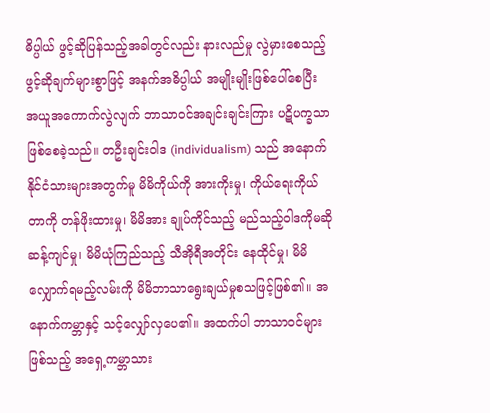ဓိပ္ပါယ် ဖွင့်ဆိုပြန်သည့်အခါတွင်လည်း နားလည်မှု လွဲမှားစေသည့် ဖွင့်ဆိုချက်များစွာဖြင့် အနက်အဓိပ္ပါယ် အမျိုးမျိုးဖြစ်ပေါ်စေပြီး အယူအကောက်လွဲလျက် ဘာသာဝင်အချင်းချင်းကြား ပဋိပက္ခသာ ဖြစ်စေခဲ့သည်။ တဦးချင်းဝါဒ (individualism) သည် အနောက်နိုင်ငံသားများအတွက်မူ မိမိကိုယ်ကို အားကိုးမှု၊ ကိုယ်ရေးကိုယ်တာကို တန်ဖိုးထားမှု၊ မိမိအား ချုပ်ကိုင်သည့် မည်သည့်ဝါဒကိုမဆို ဆန့်ကျင်မှု၊ မိမိယုံကြည်သည့် သီအိုရီအတိုင်း နေထိုင်မှု၊ မိမိလျှောက်ရမည့်လမ်းကို မိမိဘာသာရွေးချယ်မှုစသဖြင့်ဖြစ်၏။ အနောက်ကမ္ဘာနှင့် သင့်လျှော်လှပေ၏။ အထက်ပါ ဘာသာဝင်များဖြစ်သည့် အရှေ့ကမ္ဘာသား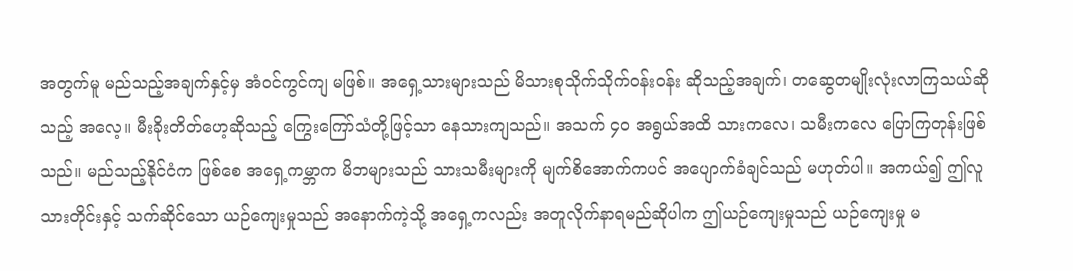အတွက်မူ မည်သည့်အချက်နှင့်မှ အံဝင်ကွင်ကျ မဖြစ်။ အရှေ့သားများသည် မိသားစုသိုက်သိုက်ဝန်းဝန်း ဆိုသည့်အချက်၊ တဆွေတမျိုးလုံးလာကြသယ်ဆိုသည့် အလေ့။ မီးခိုးတိတ်ဟေ့ဆိုသည့် ကြွေးကြော်သံတို့ဖြင့်သာ နေသားကျသည်။ အသက် ၄၀ အရွယ်အထိ သားကလေ၊ သမီးကလေ ပြောကြတုန်းဖြစ်သည်။ မည်သည့်နိုင်ငံက ဖြစ်စေ အရှေ့ကမ္ဘာက မိဘများသည် သားသမီးများကို မျက်စိအောက်ကပင် အပျောက်ခံချင်သည် မဟုတ်ပါ။ အကယ်၍ ဤလူသားတိုင်းနှင့် သက်ဆိုင်သော ယဉ်ကျေးမှုသည် အနောက်ကဲ့သို့ အရှေ့ကလည်း အတူလိုက်နာရမည်ဆိုပါက ဤယဉ်ကျေးမှုသည် ယဉ်ကျေးမှု မ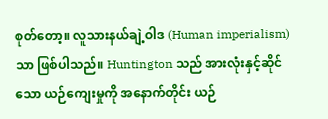စုတ်တော့။ လူသားနယ်ချဲ့ဝါဒ (Human imperialism) သာ ဖြစ်ပါသည်။ Huntington သည် အားလုံးနှင့်ဆိုင်သော ယဉ်ကျေးမှုကို အနောက်တိုင်း ယဉ်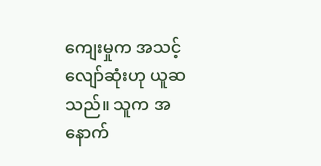ကျေးမှုက အသင့်လျော်ဆုံးဟု ယူဆသည်။ သူက အနောက်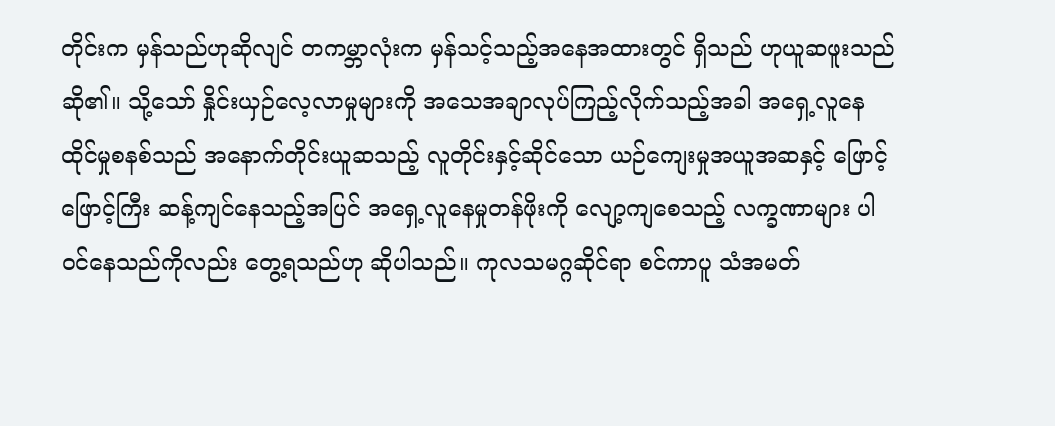တိုင်းက မှန်သည်ဟုဆိုလျင် တကမ္ဘာလုံးက မှန်သင့်သည့်အနေအထားတွင် ရှိသည် ဟုယူဆဖူးသည်ဆို၏။ သို့သော် နှိုင်းယှဉ်လေ့လာမှုများကို အသေအချာလုပ်ကြည့်လိုက်သည့်အခါ အရှေ့လူနေထိုင်မှုစနစ်သည် အနောက်တိုင်းယူဆသည့် လူတိုင်းနှင့်ဆိုင်သော ယဉ်ကျေးမှုအယူအဆနှင့် ဖြောင့်ဖြောင့်ကြီး ဆန့်ကျင်နေသည့်အပြင် အရှေ့လူနေမှုတန်ဖိုးကို လျော့ကျစေသည့် လက္ခဏာများ ပါဝင်နေသည်ကိုလည်း တွေ့ရသည်ဟု ဆိုပါသည်။ ကုလသမဂ္ဂဆိုင်ရာ စင်ကာပူ သံအမတ်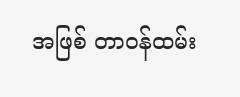အဖြစ် တာဝန်ထမ်း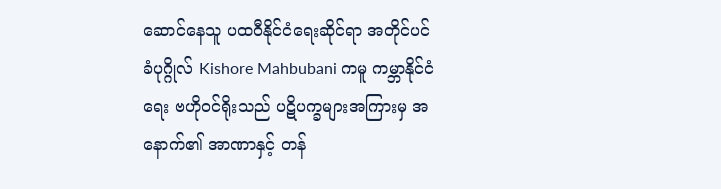ဆောင်နေသူ ပထဝီနိုင်ငံရေးဆိုင်ရာ အတိုင်ပင်ခံပုဂ္ဂိုလ် Kishore Mahbubani ကမူ ကမ္ဘာနိုင်ငံရေး ဗဟိုဝင်ရိုးသည် ပဋိပက္ခများအကြားမှ အနောက်၏ အာဏာနှင့် တန်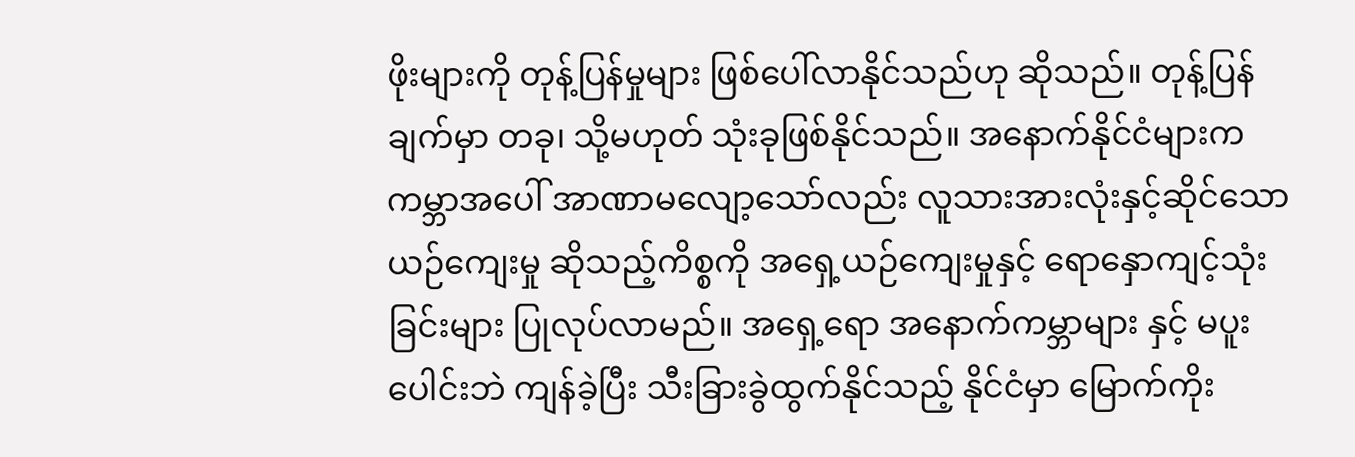ဖိုးများကို တုန့်ပြန်မှုများ ဖြစ်ပေါ်လာနိုင်သည်ဟု ဆိုသည်။ တုန့်ပြန်ချက်မှာ တခု၊ သို့မဟုတ် သုံးခုဖြစ်နိုင်သည်။ အနောက်နိုင်ငံများက ကမ္ဘာအပေါ် အာဏာမလျော့သော်လည်း လူသားအားလုံးနှင့်ဆိုင်သော ယဉ်ကျေးမှု ဆိုသည့်ကိစ္စကို အရှေ့ယဉ်ကျေးမှုနှင့် ရောနှောကျင့်သုံးခြင်းများ ပြုလုပ်လာမည်။ အရှေ့ရော အနောက်ကမ္ဘာများ နှင့် မပူးပေါင်းဘဲ ကျန်ခဲ့ပြီး သီးခြားခွဲထွက်နိုင်သည့် နိုင်ငံမှာ မြောက်ကိုး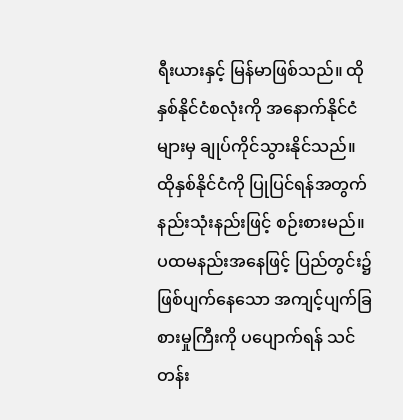ရီးယားနှင့် မြန်မာဖြစ်သည်။ ထိုနှစ်နိုင်ငံစလုံးကို အနောက်နိုင်ငံများမှ ချုပ်ကိုင်သွားနိုင်သည်။ ထိုနှစ်နိုင်ငံကို ပြုပြင်ရန်အတွက် နည်းသုံးနည်းဖြင့် စဉ်းစားမည်။ ပထမနည်းအနေဖြင့် ပြည်တွင်း၌ ဖြစ်ပျက်နေသော အကျင့်ပျက်ခြစားမှုကြီးကို ပပျောက်ရန် သင်တန်း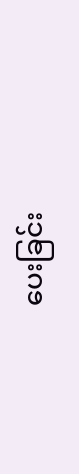ပေးခြင်း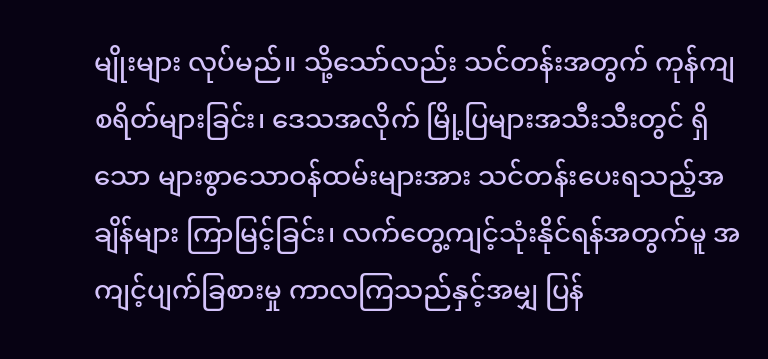မျိုးများ လုပ်မည်။ သို့သော်လည်း သင်တန်းအတွက် ကုန်ကျစရိတ်များခြင်း၊ ဒေသအလိုက် မြို့ပြများအသီးသီးတွင် ရှိသော များစွာသောဝန်ထမ်းများအား သင်တန်းပေးရသည့်အချိန်များ ကြာမြင့်ခြင်း၊ လက်တွေ့ကျင့်သုံးနိုင်ရန်အတွက်မူ အကျင့်ပျက်ခြစားမှု ကာလကြသည်နှင့်အမျှ ပြန်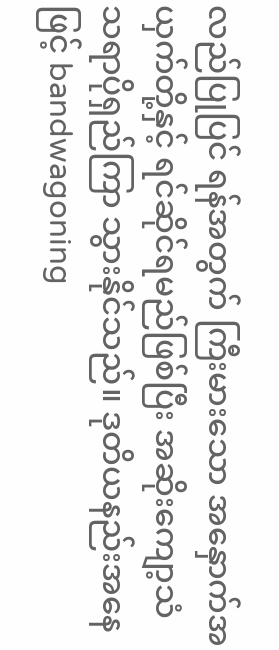လည်ပြုပြင် ရန်အတွက် ကြီးမားသော အနှောက်အယှက်တို့နှင့် ရင်ဆိုင်ရမည်ဖြစ်ပြီး အဆိုးကျော့သံသရာပိုရှည်ကြာ သွားနိုင်သည်။ ဒုတိယနည်းအနေဖြင့် bandwagoning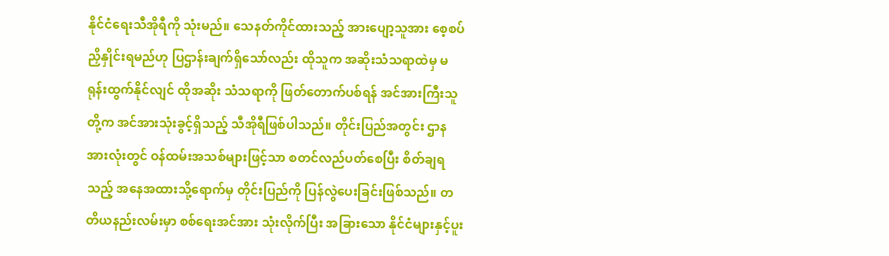နိုင်ငံရေးသီအိုရီကို သုံးမည်။ သေနတ်ကိုင်ထားသည့် အားပျော့သူအား စေ့စပ်ညှိနှိုင်းရမည်ဟု ပြဌာန်းချက်ရှိသော်လည်း ထိုသူက အဆိုးသံသရာထဲမှ မရုန်းထွက်နိုင်လျင် ထိုအဆိုး သံသရာကို ဖြတ်တောက်ပစ်ရန် အင်အားကြီးသူတို့က အင်အားသုံးခွင့်ရှိသည့် သီအိုရီဖြစ်ပါသည်။ တိုင်းပြည်အတွင်း ဌာနအားလုံးတွင် ဝန်ထမ်းအသစ်များဖြင့်သာ စတင်လည်ပတ်စေပြီး စိတ်ချရသည့် အနေအထားသို့ရောက်မှ တိုင်းပြည်ကို ပြန်လွဲပေးခြင်းဖြစ်သည်။ တတိယနည်းလမ်းမှာ စစ်ရေးအင်အား သုံးလိုက်ပြီး အခြားသော နိုင်ငံများနှင့်ပူး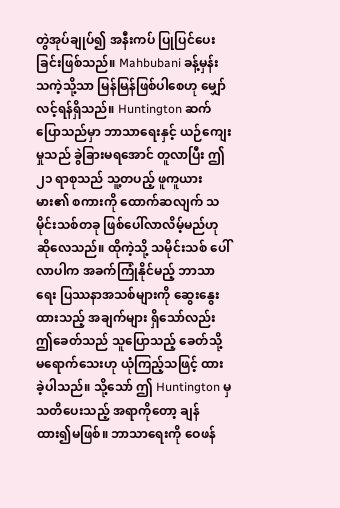တွဲအုပ်ချုပ်၍ အနီးကပ် ပြုပြင်ပေးခြင်းဖြစ်သည်။ Mahbubani ခန့်မှန်းသကဲ့သို့သာ မြန်မြန်ဖြစ်ပါစေဟု မျှော်လင့်ရန်ရှိသည်။ Huntington ဆက်ပြောသည်မှာ ဘာသာရေးနှင့် ယဉ်ကျေးမှုသည် ခွဲခြားမရအောင် တူလာပြီး ဤ ၂၁ ရာစုသည် သူ့တပည့် ဖူကူယားမား၏ စကားကို ထောက်ဆလျက် သမိုင်းသစ်တခု ဖြစ်ပေါ်လာလိမ့်မည်ဟု ဆိုလေသည်။ ထိုကဲ့သို့ သမိုင်းသစ် ပေါ်လာပါက အခက်ကြုံနိုင်မည့် ဘာသာရေး ပြဿနာအသစ်များကို ဆွေးနွေးထားသည့် အချက်များ ရှိသော်လည်း ဤခေတ်သည် သူပြောသည့် ခေတ်သို့ မရောက်သေးဟု ယုံကြည့်သဖြင့် ထားခဲ့ပါသည်။ သို့သော် ဤ Huntington မှ သတိပေးသည့် အရာကိုတော့ ချန်ထား၍မဖြစ်။ ဘာသာရေးကို ဝေဖန်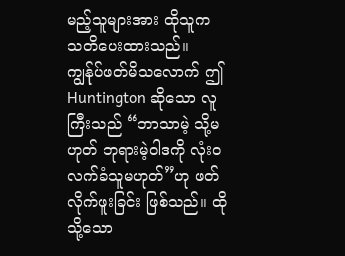မည့်သူများအား ထိုသူက သတိပေးထားသည်။ ကျွန်ုပ်ဖတ်မိသလောက် ဤ Huntington ဆိုသော လူကြီးသည် “ဘာသာမဲ့ သို့မဟုတ် ဘုရားမဲ့ဝါဒကို လုံးဝလက်ခံသူမဟုတ်”ဟု ဖတ်လိုက်ဖူးခြင်း ဖြစ်သည်။ ထိုသို့သော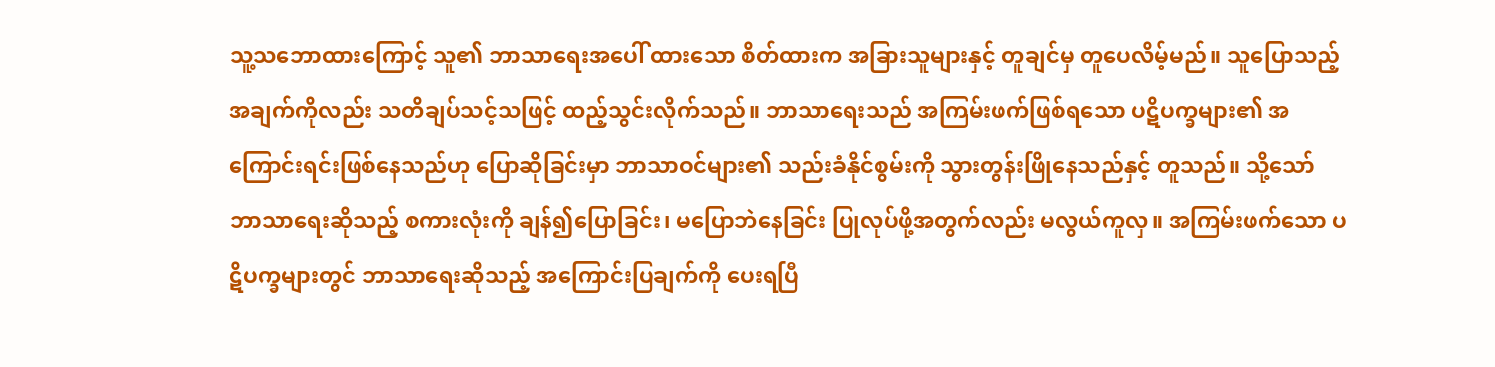သူ့သဘောထားကြောင့် သူ၏ ဘာသာရေးအပေါ် ထားသော စိတ်ထားက အခြားသူများနှင့် တူချင်မှ တူပေလိမ့်မည်။ သူပြောသည့် အချက်ကိုလည်း သတိချပ်သင့်သဖြင့် ထည့်သွင်းလိုက်သည်။ ဘာသာရေးသည် အကြမ်းဖက်ဖြစ်ရသော ပဋိပက္ခများ၏ အကြောင်းရင်းဖြစ်နေသည်ဟု ပြောဆိုခြင်းမှာ ဘာသာဝင်များ၏ သည်းခံနိုင်စွမ်းကို သွားတွန်းဖြိုနေသည်နှင့် တူသည်။ သို့သော် ဘာသာရေးဆိုသည့် စကားလုံးကို ချန်၍ပြောခြင်း၊ မပြောဘဲနေခြင်း ပြုလုပ်ဖို့အတွက်လည်း မလွယ်ကူလှ။ အကြမ်းဖက်သော ပဋိပက္ခများတွင် ဘာသာရေးဆိုသည့် အကြောင်းပြချက်ကို ပေးရပြီ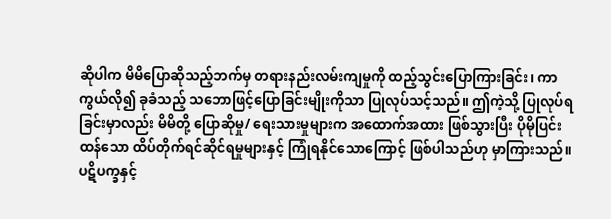ဆိုပါက မိမိပြောဆိုသည့်ဘက်မှ တရားနည်းလမ်းကျမှုကို ထည့်သွင်းပြောကြားခြင်း၊ ကာကွယ်လို၍ ခုခံသည့် သဘောဖြင့်ပြောခြင်းမျိုးကိုသာ ပြုလုပ်သင့်သည်။ ဤကဲ့သို့ ပြုလုပ်ရခြင်းမှာလည်း မိမိတို့ ပြောဆိုမှု/ ရေးသားမှုများက အထောက်အထား ဖြစ်သွားပြီး ပိုမိုပြင်းထန်သော ထိပ်တိုက်ရင်ဆိုင်ရမှုများနှင့် ကြုံရနိုင်သောကြောင့် ဖြစ်ပါသည်ဟု မှာကြားသည်။
ပဋိပက္ခနှင့်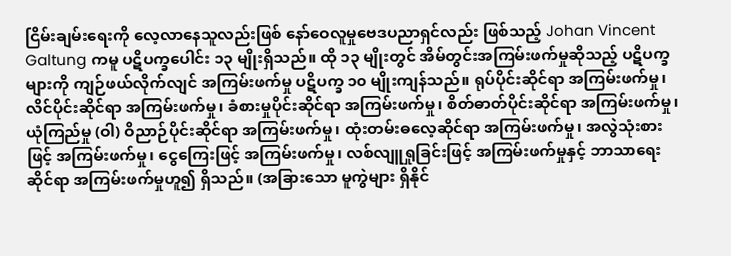ငြိမ်းချမ်းရေးကို လေ့လာနေသူလည်းဖြစ် နော်ဝေလူမှုဗေဒပညာရှင်လည်း ဖြစ်သည့် Johan Vincent Galtung ကမူ ပဋိပက္ခပေါင်း ၁၃ မျိုးရှိသည်။ ထို ၁၃ မျိုးတွင် အိမ်တွင်းအကြမ်းဖက်မှုဆိုသည့် ပဋိပက္ခများကို ကျဉ်ဖယ်လိုက်လျင် အကြမ်းဖက်မှု ပဋိပက္ခ ၁၀ မျိုးကျန်သည်။ ရုပ်ပိုင်းဆိုင်ရာ အကြမ်းဖက်မှု၊ လိင်ပိုင်းဆိုင်ရာ အကြမ်းဖက်မှု၊ ခံစားမှုပိုင်းဆိုင်ရာ အကြမ်းဖက်မှု၊ စိတ်ဓာတ်ပိုင်းဆိုင်ရာ အကြမ်းဖက်မှု၊ ယုံကြည်မှု (ဝါ) ဝိညာဉ်ပိုင်းဆိုင်ရာ အကြမ်းဖက်မှု၊ ထုံးတမ်းဓလေ့ဆိုင်ရာ အကြမ်းဖက်မှု၊ အလွဲသုံးစားဖြင့် အကြမ်းဖက်မှု၊ ငွေကြေးဖြင့် အကြမ်းဖက်မှု၊ လစ်လျူရှုခြင်းဖြင့် အကြမ်းဖက်မှုနှင့် ဘာသာရေးဆိုင်ရာ အကြမ်းဖက်မှုဟူ၍ ရှိသည်။ (အခြားသော မူကွဲများ ရှိနိုင်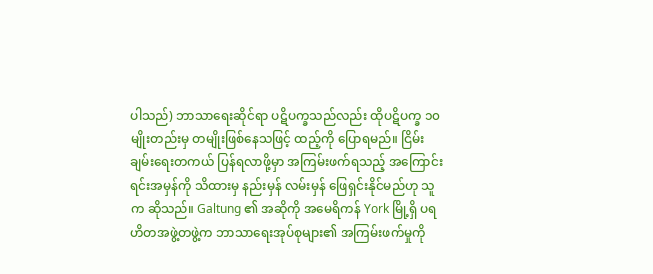ပါသည်) ဘာသာရေးဆိုင်ရာ ပဋိပက္ခသည်လည်း ထိုပဋိပက္ခ ၁၀ မျိုးတည်းမှ တမျိုးဖြစ်နေသဖြင့် ထည့်ကို ပြောရမည်။ ငြိမ်းချမ်းရေးတကယ် ပြန်ရလာဖို့မှာ အကြမ်းဖက်ရသည့် အကြောင်းရင်းအမှန်ကို သိထားမှ နည်းမှန် လမ်းမှန် ဖြေရှင်းနိုင်မည်ဟု သူက ဆိုသည်။ Galtung ၏ အဆိုကို အမေရိကန် York မြို့ရှိ ပရဟိတအဖွဲ့တဖွဲ့က ဘာသာရေးအုပ်စုများ၏ အကြမ်းဖက်မှုကို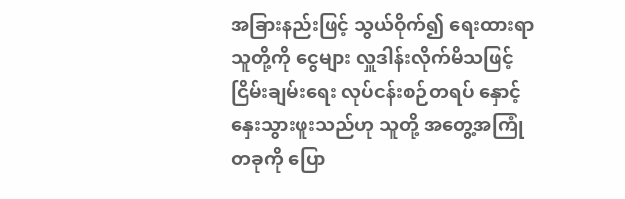အခြားနည်းဖြင့် သွယ်ဝိုက်၍ ရေးထားရာ သူတို့ကို ငွေများ လှူဒါန်းလိုက်မိသဖြင့် ငြိမ်းချမ်းရေး လုပ်ငန်းစဉ်တရပ် နှောင့်နှေးသွားဖူးသည်ဟု သူတို့ အတွေ့အကြုံတခုကို ပြော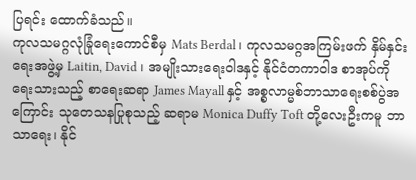ပြရင်း ထောက်ခံသည်။
ကုလသမဂ္ဂလုံခြုံရေးကောင်စီမှ Mats Berdal၊ ကုလသမဂ္ဂအကြမ်းဖက် နှိမ်နှင်းရေးအဖွဲ့မှ Laitin, David ၊ အမျိုးသားရေးဝါဒနှင့် နိုင်ငံတကာဝါဒ စာအုပ်ကို ရေးသားသည့် စာရေးဆရာ James Mayall နှင့် အစ္စလာမ္မစ်ဘာသာရေးစစ်ပွဲအကြောင်း သုတေသနပြုစုသည့် ဆရာမ Monica Duffy Toft တို့လေးဦးကမူ ဘာသာရေး၊ နိုင်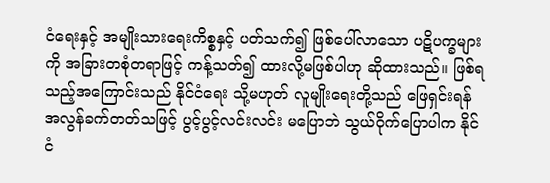ငံရေးနှင့် အမျိုးသားရေးကိစ္စနှင့် ပတ်သက်၍ ဖြစ်ပေါ်လာသော ပဋိပက္ခများကို အခြားတစုံတရာဖြင့် ကန့်သတ်၍ ထားလို့မဖြစ်ပါဟု ဆိုထားသည်။ ဖြစ်ရသည့်အကြောင်းသည် နိုင်ငံရေး သို့မဟုတ် လူမျိုးရေးတို့သည် ဖြေရှင်းရန် အလွန်ခက်တတ်သဖြင့် ပွင့်ပွင့်လင်းလင်း မပြောဘဲ သွယ်ဝိုက်ပြောပါက နိုင်ငံ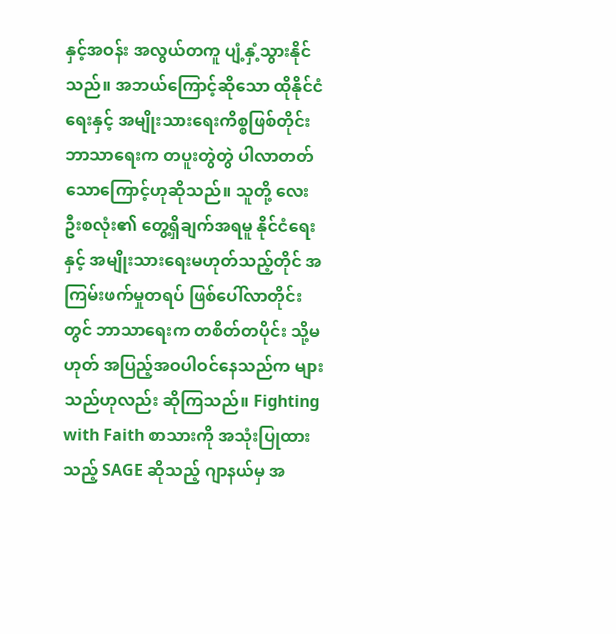နှင့်အဝန်း အလွယ်တကူ ပျံ့နှံ့သွားနိုင်သည်။ အဘယ်ကြောင့်ဆိုသော ထိုနိုင်ငံရေးနှင့် အမျိုးသားရေးကိစ္စဖြစ်တိုင်း ဘာသာရေးက တပူးတွဲတွဲ ပါလာတတ်သောကြောင့်ဟုဆိုသည်။ သူတို့ လေးဦးစလုံး၏ တွေ့ရှိချက်အရမူ နိုင်ငံရေးနှင့် အမျိုးသားရေးမဟုတ်သည့်တိုင် အကြမ်းဖက်မှုတရပ် ဖြစ်ပေါ်လာတိုင်းတွင် ဘာသာရေးက တစိတ်တပိုင်း သို့မဟုတ် အပြည့်အဝပါဝင်နေသည်က များသည်ဟုလည်း ဆိုကြသည်။ Fighting with Faith စာသားကို အသုံးပြုထားသည့် SAGE ဆိုသည့် ဂျာနယ်မှ အ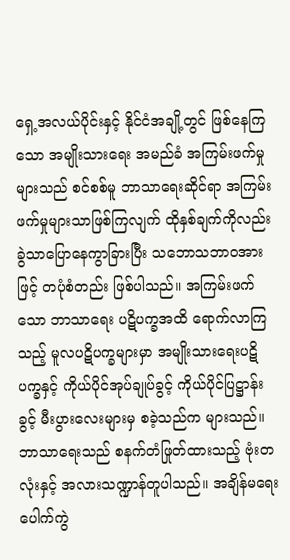ရှေ့အလယ်ပိုင်းနှင့် နိုင်ငံအချို့တွင် ဖြစ်နေကြသော အမျိုးသားရေး အမည်ခံ အကြမ်းဖက်မှုများသည် စင်စစ်မူ ဘာသာရေးဆိုင်ရာ အကြမ်းဖက်မှုများသာဖြစ်ကြလျက် ထိုနှစ်ချက်ကိုလည်း ခွဲသာပြောနေကွာခြားပြီး သဘောသဘာဝအားဖြင့် တပုံစံတည်း ဖြစ်ပါသည်။ အကြမ်းဖက်သော ဘာသာရေး ပဋိပက္ခအထိ ရောက်လာကြသည့် မူလပဋိပက္ခများမှာ အမျိုးသားရေးပဋိပက္ခနှင့် ကိုယ်ပိုင်အုပ်ချုပ်ခွင့် ကိုယ်ပိုင်ပြဋ္ဌာန်းခွင့် မီးပွားလေးများမှ စခဲ့သည်က များသည်။ ဘာသာရေးသည် စနက်တံဖြုတ်ထားသည့် ဗုံးတလုံးနှင့် အလားသဏ္ဍာန်တူပါသည်။ အချိန်မရေး ပေါက်ကွဲ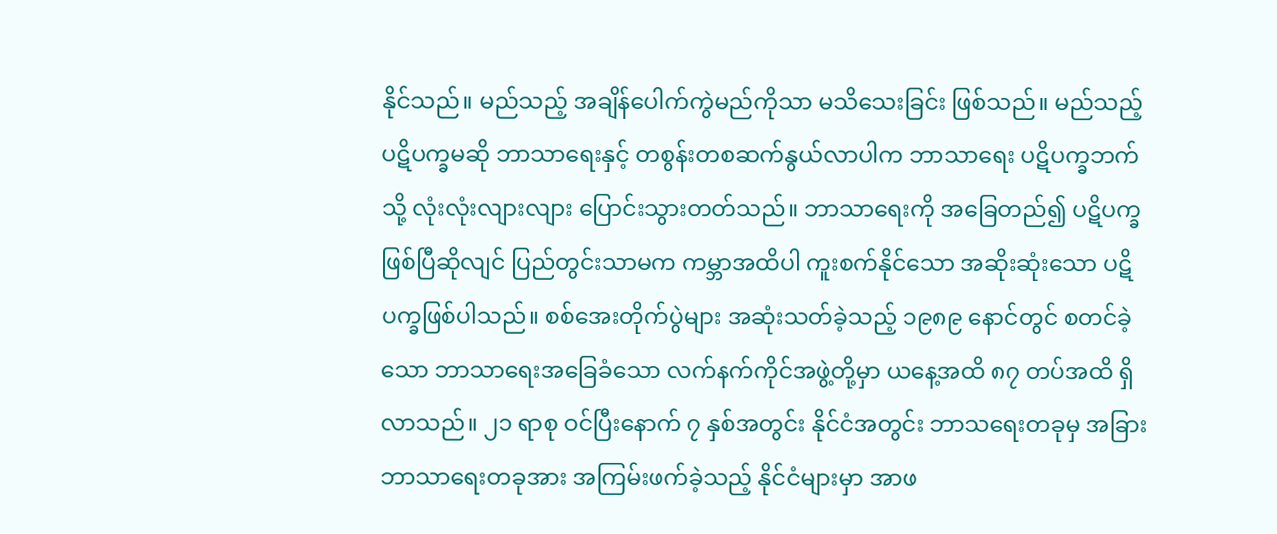နိုင်သည်။ မည်သည့် အချိန်ပေါက်ကွဲမည်ကိုသာ မသိသေးခြင်း ဖြစ်သည်။ မည်သည့် ပဋိပက္ခမဆို ဘာသာရေးနှင့် တစွန်းတစဆက်နွယ်လာပါက ဘာသာရေး ပဋိပက္ခဘက်သို့ လုံးလုံးလျားလျား ပြောင်းသွားတတ်သည်။ ဘာသာရေးကို အခြေတည်၍ ပဋိပက္ခဖြစ်ပြီဆိုလျင် ပြည်တွင်းသာမက ကမ္ဘာအထိပါ ကူးစက်နိုင်သော အဆိုးဆုံးသော ပဋိပက္ခဖြစ်ပါသည်။ စစ်အေးတိုက်ပွဲများ အဆုံးသတ်ခဲ့သည့် ၁၉၈၉ နောင်တွင် စတင်ခဲ့သော ဘာသာရေးအခြေခံသော လက်နက်ကိုင်အဖွဲ့တို့မှာ ယနေ့အထိ ၈၇ တပ်အထိ ရှိလာသည်။ ၂၁ ရာစု ဝင်ပြီးနောက် ၇ နှစ်အတွင်း နိုင်ငံအတွင်း ဘာသရေးတခုမှ အခြားဘာသာရေးတခုအား အကြမ်းဖက်ခဲ့သည့် နိုင်ငံများမှာ အာဖ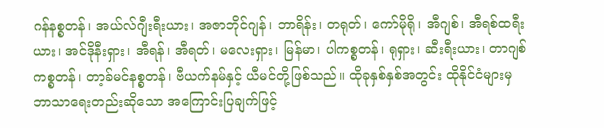ဂန်နစ္စတန်၊ အယ်လ်ဂျီးရီးယား၊ အဇာဘိုင်ဂျန်၊ ဘာရိန်း၊ တရုတ်၊ ကော်မိုရို၊ အီဂျစ်၊ အီရစ်ထရီးယား၊ အင်ဒိုနီးရှား၊ အီရန်၊ အီရတ်၊ မလေးရှား၊ မြန်မာ၊ ပါကစ္စတန်၊ ရုရှား၊ ဆီးရီးယား၊ တာဂျစ်ကစ္စတန်၊ တာ့ခ်မင်နစ္စတန်၊ ဗီယက်နမ်နှင့် ယီမင်တို့ဖြစ်သည်။ ထိုခုနှစ်နှစ်အတွင်း ထိုနိုင်ငံများမှ ဘာသာရေးတည်းဆိုသော အကြောင်းပြချက်ဖြင့်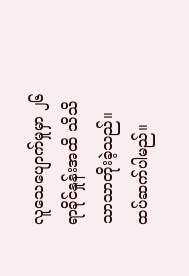လူသေပျောက်မှုမှာ ၂၆ ရာခိုင်နှုန်းအထိ သိသိသာသာတိုးခဲ့သည်။
ထပ်ဆက်ပါမည်။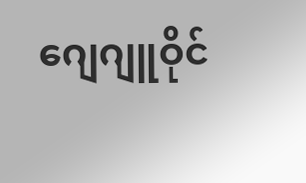ဂျေဂျူဝိုင်